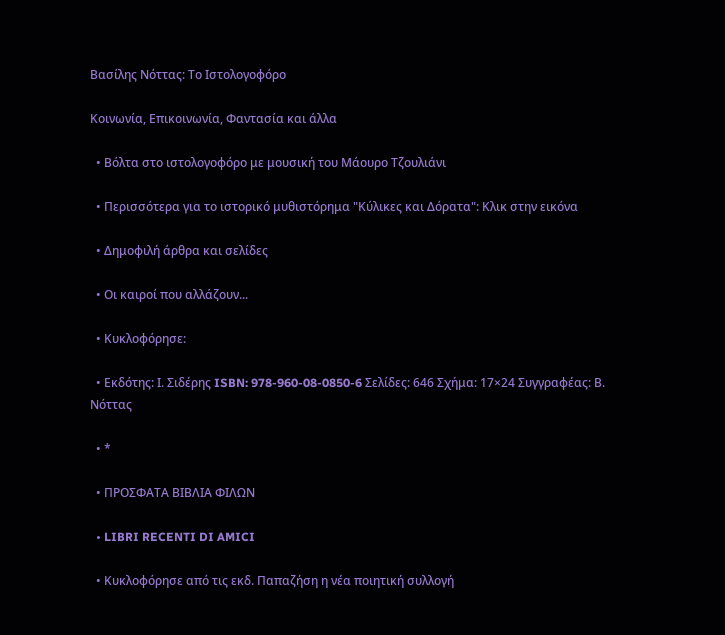Βασίλης Νόττας: Το Ιστολογοφόρο

Κοινωνία, Επικοινωνία, Φαντασία και άλλα

  • Βόλτα στο ιστολογοφόρο με μουσική του Μάουρο Τζουλιάνι

  • Περισσότερα για το ιστορικό μυθιστόρημα "Κύλικες και Δόρατα": Κλικ στην εικόνα

  • Δημοφιλή άρθρα και σελίδες

  • Οι καιροί που αλλάζουν...

  • Κυκλοφόρησε:

  • Εκδότης: Ι. Σιδέρης ISBN: 978-960-08-0850-6 Σελίδες: 646 Σχήμα: 17×24 Συγγραφέας: Β. Νόττας

  • *

  • ΠΡΟΣΦΑΤΑ ΒΙΒΛΙΑ ΦΙΛΩΝ

  • LIBRI RECENTI DI AMICI

  • Κυκλοφόρησε από τις εκδ. Παπαζήση η νέα ποιητική συλλογή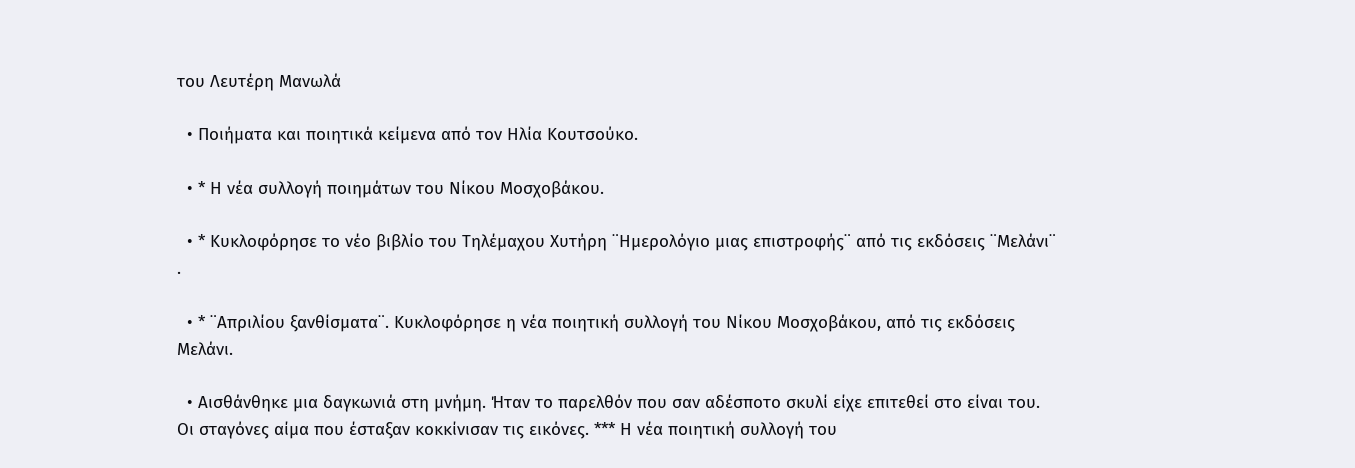του Λευτέρη Μανωλά

  • Ποιήματα και ποιητικά κείμενα από τον Ηλία Κουτσούκο.

  • * Η νέα συλλογή ποιημάτων του Νίκου Μοσχοβάκου.

  • * Κυκλοφόρησε το νέο βιβλίο του Τηλέμαχου Χυτήρη ¨Ημερολόγιο μιας επιστροφής¨ από τις εκδόσεις ¨Μελάνι¨ .

  • * ¨Απριλίου ξανθίσματα¨. Κυκλοφόρησε η νέα ποιητική συλλογή του Νίκου Μοσχοβάκου, από τις εκδόσεις Μελάνι.

  • Αισθάνθηκε μια δαγκωνιά στη μνήμη. Ήταν το παρελθόν που σαν αδέσποτο σκυλί είχε επιτεθεί στο είναι του. Οι σταγόνες αίμα που έσταξαν κοκκίνισαν τις εικόνες. *** Η νέα ποιητική συλλογή του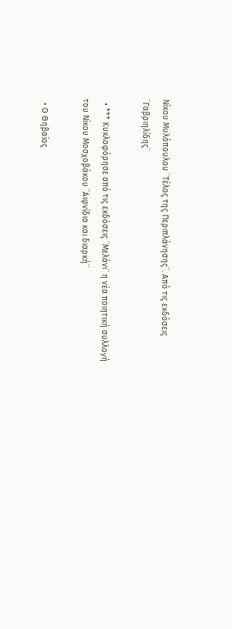Νίκου Μυλόπουλου ¨Τέλος της Περιπλάνησης¨. Από τις εκδόσεις ¨Γαβριηλίδης¨

  • *** Κυκλοφόρησε από τις εκδόσεις ¨Μελάνι¨ η νέα ποιητική συλλογή του Νίκου Μοσχοβάκου ¨Αιφνίδια και διαρκή¨

  • Ο Θηβαίος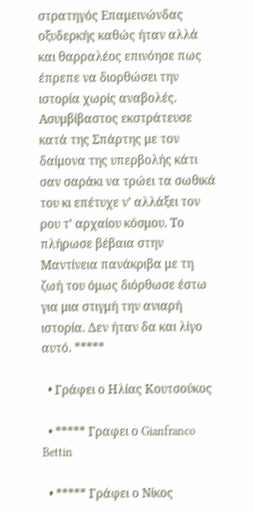στρατηγός Επαμεινώνδας οξυδερκής καθώς ήταν αλλά και θαρραλέος επινόησε πως έπρεπε να διορθώσει την ιστορία χωρίς αναβολές. Ασυμβίβαστος εκστράτευσε κατά της Σπάρτης με τον δαίμονα της υπερβολής κάτι σαν σαράκι να τρώει τα σωθικά του κι επέτυχε ν’ αλλάξει τον ρου τ’ αρχαίου κόσμου. Το πλήρωσε βέβαια στην Μαντίνεια πανάκριβα με τη ζωή του όμως διόρθωσε έστω για μια στιγμή την ανιαρή ιστορία. Δεν ήταν δα και λίγο αυτό. *****

  • Γράφει ο Ηλίας Κουτσούκος

  • ***** Γραφει ο Gianfranco Bettin

  • ***** Γράφει ο Νίκος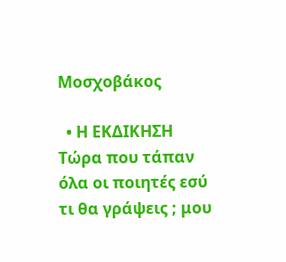Μοσχοβάκος

  • Η ΕΚΔΙΚΗΣΗ Τώρα που τάπαν όλα οι ποιητές εσύ τι θα γράψεις ; μου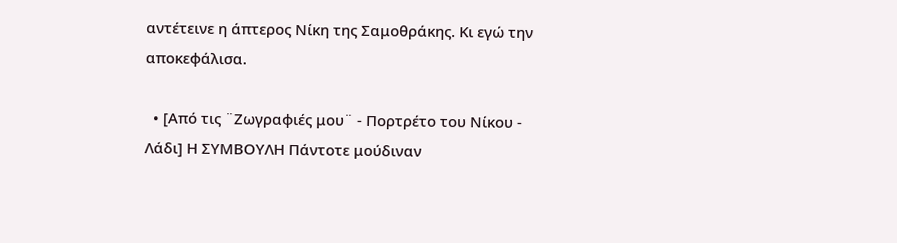αντέτεινε η άπτερος Νίκη της Σαμοθράκης. Κι εγώ την αποκεφάλισα.

  • [Από τις ¨Ζωγραφιές μου¨ - Πορτρέτο του Νίκου - Λάδι] Η ΣΥΜΒΟΥΛΗ Πάντοτε μούδιναν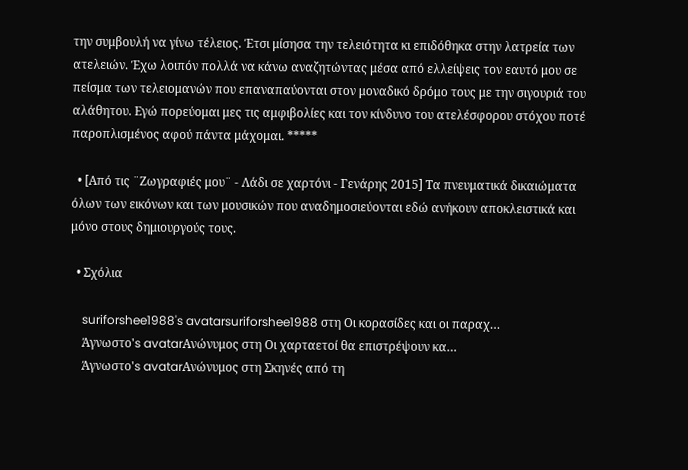την συμβουλή να γίνω τέλειος. Έτσι μίσησα την τελειότητα κι επιδόθηκα στην λατρεία των ατελειών. Έχω λοιπόν πολλά να κάνω αναζητώντας μέσα από ελλείψεις τον εαυτό μου σε πείσμα των τελειομανών που επαναπαύονται στον μοναδικό δρόμο τους με την σιγουριά του αλάθητου. Εγώ πορεύομαι μες τις αμφιβολίες και τον κίνδυνο του ατελέσφορου στόχου ποτέ παροπλισμένος αφού πάντα μάχομαι. *****

  • [Από τις ¨Ζωγραφιές μου¨ - Λάδι σε χαρτόνι - Γενάρης 2015] Tα πνευματικά δικαιώματα όλων των εικόνων και των μουσικών που αναδημοσιεύονται εδώ ανήκουν αποκλειστικά και μόνο στους δημιουργούς τους.

  • Σχόλια

    suriforshee1988's avatarsuriforshee1988 στη Οι κορασίδες και οι παραχ…
    Άγνωστο's avatarΑνώνυμος στη Οι χαρταετοί θα επιστρέψουν κα…
    Άγνωστο's avatarΑνώνυμος στη Σκηνές από τη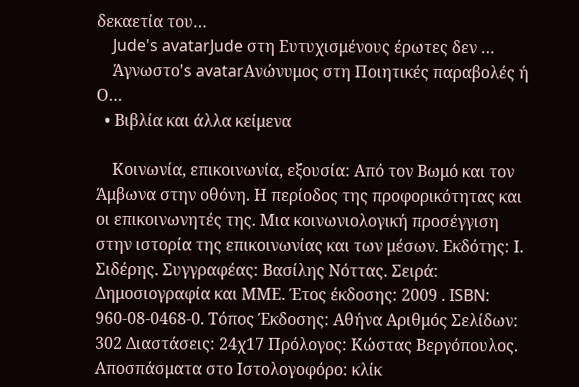δεκαετία του…
    Jude's avatarJude στη Ευτυχισμένους έρωτες δεν …
    Άγνωστο's avatarΑνώνυμος στη Ποιητικές παραβολές ή  Ο…
  • Βιβλία και άλλα κείμενα

    Κοινωνία, επικοινωνία, εξουσία: Από τον Βωμό και τον Άμβωνα στην οθόνη. Η περίοδος της προφορικότητας και οι επικοινωνητές της. Μια κοινωνιολογική προσέγγιση στην ιστορία της επικοινωνίας και των μέσων. Εκδότης: Ι. Σιδέρης. Συγγραφέας: Βασίλης Νόττας. Σειρά: Δημοσιογραφία και ΜΜΕ. Έτος έκδοσης: 2009 . ISBN: 960-08-0468-0. Τόπος Έκδοσης: Αθήνα Αριθμός Σελίδων: 302 Διαστάσεις: 24χ17 Πρόλογος: Κώστας Βεργόπουλος. Αποσπάσματα στο Ιστολογοφόρο: κλίκ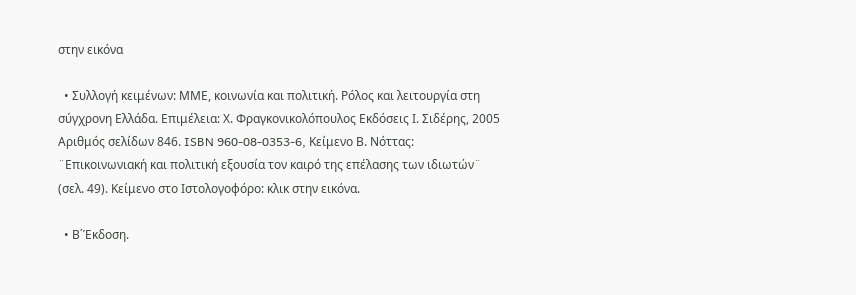στην εικόνα

  • Συλλογή κειμένων: ΜΜΕ, κοινωνία και πολιτική. Ρόλος και λειτουργία στη σύγχρονη Ελλάδα. Επιμέλεια: Χ. Φραγκονικολόπουλος Εκδόσεις Ι. Σιδέρης, 2005 Αριθμός σελίδων 846. ISBN 960-08-0353-6, Κείμενο Β. Νόττας: ¨Επικοινωνιακή και πολιτική εξουσία τον καιρό της επέλασης των ιδιωτών¨ (σελ. 49). Κείμενο στο Ιστολογοφόρο: κλικ στην εικόνα.

  • Β΄Έκδοση.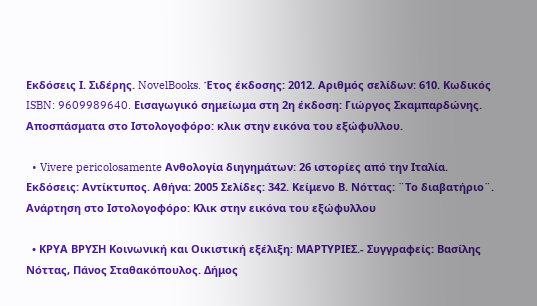Εκδόσεις Ι. Σιδέρης. NovelBooks. Έτος έκδοσης: 2012. Αριθμός σελίδων: 610. Κωδικός ISBN: 9609989640. Εισαγωγικό σημείωμα στη 2η έκδοση: Γιώργος Σκαμπαρδώνης. Αποσπάσματα στο Ιστολογοφόρο: κλικ στην εικόνα του εξώφυλλου.

  • Vivere pericolosamente Ανθολογία διηγημάτων: 26 ιστορίες από την Ιταλία. Εκδόσεις: Αντίκτυπος. Αθήνα: 2005 Σελίδες: 342. Κείμενο Β. Νόττας: ¨Το διαβατήριο¨. Ανάρτηση στο Ιστολογοφόρο: Κλικ στην εικόνα του εξώφυλλου

  • ΚΡΥΑ ΒΡΥΣΗ Κοινωνική και Οικιστική εξέλιξη: ΜΑΡΤΥΡΙΕΣ.- Συγγραφείς: Βασίλης Νόττας, Πάνος Σταθακόπουλος. Δήμος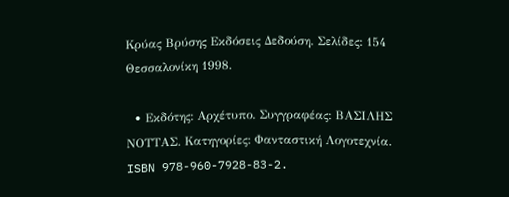Κρύας Βρύσης Εκδόσεις Δεδούση. Σελίδες: 154 Θεσσαλονίκη 1998.

  • Εκδότης: Αρχέτυπο. Συγγραφέας: ΒΑΣΙΛΗΣ ΝΟΤΤΑΣ. Κατηγορίες: Φανταστική Λογοτεχνία. ISBN 978-960-7928-83-2.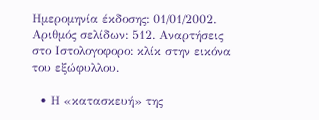Ημερομηνία έκδοσης: 01/01/2002. Αριθμός σελίδων: 512. Αναρτήσεις στο Ιστολογοφορο: κλίκ στην εικόνα του εξώφυλλου.

  • Η «κατασκευή» της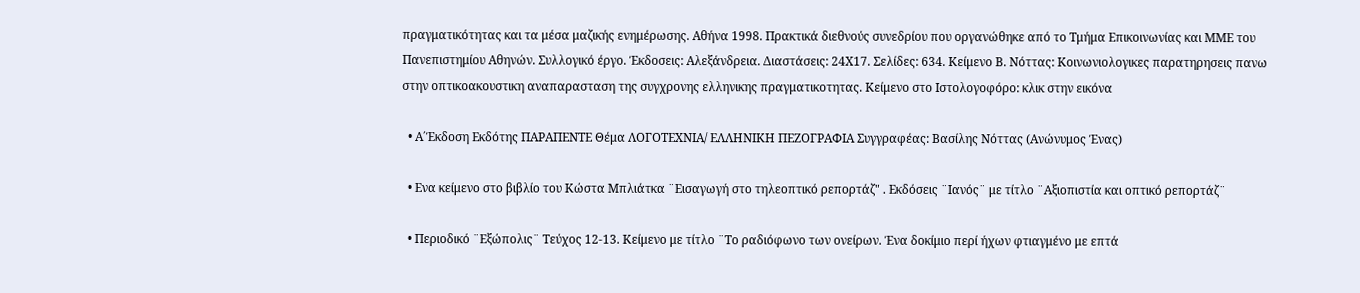πραγματικότητας και τα μέσα μαζικής ενημέρωσης. Αθήνα 1998. Πρακτικά διεθνούς συνεδρίου που οργανώθηκε από το Τμήμα Επικοινωνίας και ΜΜΕ του Πανεπιστημίου Αθηνών. Συλλογικό έργο. Έκδοσεις: Αλεξάνδρεια. Διαστάσεις: 24Χ17. Σελίδες: 634. Κείμενο Β. Νόττας: Κοινωνιολογικες παρατηρησεις πανω στην οπτικοακουστικη αναπαρασταση της συγχρονης ελληνικης πραγματικοτητας. Κείμενο στο Ιστολογοφόρο: κλικ στην εικόνα

  • Α΄Έκδοση Εκδότης ΠΑΡΑΠΕΝΤΕ Θέμα ΛΟΓΟΤΕΧΝΙΑ/ ΕΛΛΗΝΙΚΗ ΠΕΖΟΓΡΑΦΙΑ Συγγραφέας: Βασίλης Νόττας (Ανώνυμος Ένας)

  • Ενα κείμενο στο βιβλίο του Κώστα Μπλιάτκα ¨Εισαγωγή στο τηλεοπτικό ρεπορτάζ" . Εκδόσεις ¨Ιανός¨ με τίτλο ¨Αξιοπιστία και οπτικό ρεπορτάζ¨

  • Περιοδικό ¨Εξώπολις¨ Τεύχος 12-13. Κείμενο με τίτλο ¨Το ραδιόφωνο των ονείρων. Ένα δοκίμιο περί ήχων φτιαγμένο με επτά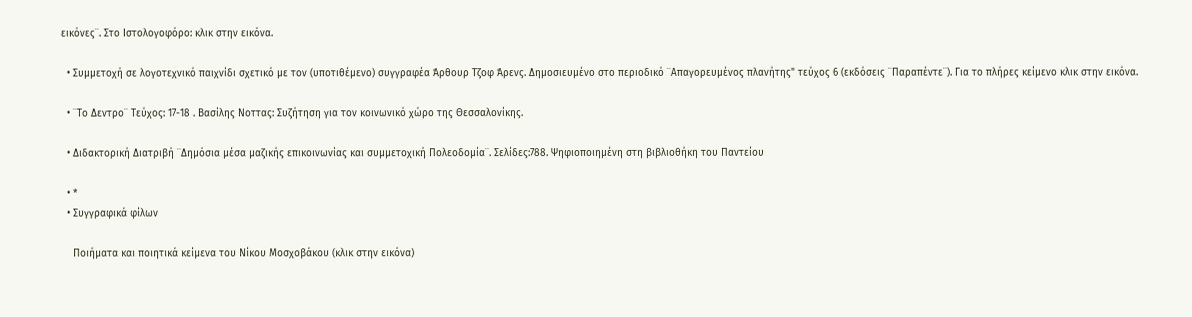εικόνες¨. Στο Ιστολογοφόρο: κλικ στην εικόνα.

  • Συμμετοχή σε λογοτεχνικό παιχνίδι σχετικό με τον (υποτιθέμενο) συγγραφέα Άρθουρ Τζοφ Άρενς. Δημοσιευμένο στο περιοδικό ¨Απαγορευμένος πλανήτης" τεύχος 6 (εκδόσεις ¨Παραπέντε¨). Για το πλήρες κείμενο κλικ στην εικόνα.

  • ¨Το Δεντρο¨ Τεύχος: 17-18 . Βασίλης Νοττας: Συζήτηση για τον κοινωνικό χώρο της Θεσσαλονίκης.

  • Διδακτορική Διατριβή ¨Δημόσια μέσα μαζικής επικοινωνίας και συμμετοχική Πολεοδομία¨. Σελίδες:788. Ψηφιοποιημένη στη βιβλιοθήκη του Παντείου

  • *
  • Συγγραφικά φίλων

    Ποιήματα και ποιητικά κείμενα του Νίκου Μοσχοβάκου (κλικ στην εικόνα)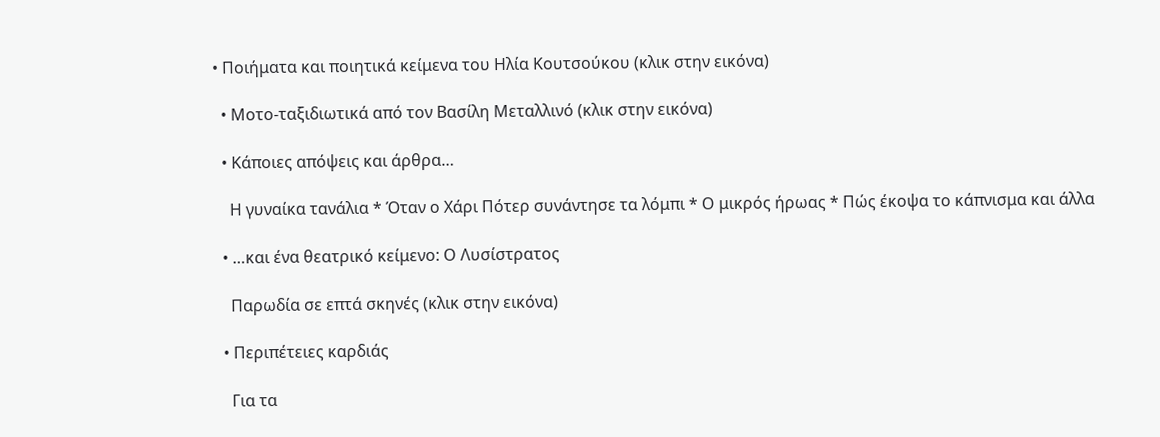• Ποιήματα και ποιητικά κείμενα του Ηλία Κουτσούκου (κλικ στην εικόνα)

  • Μοτο-ταξιδιωτικά από τον Βασίλη Μεταλλινό (κλικ στην εικόνα)

  • Κάποιες απόψεις και άρθρα…

    Η γυναίκα τανάλια * Όταν ο Χάρι Πότερ συνάντησε τα λόμπι * Ο μικρός ήρωας * Πώς έκοψα το κάπνισμα και άλλα

  • …και ένα θεατρικό κείμενο: Ο Λυσίστρατος

    Παρωδία σε επτά σκηνές (κλικ στην εικόνα)

  • Περιπέτειες καρδιάς

    Για τα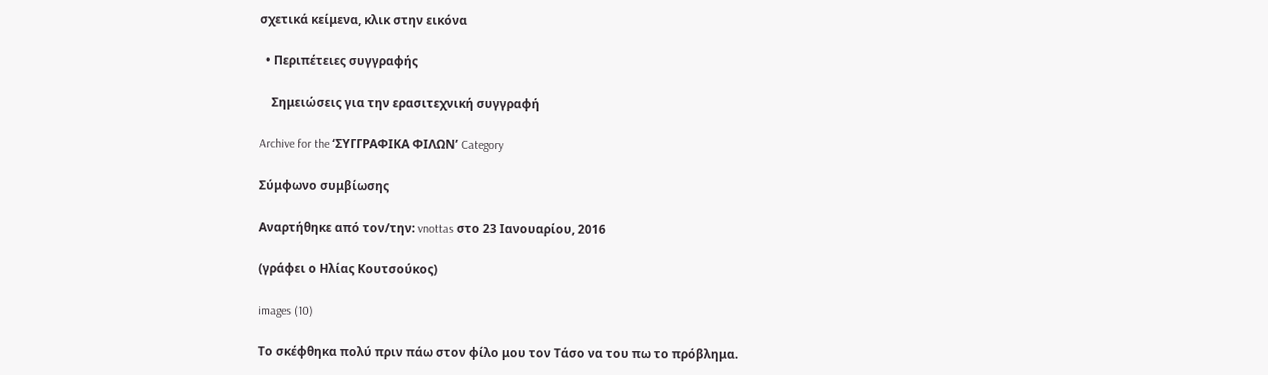σχετικά κείμενα, κλικ στην εικόνα

  • Περιπέτειες συγγραφής

    Σημειώσεις για την ερασιτεχνική συγγραφή

Archive for the ‘ΣΥΓΓΡΑΦΙΚΑ ΦΙΛΩΝ’ Category

Σύμφωνο συμβίωσης

Αναρτήθηκε από τον/την: vnottas στο 23 Ιανουαρίου, 2016

(γράφει ο Ηλίας Κουτσούκος)

images (10)

Το σκέφθηκα πολύ πριν πάω στον φίλο μου τον Τάσο να του πω το πρόβλημα.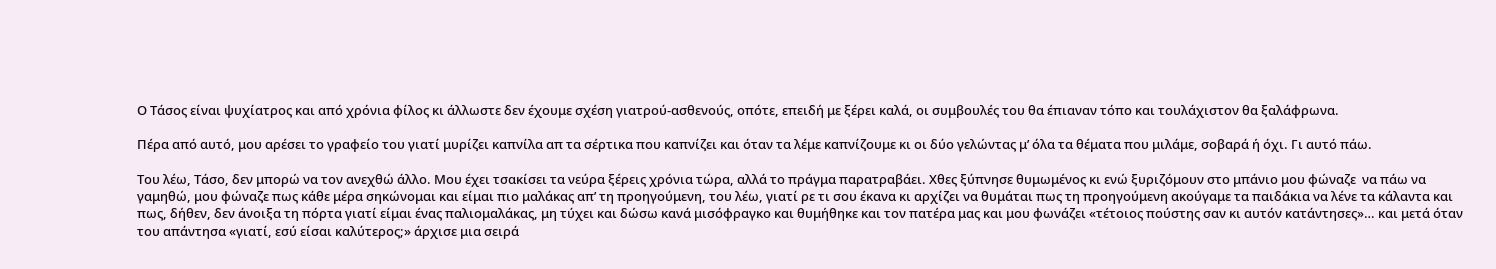Ο Τάσος είναι ψυχίατρος και από χρόνια φίλος κι άλλωστε δεν έχουμε σχέση γιατρού-ασθενούς, οπότε, επειδή με ξέρει καλά, οι συμβουλές του θα έπιαναν τόπο και τουλάχιστον θα ξαλάφρωνα.

Πέρα από αυτό, μου αρέσει το γραφείο του γιατί μυρίζει καπνίλα απ τα σέρτικα που καπνίζει και όταν τα λέμε καπνίζουμε κι οι δύο γελώντας μ’ όλα τα θέματα που μιλάμε, σοβαρά ή όχι. Γι αυτό πάω.

Του λέω, Τάσο, δεν μπορώ να τον ανεχθώ άλλο. Μου έχει τσακίσει τα νεύρα ξέρεις χρόνια τώρα, αλλά το πράγμα παρατραβάει. Χθες ξύπνησε θυμωμένος κι ενώ ξυριζόμουν στο μπάνιο μου φώναζε  να πάω να γαμηθώ, μου φώναζε πως κάθε μέρα σηκώνομαι και είμαι πιο μαλάκας απ’ τη προηγούμενη, του λέω, γιατί ρε τι σου έκανα κι αρχίζει να θυμάται πως τη προηγούμενη ακούγαμε τα παιδάκια να λένε τα κάλαντα και πως, δήθεν, δεν άνοιξα τη πόρτα γιατί είμαι ένας παλιομαλάκας, μη τύχει και δώσω κανά μισόφραγκο και θυμήθηκε και τον πατέρα μας και μου φωνάζει «τέτοιος πούστης σαν κι αυτόν κατάντησες»… και μετά όταν του απάντησα «γιατί, εσύ είσαι καλύτερος;» άρχισε μια σειρά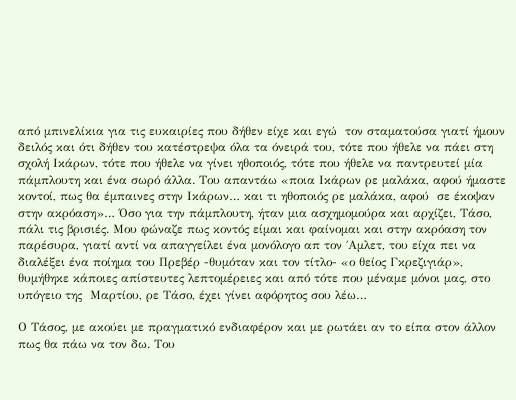από μπινελίκια για τις ευκαιρίες που δήθεν είχε και εγώ  τον σταματούσα γιατί ήμουν δειλός και ότι δήθεν του κατέστρεψα όλα τα όνειρά του, τότε που ήθελε να πάει στη σχολή Ικάρων, τότε που ήθελε να γίνει ηθοποιός, τότε που ήθελε να παντρευτεί μία πάμπλουτη και ένα σωρό άλλα. Του απαντάω «ποια Ικάρων ρε μαλάκα, αφού ήμαστε κοντοί, πως θα έμπαινες στην Ικάρων… και τι ηθοποιός ρε μαλάκα, αφού  σε έκοψαν στην ακρόαση»… Όσο για την πάμπλουτη, ήταν μια ασχημομούρα και αρχίζει, Τάσο, πάλι τις βρισιές. Μου φώναζε πως κοντός είμαι και φαίνομαι και στην ακρόαση τον παρέσυρα, γιατί αντί να απαγγείλει ένα μονόλογο απ τον ΄Αμλετ, του είχα πει να διαλέξει ένα ποίημα του Πρεβέρ -θυμόταν και τον τίτλο- «ο θείος Γκρεζιγιάρ», θυμήθηκε κάποιες απίστευτες λεπτομέρειες και από τότε που μέναμε μόνοι μας, στο υπόγειο της  Μαρτίου, ρε Τάσο, έχει γίνει αφόρητος σου λέω…

Ο Τάσος, με ακούει με πραγματικό ενδιαφέρον και με ρωτάει αν το είπα στον άλλον πως θα πάω να τον δω. Του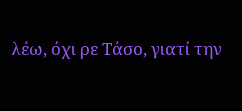λέω, όχι ρε Τάσο, γιατί την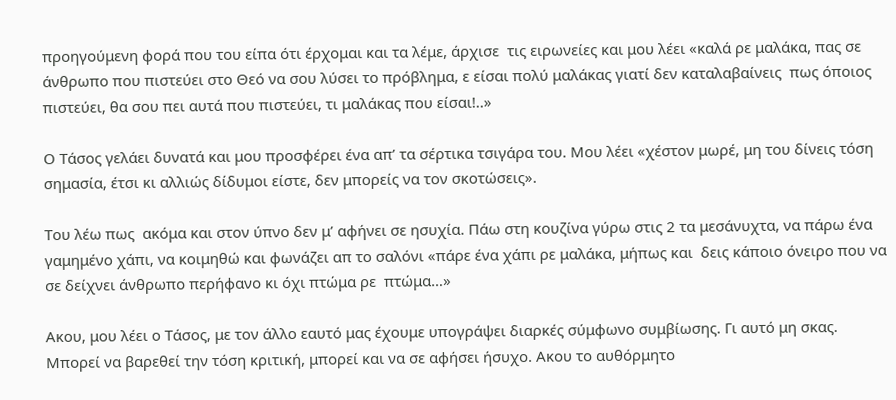προηγούμενη φορά που του είπα ότι έρχομαι και τα λέμε, άρχισε  τις ειρωνείες και μου λέει «καλά ρε μαλάκα, πας σε άνθρωπο που πιστεύει στο Θεό να σου λύσει το πρόβλημα, ε είσαι πολύ μαλάκας γιατί δεν καταλαβαίνεις  πως όποιος πιστεύει, θα σου πει αυτά που πιστεύει, τι μαλάκας που είσαι!..»

Ο Τάσος γελάει δυνατά και μου προσφέρει ένα απ’ τα σέρτικα τσιγάρα του. Μου λέει «χέστον μωρέ, μη του δίνεις τόση σημασία, έτσι κι αλλιώς δίδυμοι είστε, δεν μπορείς να τον σκοτώσεις».

Του λέω πως  ακόμα και στον ύπνο δεν μ’ αφήνει σε ησυχία. Πάω στη κουζίνα γύρω στις 2 τα μεσάνυχτα, να πάρω ένα γαμημένο χάπι, να κοιμηθώ και φωνάζει απ το σαλόνι «πάρε ένα χάπι ρε μαλάκα, μήπως και  δεις κάποιο όνειρο που να σε δείχνει άνθρωπο περήφανο κι όχι πτώμα ρε  πτώμα…»

Ακου, μου λέει ο Τάσος, με τον άλλο εαυτό μας έχουμε υπογράψει διαρκές σύμφωνο συμβίωσης. Γι αυτό μη σκας. Μπορεί να βαρεθεί την τόση κριτική, μπορεί και να σε αφήσει ήσυχο. Ακου το αυθόρμητο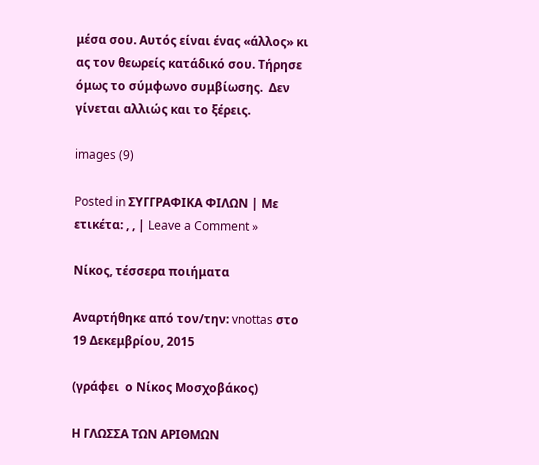μέσα σου. Αυτός είναι ένας «άλλος» κι ας τον θεωρείς κατάδικό σου. Τήρησε όμως το σύμφωνο συμβίωσης.  Δεν γίνεται αλλιώς και το ξέρεις.

images (9)

Posted in ΣΥΓΓΡΑΦΙΚΑ ΦΙΛΩΝ | Με ετικέτα: , , | Leave a Comment »

Νίκος, τέσσερα ποιήματα

Αναρτήθηκε από τον/την: vnottas στο 19 Δεκεμβρίου, 2015

(γράφει  ο Νίκος Μοσχοβάκος)

Η ΓΛΩΣΣΑ ΤΩΝ ΑΡΙΘΜΩΝ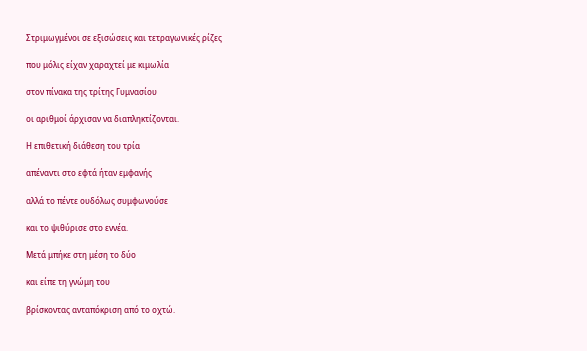Στριμωγμένοι σε εξισώσεις και τετραγωνικές ρίζες

που μόλις είχαν χαραχτεί με κιμωλία

στον πίνακα της τρίτης Γυμνασίου

οι αριθμοί άρχισαν να διαπληκτίζονται.

Η επιθετική διάθεση του τρία

απέναντι στο εφτά ήταν εμφανής

αλλά το πέντε ουδόλως συμφωνούσε

και το ψιθύρισε στο εννέα.

Μετά μπήκε στη μέση το δύο

και είπε τη γνώμη του

βρίσκοντας ανταπόκριση από το οχτώ.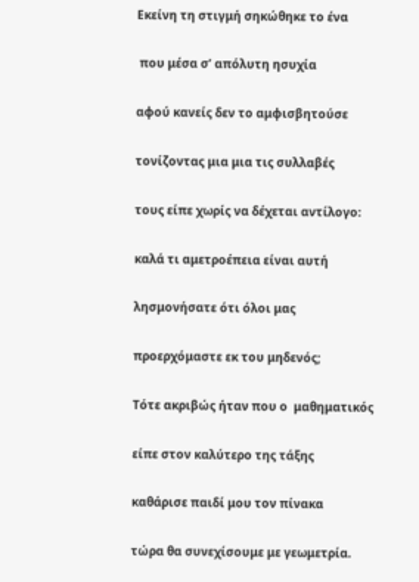Εκείνη τη στιγμή σηκώθηκε το ένα

 που μέσα σ’ απόλυτη ησυχία

αφού κανείς δεν το αμφισβητούσε

τονίζοντας μια μια τις συλλαβές

τους είπε χωρίς να δέχεται αντίλογο:

καλά τι αμετροέπεια είναι αυτή

λησμονήσατε ότι όλοι μας

προερχόμαστε εκ του μηδενός;

Τότε ακριβώς ήταν που ο  μαθηματικός

είπε στον καλύτερο της τάξης

καθάρισε παιδί μου τον πίνακα

τώρα θα συνεχίσουμε με γεωμετρία.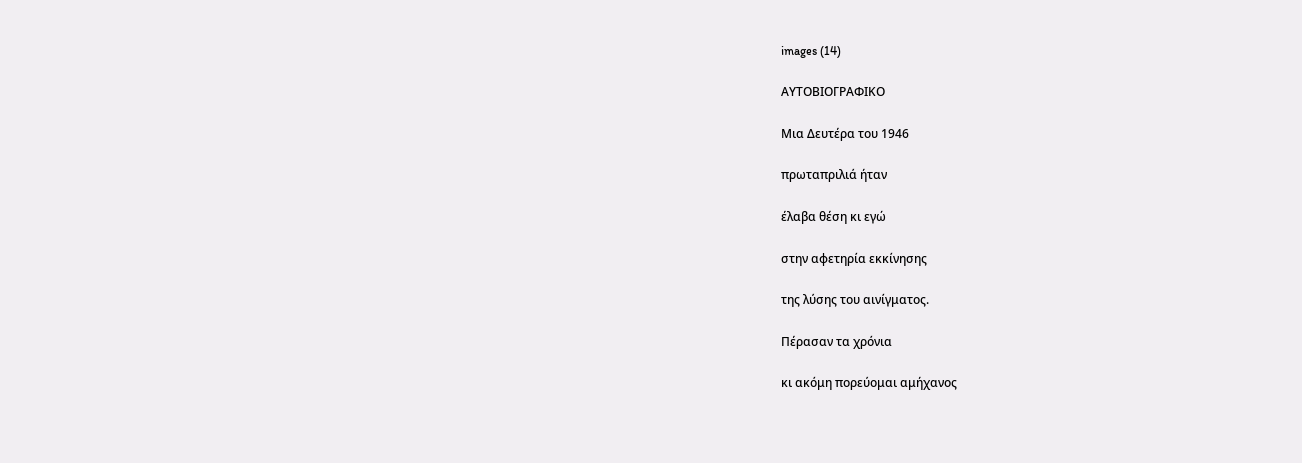images (14)

ΑΥΤΟΒΙΟΓΡΑΦΙΚΟ

Μια Δευτέρα του 1946

πρωταπριλιά ήταν

έλαβα θέση κι εγώ

στην αφετηρία εκκίνησης

της λύσης του αινίγματος.

Πέρασαν τα χρόνια

κι ακόμη πορεύομαι αμήχανος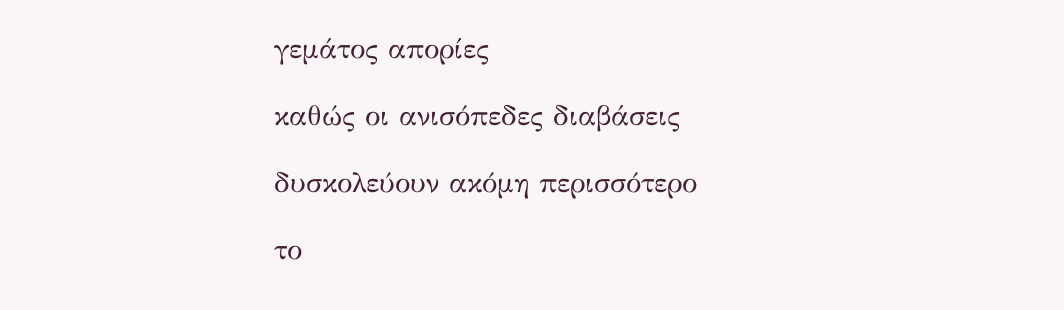γεμάτος απορίες

καθώς οι ανισόπεδες διαβάσεις

δυσκολεύουν ακόμη περισσότερο

το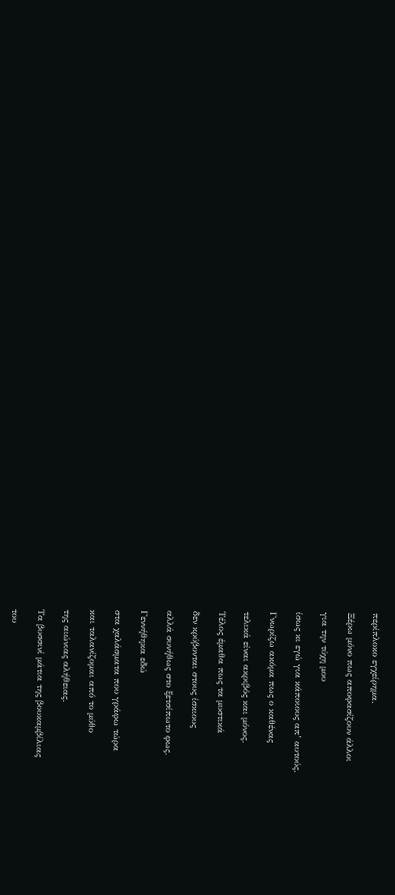περίπλοκο εγχείρημα.

Ξέρω μόνο πως αποφασίζουν άλλοι

για την τύχη μου

ίσως κι εγώ για κάποιους απ’ αυτούς.

Γνωρίζω ακόμα πως ο καθένας

τελικά είναι ακριβός και μόνος.

Τέλος έμαθα πως τα μυστικά

δεν κρύβονται στους ίσκιους

αλλά συνήθως στο ξετσίπωτο φως.

Γεννήθηκα εδώ

στα χαλάσματα που γράφω τώρα

και ταλανίζομαι από το μύθο

της αιώνιας αλήθειας.

Τα βυσσινί μάτια της βουκαμβίλιας

του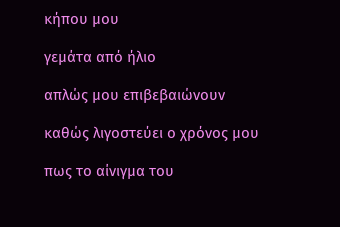κήπου μου

γεμάτα από ήλιο

απλώς μου επιβεβαιώνουν

καθώς λιγοστεύει ο χρόνος μου

πως το αίνιγμα του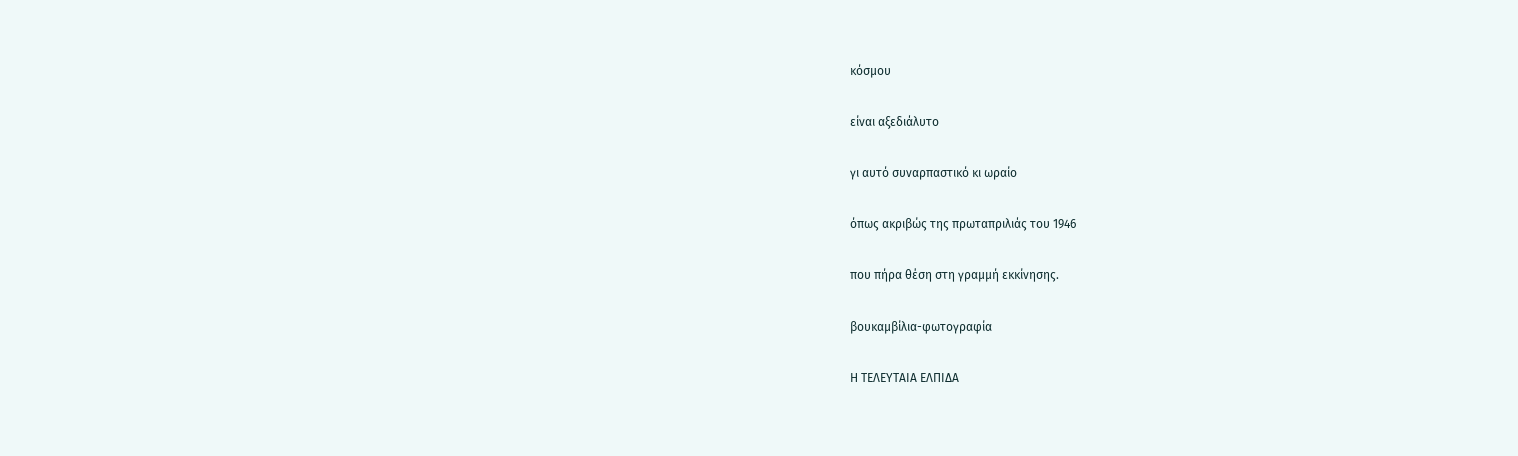κόσμου

είναι αξεδιάλυτο

γι αυτό συναρπαστικό κι ωραίο

όπως ακριβώς της πρωταπριλιάς του 1946

που πήρα θέση στη γραμμή εκκίνησης.

βουκαμβίλια-φωτογραφία

Η ΤΕΛΕΥΤΑΙΑ ΕΛΠΙΔΑ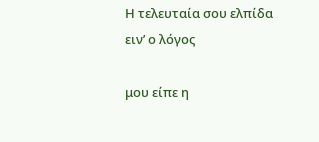Η τελευταία σου ελπίδα ειν’ ο λόγος

μου είπε η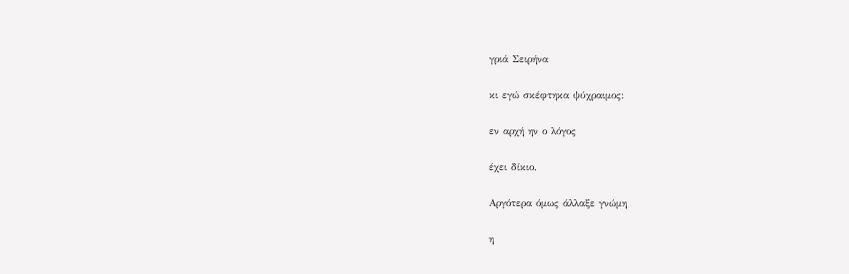γριά Σειρήνα

κι εγώ σκέφτηκα ψύχραιμος:

εν αρχή ην ο λόγος

έχει δίκιο.

Αργότερα όμως άλλαξε γνώμη

η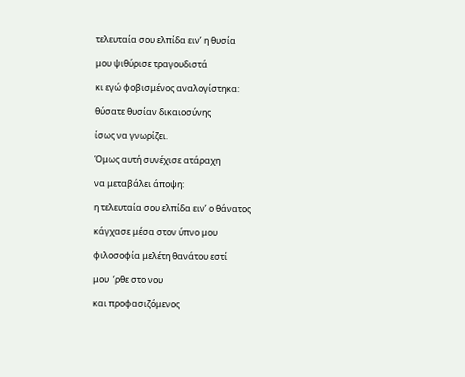τελευταία σου ελπίδα ειν’ η θυσία

μου ψιθύρισε τραγουδιστά

κι εγώ φοβισμένος αναλογίστηκα:

θύσατε θυσίαν δικαιοσύνης

ίσως να γνωρίζει.

Όμως αυτή συνέχισε ατάραχη

να μεταβάλει άποψη:

η τελευταία σου ελπίδα ειν’ ο θάνατος

κάγχασε μέσα στον ύπνο μου

φιλοσοφία μελέτη θανάτου εστί

μου  ‘ρθε στο νου

και προφασιζόμενος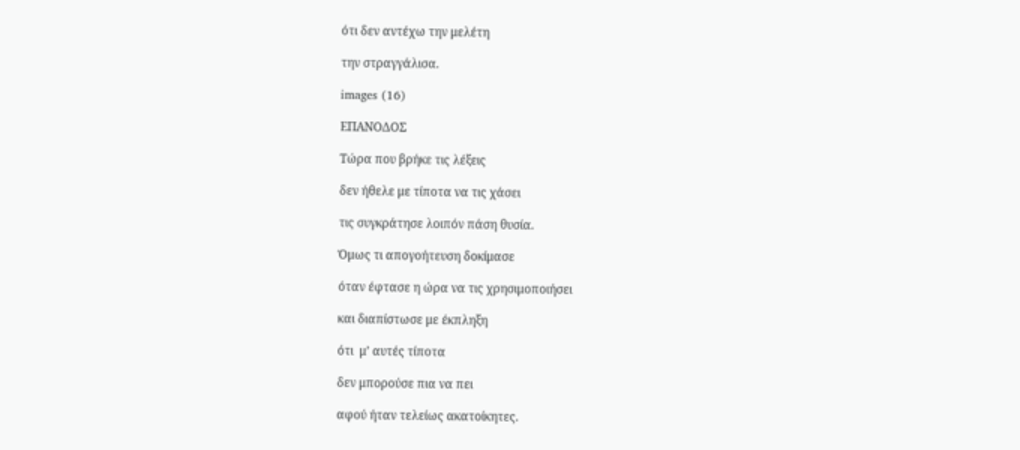ότι δεν αντέχω την μελέτη

την στραγγάλισα.

images (16)

ΕΠΑΝΟΔΟΣ

Τώρα που βρήκε τις λέξεις

δεν ήθελε με τίποτα να τις χάσει

τις συγκράτησε λοιπόν πάση θυσία.

Όμως τι απογοήτευση δοκίμασε

όταν έφτασε η ώρα να τις χρησιμοποιήσει

και διαπίστωσε με έκπληξη

ότι  μ’ αυτές τίποτα

δεν μπορούσε πια να πει

αφού ήταν τελείως ακατοίκητες.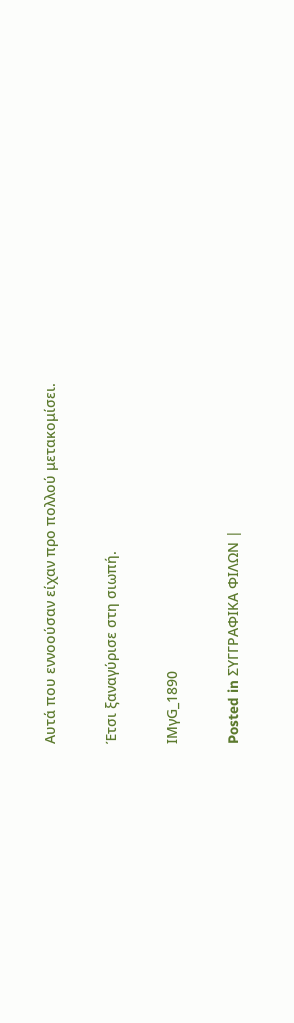Αυτά που εννοούσαν είχαν προ πολλού μετακομίσει.

Έτσι ξαναγύρισε στη σιωπή.

IMγG_1890

Posted in ΣΥΓΓΡΑΦΙΚΑ ΦΙΛΩΝ |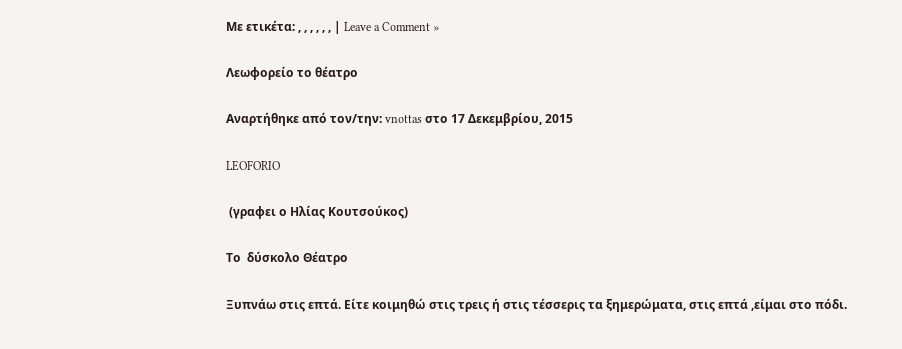Με ετικέτα: , , , , , , | Leave a Comment »

Λεωφορείο το θέατρο

Αναρτήθηκε από τον/την: vnottas στο 17 Δεκεμβρίου, 2015

LEOFORIO

 (γραφει ο Ηλίας Κουτσούκος)

Το  δύσκολο Θέατρο

Ξυπνάω στις επτά. Είτε κοιμηθώ στις τρεις ή στις τέσσερις τα ξημερώματα, στις επτά ,είμαι στο πόδι.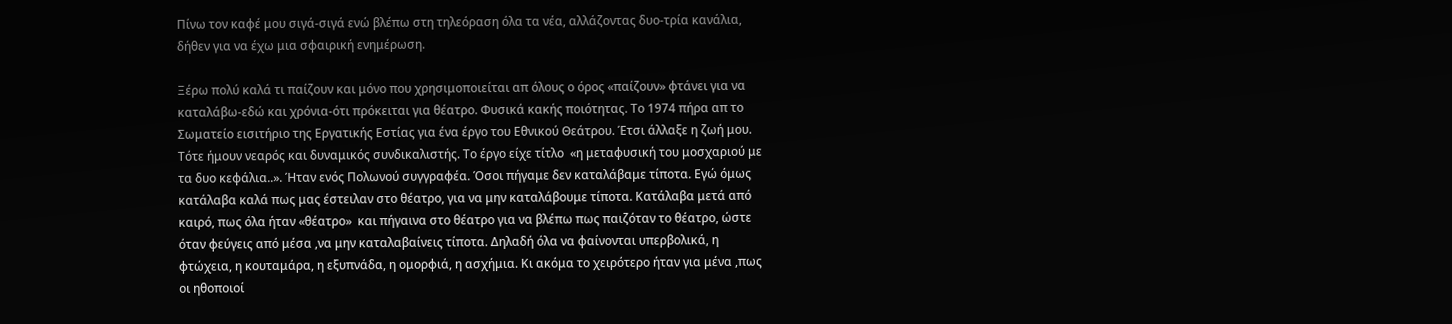Πίνω τον καφέ μου σιγά-σιγά ενώ βλέπω στη τηλεόραση όλα τα νέα, αλλάζοντας δυο-τρία κανάλια, δήθεν για να έχω μια σφαιρική ενημέρωση.

Ξέρω πολύ καλά τι παίζουν και μόνο που χρησιμοποιείται απ όλους ο όρος «παίζουν» φτάνει για να καταλάβω-εδώ και χρόνια-ότι πρόκειται για θέατρο. Φυσικά κακής ποιότητας. Το 1974 πήρα απ το Σωματείο εισιτήριο της Εργατικής Εστίας για ένα έργο του Εθνικού Θεάτρου. Έτσι άλλαξε η ζωή μου. Τότε ήμουν νεαρός και δυναμικός συνδικαλιστής. Το έργο είχε τίτλο  «η μεταφυσική του μοσχαριού με τα δυο κεφάλια..». Ήταν ενός Πολωνού συγγραφέα. Όσοι πήγαμε δεν καταλάβαμε τίποτα. Εγώ όμως κατάλαβα καλά πως μας έστειλαν στο θέατρο, για να μην καταλάβουμε τίποτα. Κατάλαβα μετά από καιρό, πως όλα ήταν «θέατρο»  και πήγαινα στο θέατρο για να βλέπω πως παιζόταν το θέατρο, ώστε όταν φεύγεις από μέσα ,να μην καταλαβαίνεις τίποτα. Δηλαδή όλα να φαίνονται υπερβολικά, η φτώχεια, η κουταμάρα, η εξυπνάδα, η ομορφιά, η ασχήμια. Κι ακόμα το χειρότερο ήταν για μένα ,πως οι ηθοποιοί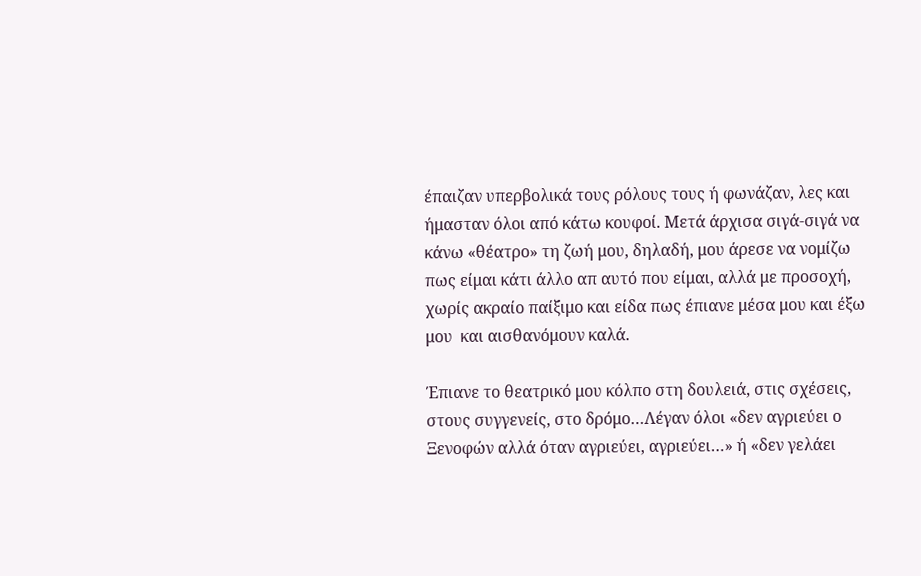έπαιζαν υπερβολικά τους ρόλους τους ή φωνάζαν, λες και ήμασταν όλοι από κάτω κουφοί. Μετά άρχισα σιγά-σιγά να κάνω «θέατρο» τη ζωή μου, δηλαδή, μου άρεσε να νομίζω πως είμαι κάτι άλλο απ αυτό που είμαι, αλλά με προσοχή, χωρίς ακραίο παίξιμο και είδα πως έπιανε μέσα μου και έξω μου  και αισθανόμουν καλά.

Έπιανε το θεατρικό μου κόλπο στη δουλειά, στις σχέσεις, στους συγγενείς, στο δρόμο…Λέγαν όλοι «δεν αγριεύει ο Ξενοφών αλλά όταν αγριεύει, αγριεύει…» ή «δεν γελάει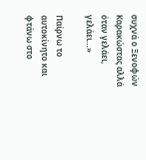συχνά ο Ξενοφών Καρακώστας αλλά όταν γελάει, γελάει…»

Παίρνω το αυτοκίνητο και φτάνω στο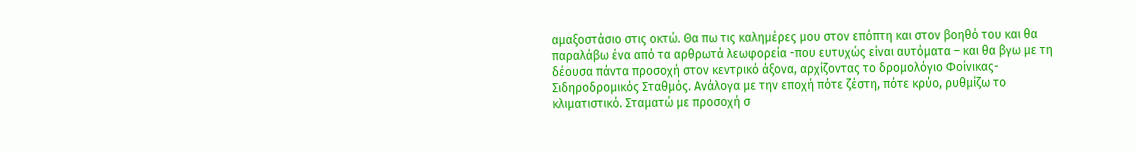αμαξοστάσιο στις οκτώ. Θα πω τις καλημέρες μου στον επόπτη και στον βοηθό του και θα παραλάβω ένα από τα αρθρωτά λεωφορεία -που ευτυχώς είναι αυτόματα – και θα βγω με τη δέουσα πάντα προσοχή στον κεντρικό άξονα, αρχίζοντας το δρομολόγιο Φοίνικας-Σιδηροδρομικός Σταθμός. Ανάλογα με την εποχή πότε ζέστη, πότε κρύο, ρυθμίζω το κλιματιστικό. Σταματώ με προσοχή σ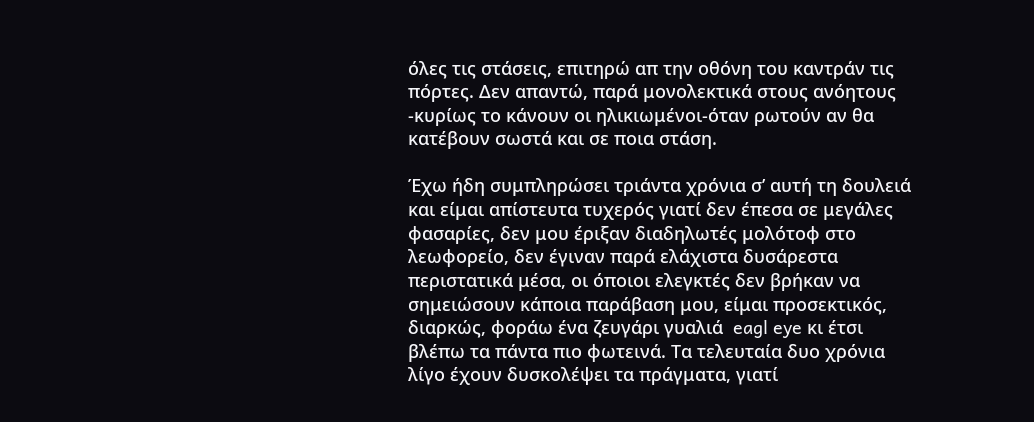όλες τις στάσεις, επιτηρώ απ την οθόνη του καντράν τις πόρτες. Δεν απαντώ, παρά μονολεκτικά στους ανόητους -κυρίως το κάνουν οι ηλικιωμένοι-όταν ρωτούν αν θα κατέβουν σωστά και σε ποια στάση.

Έχω ήδη συμπληρώσει τριάντα χρόνια σ’ αυτή τη δουλειά και είμαι απίστευτα τυχερός γιατί δεν έπεσα σε μεγάλες φασαρίες, δεν μου έριξαν διαδηλωτές μολότοφ στο λεωφορείο, δεν έγιναν παρά ελάχιστα δυσάρεστα περιστατικά μέσα, οι όποιοι ελεγκτές δεν βρήκαν να σημειώσουν κάποια παράβαση μου, είμαι προσεκτικός, διαρκώς, φοράω ένα ζευγάρι γυαλιά  eagl eye κι έτσι βλέπω τα πάντα πιο φωτεινά. Τα τελευταία δυο χρόνια λίγο έχουν δυσκολέψει τα πράγματα, γιατί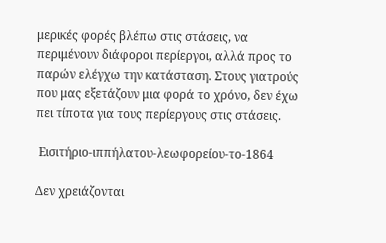μερικές φορές βλέπω στις στάσεις, να περιμένουν διάφοροι περίεργοι, αλλά προς το παρών ελέγχω την κατάσταση. Στους γιατρούς που μας εξετάζουν μια φορά το χρόνο, δεν έχω πει τίποτα για τους περίεργους στις στάσεις.

 Εισιτήριο-ιππήλατου-λεωφορείου-το-1864

Δεν χρειάζονται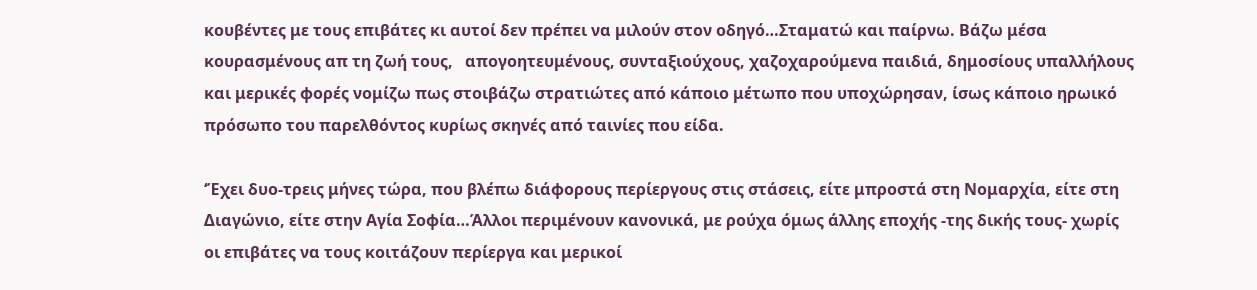κουβέντες με τους επιβάτες κι αυτοί δεν πρέπει να μιλούν στον οδηγό…Σταματώ και παίρνω. Βάζω μέσα κουρασμένους απ τη ζωή τους,   απογοητευμένους, συνταξιούχους, χαζοχαρούμενα παιδιά, δημοσίους υπαλλήλους και μερικές φορές νομίζω πως στοιβάζω στρατιώτες από κάποιο μέτωπο που υποχώρησαν, ίσως κάποιο ηρωικό πρόσωπο του παρελθόντος κυρίως σκηνές από ταινίες που είδα.

‘Έχει δυο-τρεις μήνες τώρα, που βλέπω διάφορους περίεργους στις στάσεις, είτε μπροστά στη Νομαρχία, είτε στη Διαγώνιο, είτε στην Αγία Σοφία…Άλλοι περιμένουν κανονικά, με ρούχα όμως άλλης εποχής -της δικής τους- χωρίς οι επιβάτες να τους κοιτάζουν περίεργα και μερικοί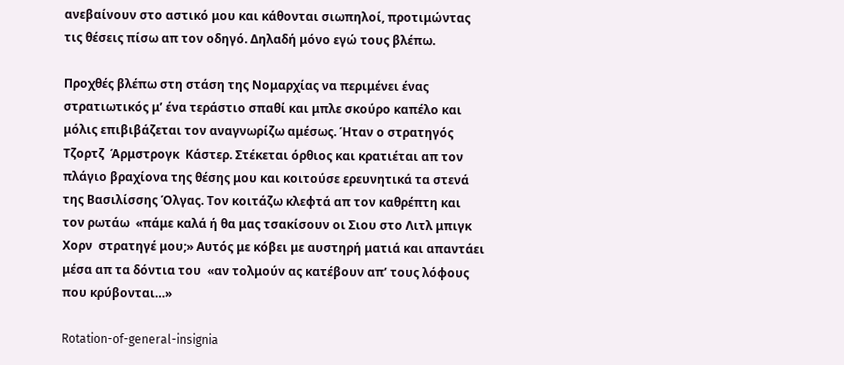ανεβαίνουν στο αστικό μου και κάθονται σιωπηλοί, προτιμώντας τις θέσεις πίσω απ τον οδηγό. Δηλαδή μόνο εγώ τους βλέπω.

Προχθές βλέπω στη στάση της Νομαρχίας να περιμένει ένας στρατιωτικός μ’ ένα τεράστιο σπαθί και μπλε σκούρο καπέλο και μόλις επιβιβάζεται τον αναγνωρίζω αμέσως. Ήταν ο στρατηγός Τζορτζ  Άρμστρογκ  Κάστερ. Στέκεται όρθιος και κρατιέται απ τον πλάγιο βραχίονα της θέσης μου και κοιτούσε ερευνητικά τα στενά της Βασιλίσσης Όλγας. Τον κοιτάζω κλεφτά απ τον καθρέπτη και τον ρωτάω  «πάμε καλά ή θα μας τσακίσουν οι Σιου στο Λιτλ μπιγκ  Χορν  στρατηγέ μου;» Αυτός με κόβει με αυστηρή ματιά και απαντάει μέσα απ τα δόντια του  «αν τολμούν ας κατέβουν απ’ τους λόφους που κρύβονται…»

Rotation-of-general-insignia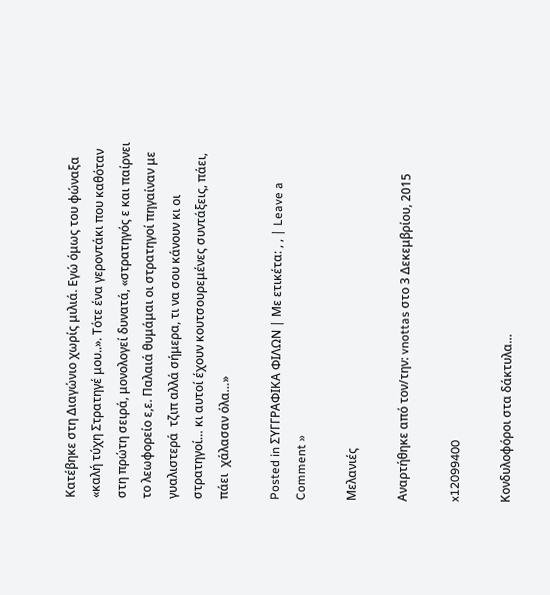Κατέβηκε στη Διαγώνιο χωρίς μιλιά. Εγώ όμως του φώναξα «καλή τύχη Στρατηγέ μου..». Τότε ένα γεροντάκι που καθόταν στη πρώτη σειρά, μονολογεί δυνατά, «στρατηγός ε και παίρνει το λεωφορείο ε,ε. Παλαιά θυμάμαι οι στρατηγοί πηγαίναν με γυαλιστερά  τζιπ αλλά σήμερα, τι να σου κάνουν κι οι στρατηγοί… κι αυτοί έχουν κουτσουρεμένες συντάξεις, πάει, πάει  χάλασαν όλα…»

Posted in ΣΥΓΓΡΑΦΙΚΑ ΦΙΛΩΝ | Με ετικέτα: , , | Leave a Comment »

Μελανιές

Αναρτήθηκε από τον/την: vnottas στο 3 Δεκεμβρίου, 2015

x12099400

Κονδυλοφόροι στα δάκτυλα…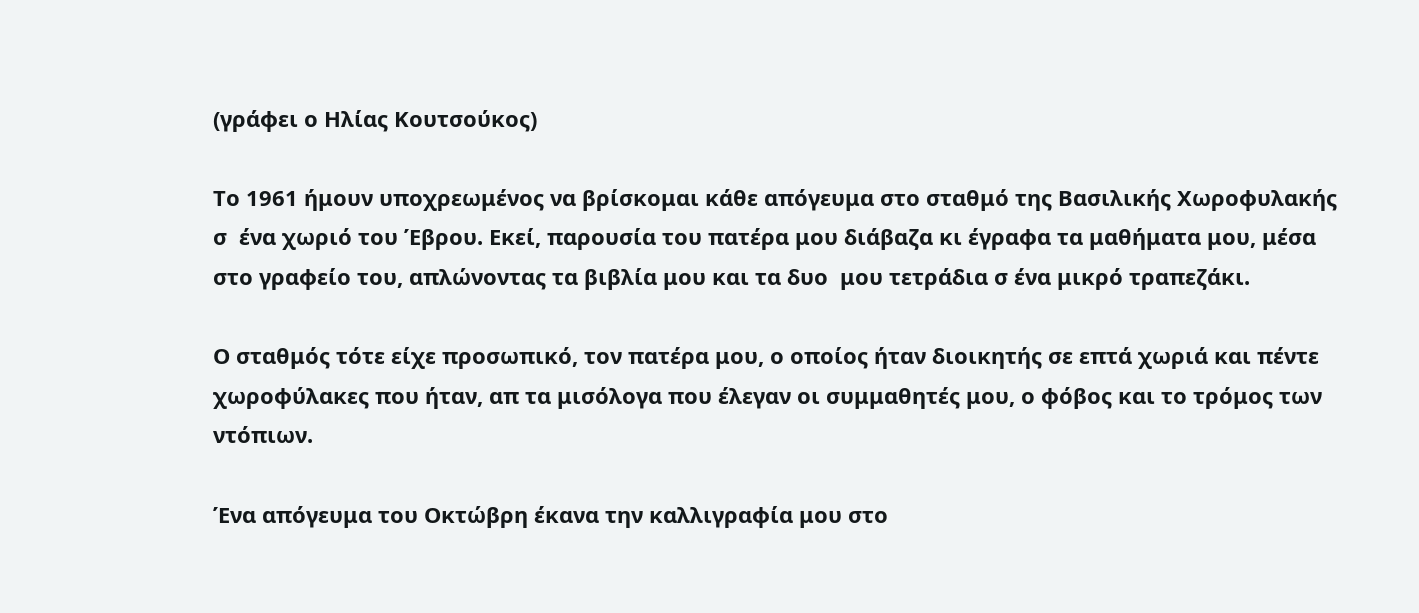(γράφει ο Ηλίας Κουτσούκος)

Το 1961 ήμουν υποχρεωμένος να βρίσκομαι κάθε απόγευμα στο σταθμό της Βασιλικής Χωροφυλακής σ  ένα χωριό του Έβρου. Εκεί, παρουσία του πατέρα μου διάβαζα κι έγραφα τα μαθήματα μου, μέσα στο γραφείο του, απλώνοντας τα βιβλία μου και τα δυο  μου τετράδια σ ένα μικρό τραπεζάκι.

Ο σταθμός τότε είχε προσωπικό, τον πατέρα μου, ο οποίος ήταν διοικητής σε επτά χωριά και πέντε χωροφύλακες που ήταν, απ τα μισόλογα που έλεγαν οι συμμαθητές μου, ο φόβος και το τρόμος των ντόπιων.

Ένα απόγευμα του Οκτώβρη έκανα την καλλιγραφία μου στο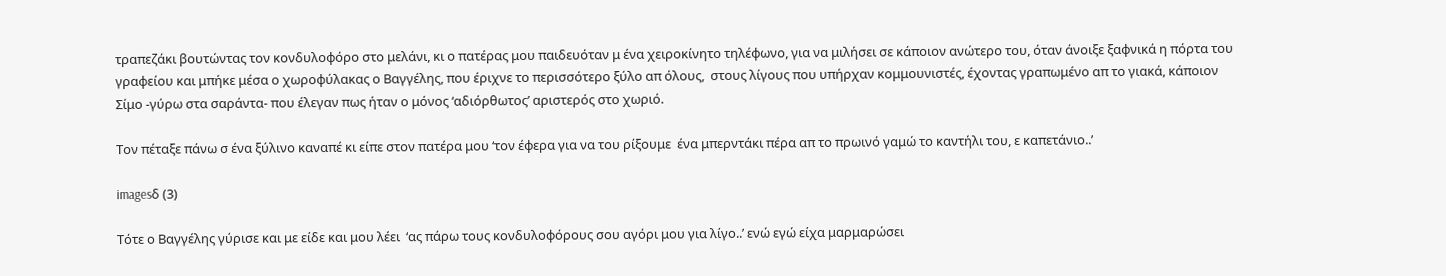τραπεζάκι βουτώντας τον κονδυλοφόρο στο μελάνι, κι ο πατέρας μου παιδευόταν μ ένα χειροκίνητο τηλέφωνο, για να μιλήσει σε κάποιον ανώτερο του, όταν άνοιξε ξαφνικά η πόρτα του γραφείου και μπήκε μέσα ο χωροφύλακας ο Βαγγέλης, που έριχνε το περισσότερο ξύλο απ όλους,  στους λίγους που υπήρχαν κομμουνιστές, έχοντας γραπωμένο απ το γιακά, κάποιον   Σίμο -γύρω στα σαράντα- που έλεγαν πως ήταν ο μόνος ‘αδιόρθωτος’ αριστερός στο χωριό.

Τον πέταξε πάνω σ ένα ξύλινο καναπέ κι είπε στον πατέρα μου ‘τον έφερα για να του ρίξουμε  ένα μπερντάκι πέρα απ το πρωινό γαμώ το καντήλι του, ε καπετάνιο..’

imagesδ (3)

Τότε ο Βαγγέλης γύρισε και με είδε και μου λέει  ‘ας πάρω τους κονδυλοφόρους σου αγόρι μου για λίγο..’ ενώ εγώ είχα μαρμαρώσει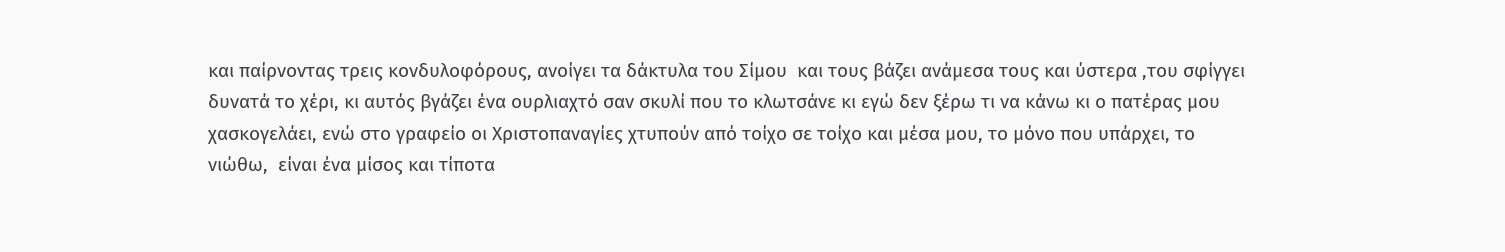και παίρνοντας τρεις κονδυλοφόρους, ανοίγει τα δάκτυλα του Σίμου  και τους βάζει ανάμεσα τους και ύστερα ,του σφίγγει δυνατά το χέρι, κι αυτός βγάζει ένα ουρλιαχτό σαν σκυλί που το κλωτσάνε κι εγώ δεν ξέρω τι να κάνω κι ο πατέρας μου χασκογελάει, ενώ στο γραφείο οι Χριστοπαναγίες χτυπούν από τοίχο σε τοίχο και μέσα μου, το μόνο που υπάρχει, το νιώθω,  είναι ένα μίσος και τίποτα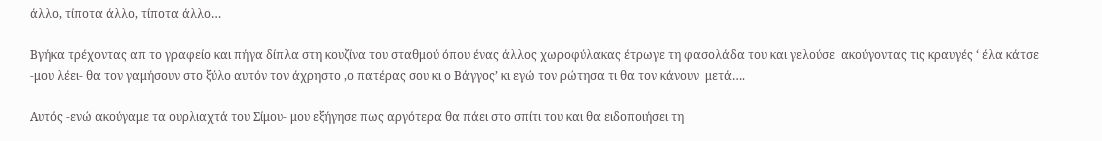άλλο, τίποτα άλλο, τίποτα άλλο…

Βγήκα τρέχοντας απ το γραφείο και πήγα δίπλα στη κουζίνα του σταθμού όπου ένας άλλος χωροφύλακας έτρωγε τη φασολάδα του και γελούσε  ακούγοντας τις κραυγές ‘ έλα κάτσε -μου λέει- θα τον γαμήσουν στο ξύλο αυτόν τον άχρηστο ,ο πατέρας σου κι ο Βάγγος’ κι εγώ τον ρώτησα τι θα τον κάνουν  μετά….

Αυτός -ενώ ακούγαμε τα ουρλιαχτά του Σίμου- μου εξήγησε πως αργότερα θα πάει στο σπίτι του και θα ειδοποιήσει τη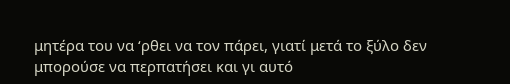μητέρα του να ‘ρθει να τον πάρει, γιατί μετά το ξύλο δεν μπορούσε να περπατήσει και γι αυτό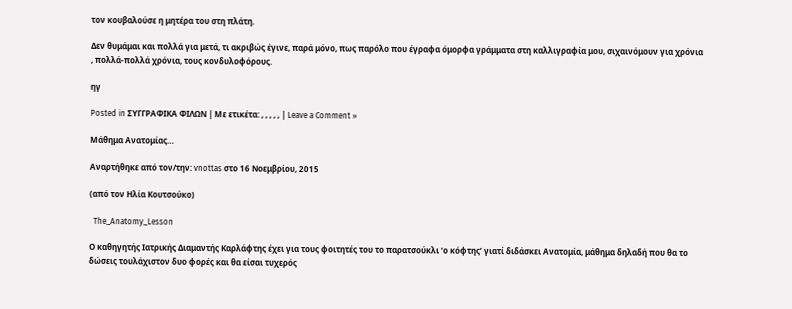τον κουβαλούσε η μητέρα του στη πλάτη.

Δεν θυμάμαι και πολλά για μετά, τι ακριβώς έγινε, παρά μόνο, πως παρόλο που έγραφα όμορφα γράμματα στη καλλιγραφία μου, σιχαινόμουν για χρόνια , πολλά-πολλά χρόνια, τους κονδυλοφόρους.

ηγ

Posted in ΣΥΓΓΡΑΦΙΚΑ ΦΙΛΩΝ | Με ετικέτα: , , , , , | Leave a Comment »

Μάθημα Ανατομίας…

Αναρτήθηκε από τον/την: vnottas στο 16 Νοεμβρίου, 2015

(από τον Ηλία Κουτσούκο)

  The_Anatomy_Lesson

Ο καθηγητής Ιατρικής Διαμαντής Καρλάφτης έχει για τους φοιτητές του το παρατσούκλι ‘ο κόφτης’ γιατί διδάσκει Ανατομία, μάθημα δηλαδή που θα το δώσεις τουλάχιστον δυο φορές και θα είσαι τυχερός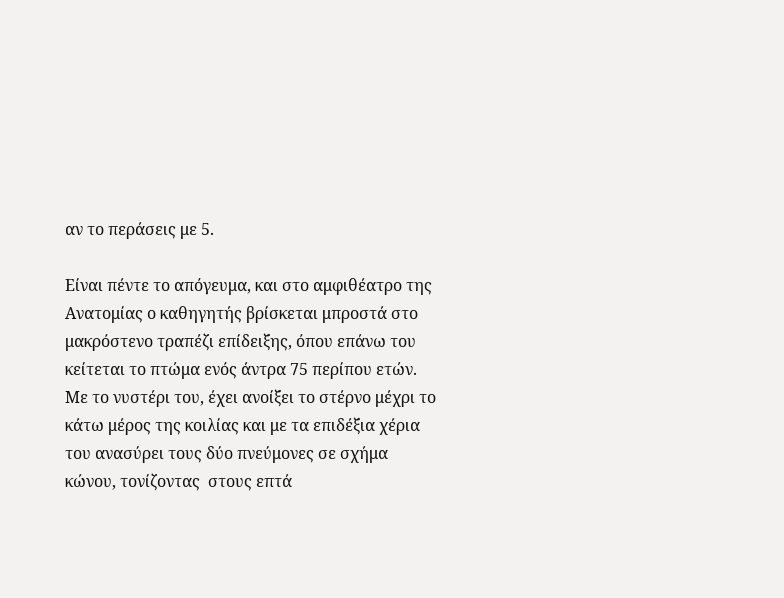αν το περάσεις με 5.

Είναι πέντε το απόγευμα, και στο αμφιθέατρο της Ανατομίας ο καθηγητής βρίσκεται μπροστά στο μακρόστενο τραπέζι επίδειξης, όπου επάνω του κείτεται το πτώμα ενός άντρα 75 περίπου ετών. Με το νυστέρι του, έχει ανοίξει το στέρνο μέχρι το κάτω μέρος της κοιλίας και με τα επιδέξια χέρια του ανασύρει τους δύο πνεύμονες σε σχήμα κώνου, τονίζοντας  στους επτά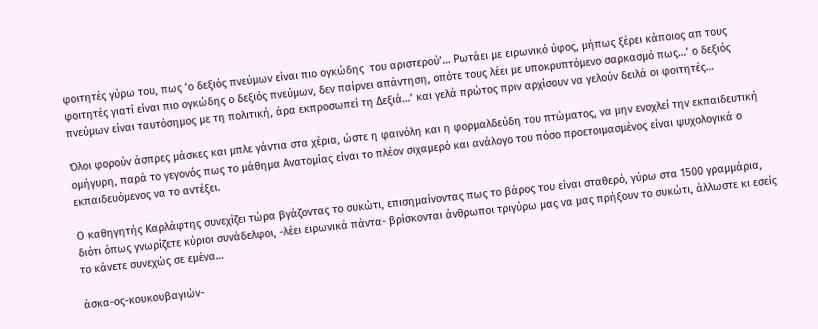φοιτητές γύρω του, πως ‘ο δεξιός πνεύμων είναι πιο ογκώδης  του αριστερού’… Ρωτάει με ειρωνικό ύφος, μήπως ξέρει κάποιος απ τους φοιτητές γιατί είναι πιο ογκώδης ο δεξιός πνεύμων, δεν παίρνει απάντηση, οπότε τους λέει με υποκρυπτόμενο σαρκασμό πως…’ ο δεξιός πνεύμων είναι ταυτόσημος με τη πολιτική, άρα εκπροσωπεί τη Δεξιά…’ και γελά πρώτος πριν αρχίσουν να γελούν δειλά οι φοιτητές…

Όλοι φορούν άσπρες μάσκες και μπλε γάντια στα χέρια, ώστε η φαινόλη και η φορμαλδεύδη του πτώματος, να μην ενοχλεί την εκπαιδευτική ομήγυρη, παρά το γεγονός πως το μάθημα Ανατομίας είναι το πλέον σιχαμερό και ανάλογο του πόσο προετοιμασμένος είναι ψυχολογικά ο εκπαιδευόμενος να το αντέξει.

Ο καθηγητής Καρλάφτης συνεχίζει τώρα βγάζοντας το συκώτι, επισημαίνοντας πως το βάρος του είναι σταθερό, γύρω στα 1500 γραμμάρια, διότι όπως γνωρίζετε κύριοι συνάδελφοι, -λέει ειρωνικά πάντα- βρίσκονται άνθρωποι τριγύρω μας να μας πρήξουν το συκώτι, άλλωστε κι εσείς το κάνετε συνεχώς σε εμένα…

άσκα-ος-κουκουβαγιών-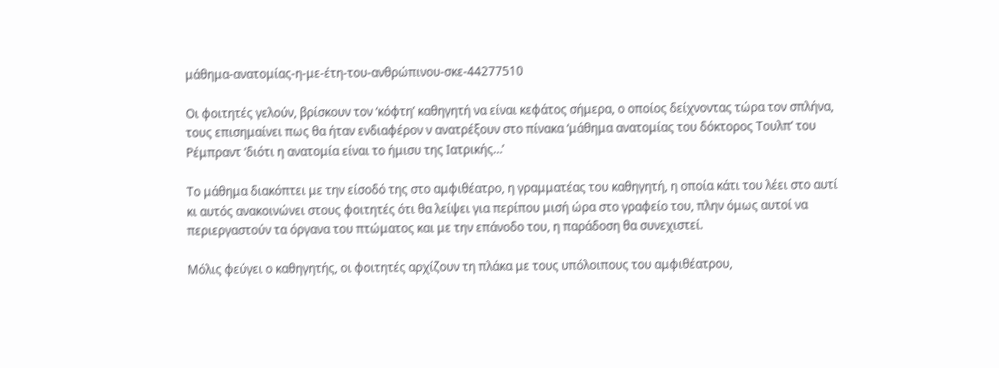μάθημα-ανατομίας-η-με-έτη-του-ανθρώπινου-σκε-44277510

Οι φοιτητές γελούν, βρίσκουν τον ‘κόφτη’ καθηγητή να είναι κεφάτος σήμερα, ο οποίος δείχνοντας τώρα τον σπλήνα, τους επισημαίνει πως θα ήταν ενδιαφέρον ν ανατρέξουν στο πίνακα ‘μάθημα ανατομίας του δόκτορος Τουλπ’ του Ρέμπραντ ‘διότι η ανατομία είναι το ήμισυ της Ιατρικής…’

Το μάθημα διακόπτει με την είσοδό της στο αμφιθέατρο, η γραμματέας του καθηγητή, η οποία κάτι του λέει στο αυτί κι αυτός ανακοινώνει στους φοιτητές ότι θα λείψει για περίπου μισή ώρα στο γραφείο του, πλην όμως αυτοί να περιεργαστούν τα όργανα του πτώματος και με την επάνοδο του, η παράδοση θα συνεχιστεί.

Μόλις φεύγει ο καθηγητής, οι φοιτητές αρχίζουν τη πλάκα με τους υπόλοιπους του αμφιθέατρου,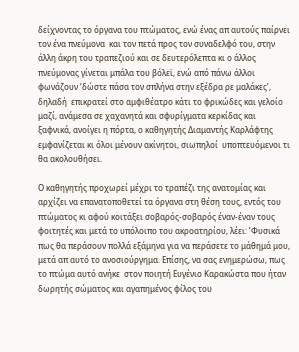δείχνοντας το όργανα του πτώματος, ενώ ένας απ αυτούς παίρνει τον ένα πνεύμονα  και τον πετά προς τον συναδελφό του, στην άλλη άκρη του τραπεζιού και σε δευτερόλεπτα κι ο άλλος πνεύμονας γίνεται μπάλα του βόλεϊ, ενώ από πάνω άλλοι φωνάζουν ‘δώστε πάσα τον σπλήνα στην εξέδρα ρε μαλάκες’, δηλαδή  επικρατεί στο αμφιθέατρο κάτι το φρικώδες και γελοίο μαζί, ανάμεσα σε χαχανητά και σφυρίγματα κερκίδας και ξαφνικά, ανοίγει η πόρτα, ο καθηγητής Διαμαντής Καρλάφτης εμφανίζεται κι όλοι μένουν ακίνητοι, σιωπηλοί  υποπτευόμενοι τι θα ακολουθήσει.

Ο καθηγητής προχωρεί μέχρι το τραπέζι της ανατομίας και αρχίζει να επανατοποθετεί τα όργανα στη θέση τους, εντός του πτώματος κι αφού κοιτάξει σοβαρός-σοβαρός έναν-έναν τους φοιτητές και μετά το υπόλοιπο του ακροατηρίου, λέει: ’Φυσικά
πως θα περάσουν πολλά εξάμηνα για να περάσετε το μάθημά μου, μετά απ αυτό το ανοσιούργημα. Επίσης, να σας ενημερώσω, πως το πτώμα αυτό ανήκε  στον ποιητή Ευγένιο Καρακώστα που ήταν δωρητής σώματος και αγαπημένος φίλος του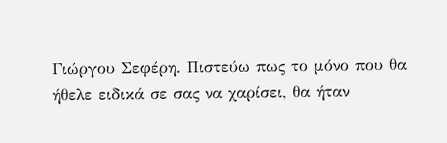Γιώργου Σεφέρη. Πιστεύω πως το μόνο που θα ήθελε ειδικά σε σας να χαρίσει, θα ήταν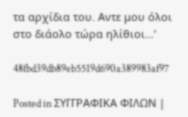τα αρχίδια του. Αντε μου όλοι στο διάολο τώρα ηλίθιοι…’

48fbd39db89eb5519d690a389983af97

Posted in ΣΥΓΓΡΑΦΙΚΑ ΦΙΛΩΝ |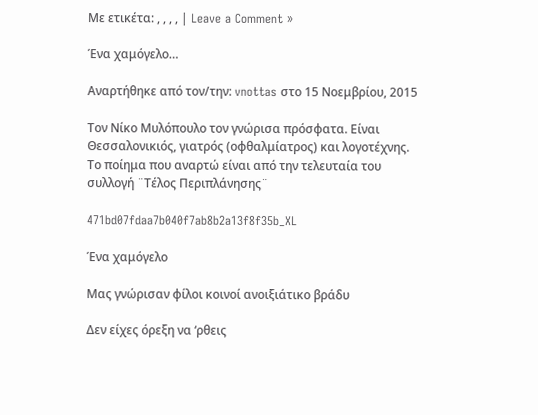Με ετικέτα: , , , , | Leave a Comment »

Ένα χαμόγελο…

Αναρτήθηκε από τον/την: vnottas στο 15 Νοεμβρίου, 2015

Τον Νίκο Μυλόπουλο τον γνώρισα πρόσφατα. Είναι Θεσσαλονικιός, γιατρός (οφθαλμίατρος) και λογοτέχνης. Το ποίημα που αναρτώ είναι από την τελευταία του συλλογή ¨Τέλος Περιπλάνησης¨

471bd07fdaa7b040f7ab8b2a13f8f35b_XL

Ένα χαμόγελο

Μας γνώρισαν φίλοι κοινοί ανοιξιάτικο βράδυ

Δεν είχες όρεξη να ‘ρθεις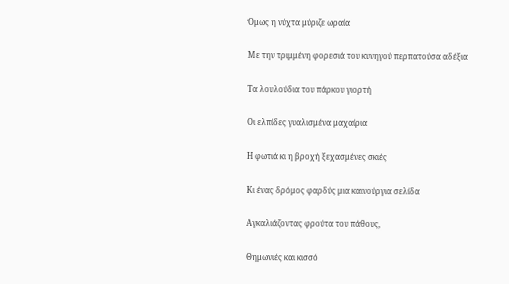Όμως η νύχτα μύριζε ωραία

Με την τριμμένη φορεσιά του κυνηγού περπατούσα αδέξια

Τα λουλούδια του πάρκου γιορτή

Οι ελπίδες γυαλισμένα μαχαίρια

Η φωτιά κι η βροχή ξεχασμένες σκιές

Κι ένας δρόμος φαρδύς μια καινούργια σελίδα

Αγκαλιάζοντας φρούτα του πάθους,

Θημωνιές και κισσό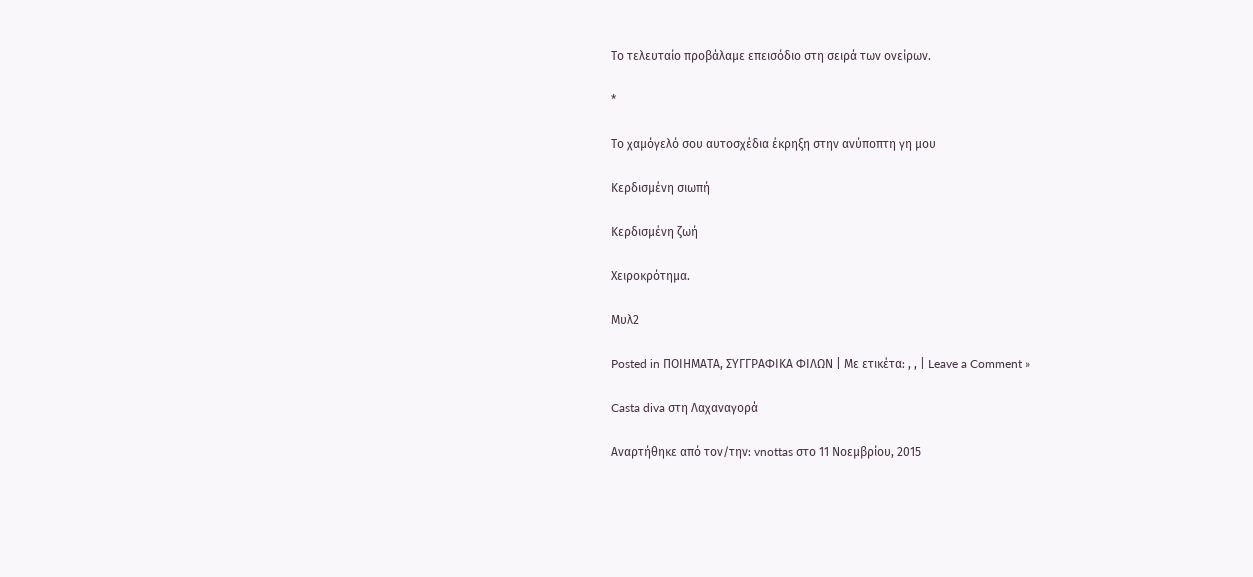Το τελευταίο προβάλαμε επεισόδιο στη σειρά των ονείρων.

*

Το χαμόγελό σου αυτοσχέδια έκρηξη στην ανύποπτη γη μου

Κερδισμένη σιωπή

Κερδισμένη ζωή

Χειροκρότημα.

Μυλ2

Posted in ΠΟΙΗΜΑΤΑ, ΣΥΓΓΡΑΦΙΚΑ ΦΙΛΩΝ | Με ετικέτα: , , | Leave a Comment »

Casta diva στη Λαχαναγορά

Αναρτήθηκε από τον/την: vnottas στο 11 Νοεμβρίου, 2015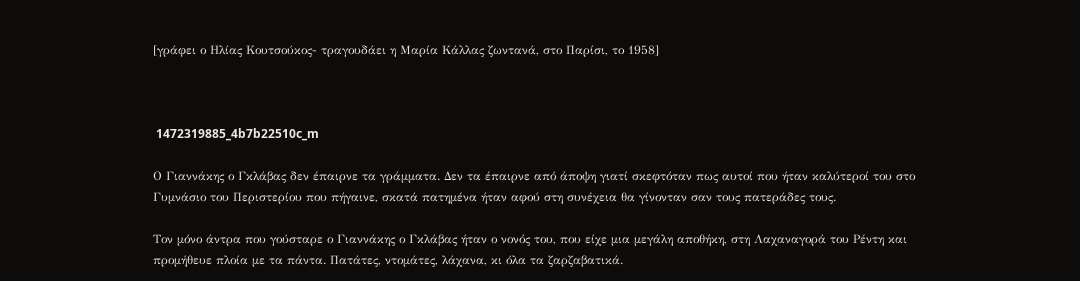[γράφει ο Ηλίας Κουτσούκος- τραγουδάει η Μαρία Κάλλας ζωντανά, στο Παρίσι, το 1958]



 1472319885_4b7b22510c_m

Ο Γιαννάκης ο Γκλάβας δεν έπαιρνε τα γράμματα. Δεν τα έπαιρνε από άποψη γιατί σκεφτόταν πως αυτοί που ήταν καλύτεροί του στο Γυμνάσιο του Περιστερίου που πήγαινε, σκατά πατημένα ήταν αφού στη συνέχεια θα γίνονταν σαν τους πατεράδες τους.

Τον μόνο άντρα που γούσταρε ο Γιαννάκης ο Γκλάβας ήταν ο νονός του, που είχε μια μεγάλη αποθήκη, στη Λαχαναγορά του Ρέντη και προμήθευε πλοία με τα πάντα. Πατάτες, ντομάτες, λάχανα, κι όλα τα ζαρζαβατικά.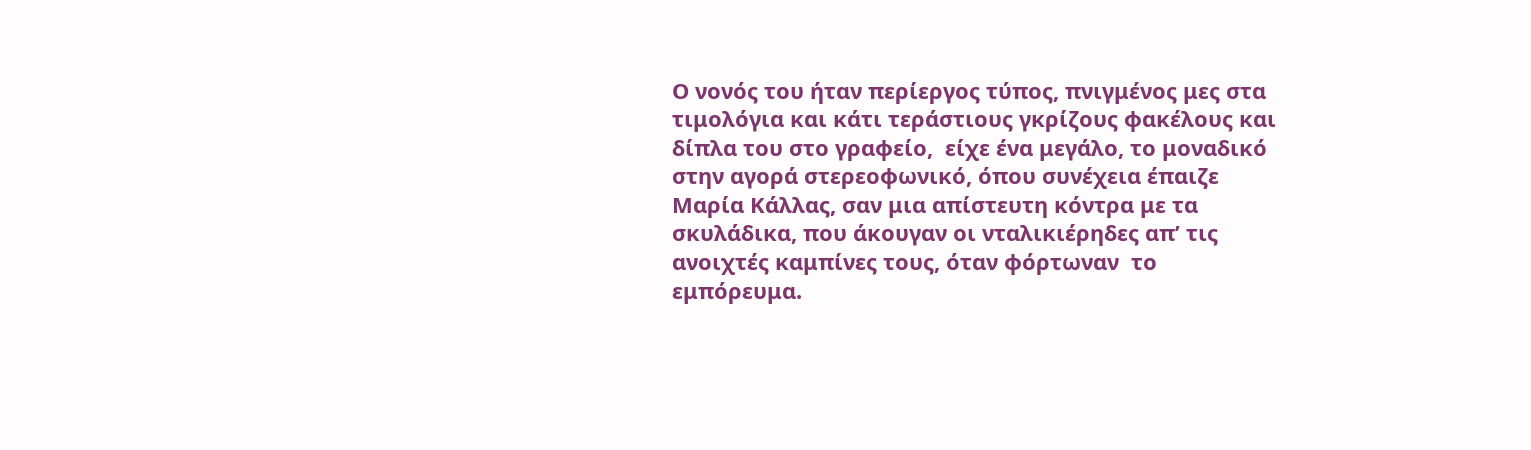Ο νονός του ήταν περίεργος τύπος, πνιγμένος μες στα τιμολόγια και κάτι τεράστιους γκρίζους φακέλους και δίπλα του στο γραφείο,  είχε ένα μεγάλο, το μοναδικό στην αγορά στερεοφωνικό, όπου συνέχεια έπαιζε Μαρία Κάλλας, σαν μια απίστευτη κόντρα με τα σκυλάδικα, που άκουγαν οι νταλικιέρηδες απ’ τις ανοιχτές καμπίνες τους, όταν φόρτωναν  το εμπόρευμα.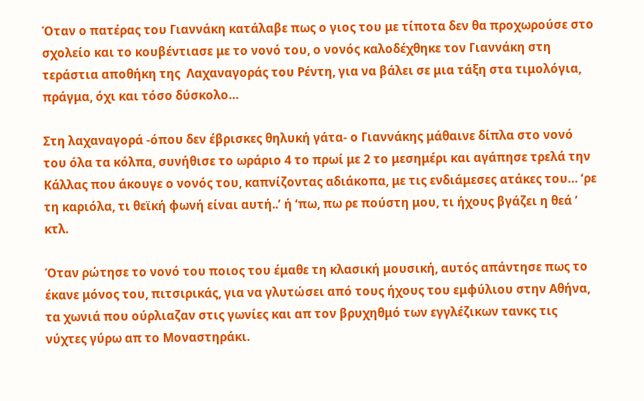Όταν ο πατέρας του Γιαννάκη κατάλαβε πως ο γιος του με τίποτα δεν θα προχωρούσε στο σχολείο και το κουβέντιασε με το νονό του, ο νονός καλοδέχθηκε τον Γιαννάκη στη τεράστια αποθήκη της  Λαχαναγοράς του Ρέντη, για να βάλει σε μια τάξη στα τιμολόγια, πράγμα, όχι και τόσο δύσκολο…

Στη λαχαναγορά -όπου δεν έβρισκες θηλυκή γάτα- ο Γιαννάκης μάθαινε δίπλα στο νονό  του όλα τα κόλπα, συνήθισε το ωράριο 4 το πρωί με 2 το μεσημέρι και αγάπησε τρελά την Κάλλας που άκουγε ο νονός του, καπνίζοντας αδιάκοπα, με τις ενδιάμεσες ατάκες του… ‘ρε τη καριόλα, τι θεϊκή φωνή είναι αυτή..’ ή ‘πω, πω ρε πούστη μου, τι ήχους βγάζει η θεά ’ κτλ.

Όταν ρώτησε το νονό του ποιος του έμαθε τη κλασική μουσική, αυτός απάντησε πως το έκανε μόνος του, πιτσιρικάς, για να γλυτώσει από τους ήχους του εμφύλιου στην Αθήνα, τα χωνιά που ούρλιαζαν στις γωνίες και απ τον βρυχηθμό των εγγλέζικων τανκς τις νύχτες γύρω απ το Μοναστηράκι.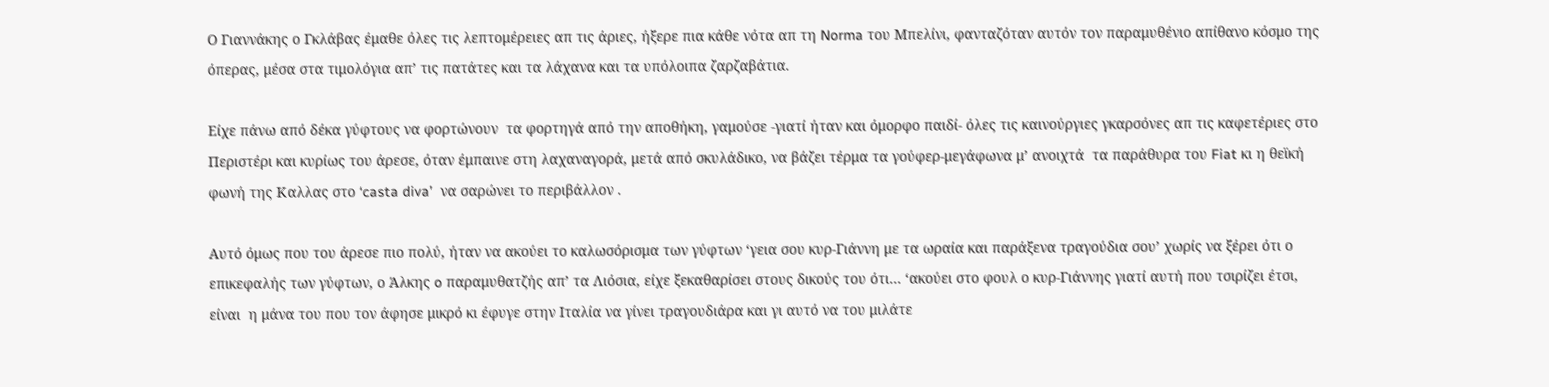Ο Γιαννάκης ο Γκλάβας έμαθε όλες τις λεπτομέρειες απ τις άριες, ήξερε πια κάθε νότα απ τη Norma του Μπελίνι, φανταζόταν αυτόν τον παραμυθένιο απίθανο κόσμο της όπερας, μέσα στα τιμολόγια απ’ τις πατάτες και τα λάχανα και τα υπόλοιπα ζαρζαβάτια.

Είχε πάνω από δέκα γύφτους να φορτώνουν  τα φορτηγά από την αποθήκη, γαμούσε -γιατί ήταν και όμορφο παιδί- όλες τις καινούργιες γκαρσόνες απ τις καφετέριες στο Περιστέρι και κυρίως του άρεσε, όταν έμπαινε στη λαχαναγορά, μετά από σκυλάδικο, να βάζει τέρμα τα γούφερ-μεγάφωνα μ’ ανοιχτά  τα παράθυρα του Fiat κι η θεϊκή φωνή της Καλλας στο ‘casta diva’  να σαρώνει το περιβάλλον .

Αυτό όμως που του άρεσε πιο πολύ, ήταν να ακούει το καλωσόρισμα των γύφτων ‘γεια σου κυρ-Γιάννη με τα ωραία και παράξενα τραγούδια σου’ χωρίς να ξέρει ότι ο επικεφαλής των γύφτων, ο Άλκης o παραμυθατζής απ’ τα Λιόσια, είχε ξεκαθαρίσει στους δικούς του ότι… ‘ακούει στο φουλ ο κυρ-Γιάννης γιατί αυτή που τσιρίζει έτσι, είναι  η μάνα του που τον άφησε μικρό κι έφυγε στην Ιταλία να γίνει τραγουδιάρα και γι αυτό να του μιλάτε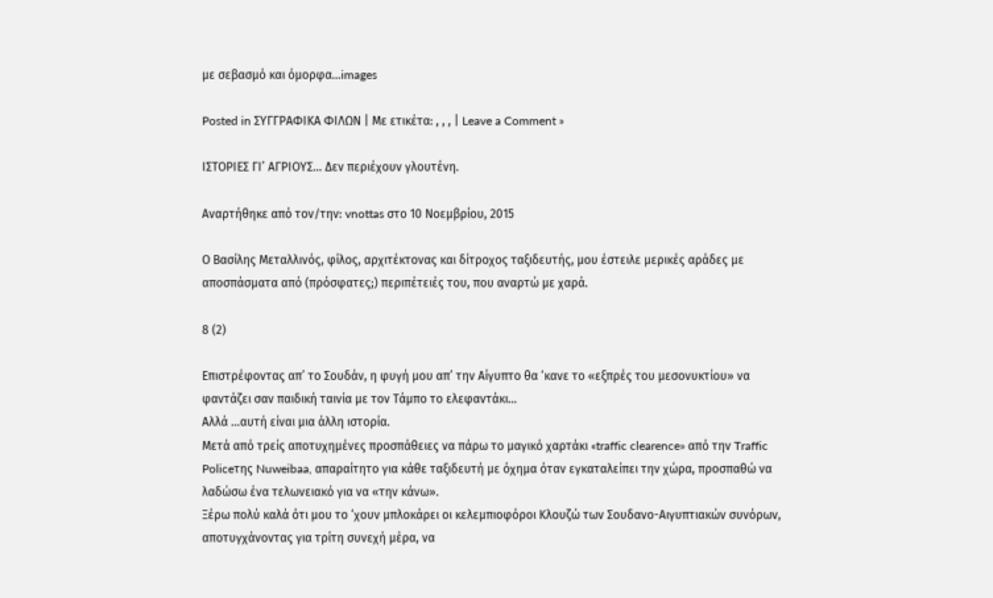με σεβασμό και όμορφα…images

Posted in ΣΥΓΓΡΑΦΙΚΑ ΦΙΛΩΝ | Με ετικέτα: , , , | Leave a Comment »

ΙΣΤΟΡΙΕΣ ΓΙ’ ΑΓΡΙΟΥΣ… Δεν περιέχουν γλουτένη.

Αναρτήθηκε από τον/την: vnottas στο 10 Νοεμβρίου, 2015

Ο Βασίλης Μεταλλινός, φίλος, αρχιτέκτονας και δίτροχος ταξιδευτής, μου έστειλε μερικές αράδες με αποσπάσματα από (πρόσφατες;) περιπέτειές του, που αναρτώ με χαρά.

8 (2)

Επιστρέφοντας απ’ το Σουδάν, η φυγή μου απ’ την Αίγυπτο θα ‘κανε το «εξπρές του μεσονυκτίου» να φαντάζει σαν παιδική ταινία με τον Τάμπο το ελεφαντάκι…
Αλλά …αυτή είναι μια άλλη ιστορία.
Μετά από τρείς αποτυχημένες προσπάθειες να πάρω το μαγικό χαρτάκι «traffic clearence» από την Traffic Policeτης Nuweibaa, απαραίτητο για κάθε ταξιδευτή με όχημα όταν εγκαταλείπει την χώρα, προσπαθώ να λαδώσω ένα τελωνειακό για να «την κάνω».
Ξέρω πολύ καλά ότι μου το ‘χουν μπλοκάρει oι κελεμπιοφόροι Κλουζώ των Σουδανο-Αιγυπτιακών συνόρων, αποτυγχάνοντας για τρίτη συνεχή μέρα, να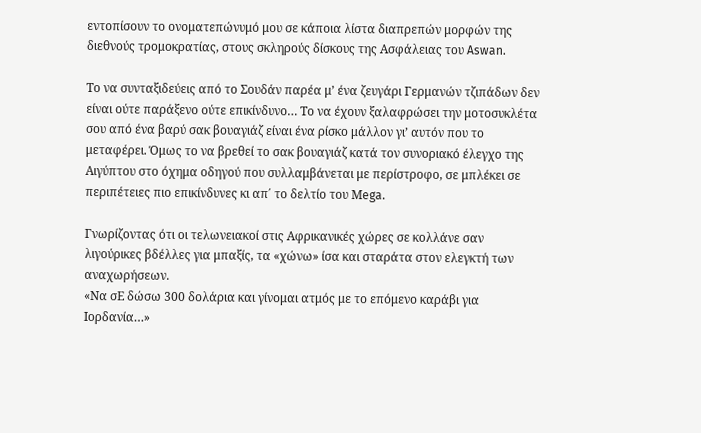εντοπίσουν το ονοματεπώνυμό μου σε κάποια λίστα διαπρεπών μορφών της διεθνούς τρομοκρατίας, στους σκληρούς δίσκους της Ασφάλειας του Aswan.

Το να συνταξιδεύεις από το Σουδάν παρέα μ’ ένα ζευγάρι Γερμανών τζιπάδων δεν είναι ούτε παράξενο ούτε επικίνδυνο… Το να έχουν ξαλαφρώσει την μοτοσυκλέτα σου από ένα βαρύ σακ βουαγιάζ είναι ένα ρίσκο μάλλον γι’ αυτόν που το μεταφέρει. Όμως το να βρεθεί το σακ βουαγιάζ κατά τον συνοριακό έλεγχο της Αιγύπτου στο όχημα οδηγού που συλλαμβάνεται με περίστροφο, σε μπλέκει σε περιπέτειες πιο επικίνδυνες κι απ΄ το δελτίο του Μega.

Γνωρίζοντας ότι οι τελωνειακοί στις Αφρικανικές χώρες σε κολλάνε σαν λιγούρικες βδέλλες για μπαξίς, τα «χώνω» ίσα και σταράτα στον ελεγκτή των αναχωρήσεων.
«Να σΕ δώσω 300 δολάρια και γίνομαι ατμός με το επόμενο καράβι για Ιορδανία…»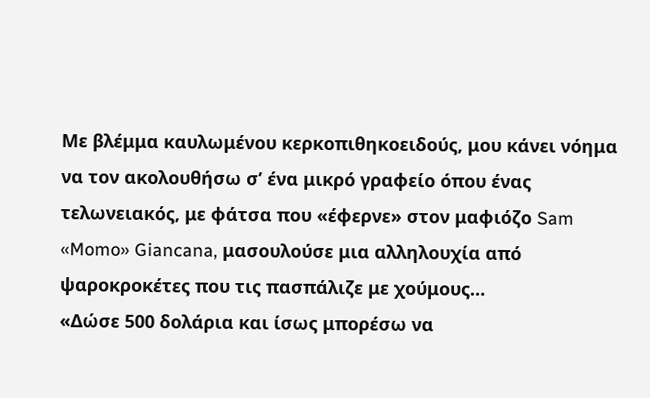Με βλέμμα καυλωμένου κερκοπιθηκοειδούς, μου κάνει νόημα να τον ακολουθήσω σ’ ένα μικρό γραφείο όπου ένας τελωνειακός, με φάτσα που «έφερνε» στον μαφιόζο Sam «Momo» Giancana, μασουλούσε μια αλληλουχία από ψαροκροκέτες που τις πασπάλιζε με χούμους…
«Δώσε 500 δολάρια και ίσως μπορέσω να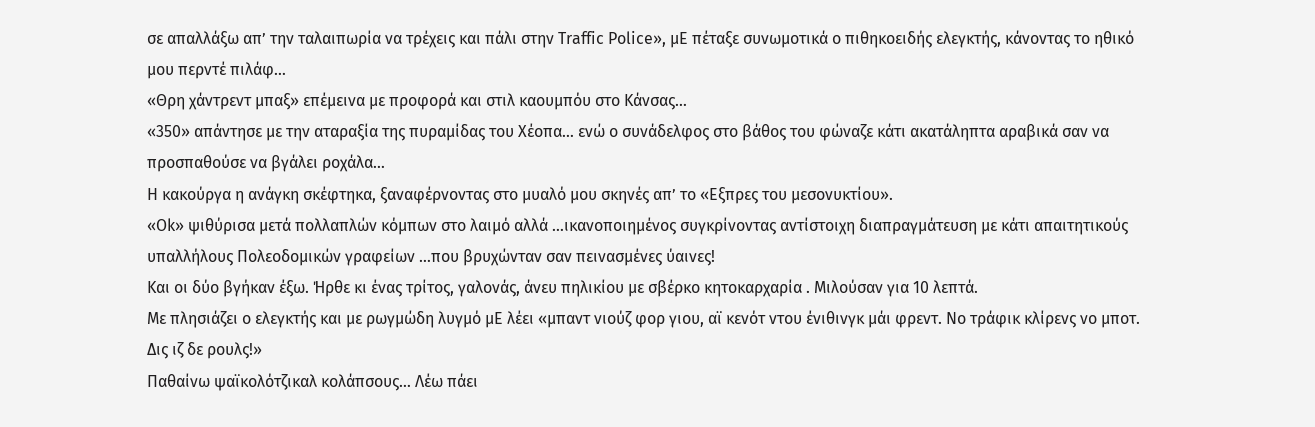σε απαλλάξω απ’ την ταλαιπωρία να τρέχεις και πάλι στην Traffic Police», μΕ πέταξε συνωμοτικά ο πιθηκοειδής ελεγκτής, κάνοντας το ηθικό μου περντέ πιλάφ…
«Θρη χάντρεντ μπαξ» επέμεινα με προφορά και στιλ καουμπόυ στο Κάνσας…
«350» απάντησε με την αταραξία της πυραμίδας του Χέοπα… ενώ ο συνάδελφος στο βάθος του φώναζε κάτι ακατάληπτα αραβικά σαν να προσπαθούσε να βγάλει ροχάλα…
Η κακούργα η ανάγκη σκέφτηκα, ξαναφέρνοντας στο μυαλό μου σκηνές απ’ το «Εξπρες του μεσονυκτίου».
«Οk» ψιθύρισα μετά πολλαπλών κόμπων στο λαιμό αλλά …ικανοποιημένος συγκρίνοντας αντίστοιχη διαπραγμάτευση με κάτι απαιτητικούς υπαλλήλους Πολεοδομικών γραφείων …που βρυχώνταν σαν πεινασμένες ύαινες!
Και οι δύο βγήκαν έξω. Ήρθε κι ένας τρίτος, γαλονάς, άνευ πηλικίου με σβέρκο κητοκαρχαρία . Μιλούσαν για 10 λεπτά.
Με πλησιάζει ο ελεγκτής και με ρωγμώδη λυγμό μΕ λέει «μπαντ νιούζ φορ γιου, αϊ κενότ ντου ένιθινγκ μάι φρεντ. Νο τράφικ κλίρενς νο μποτ. Δις ιζ δε ρουλς!»
Παθαίνω ψαϊκολότζικαλ κολάπσους… Λέω πάει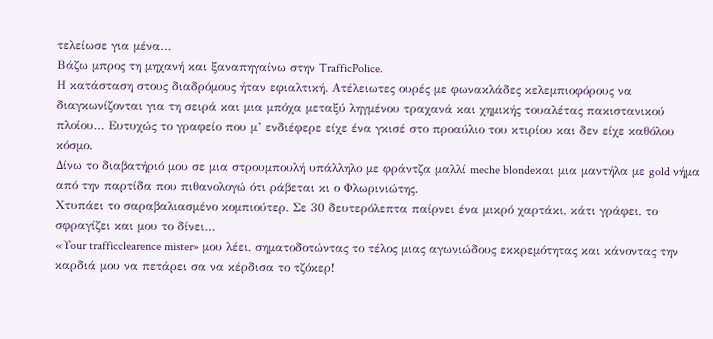τελείωσε για μένα…
Βάζω μπρος τη μηχανή και ξαναπηγαίνω στην TrafficPolice.
Η κατάσταση στους διαδρόμους ήταν εφιαλτική. Ατέλειωτες ουρές με φωνακλάδες κελεμπιοφόρους να διαγκωνίζονται για τη σειρά και μια μπόχα μεταξύ ληγμένου τραχανά και χημικής τουαλέτας πακιστανικού πλοίου… Ευτυχώς το γραφείο που μ’ ενδιέφερε είχε ένα γκισέ στο προαύλιο του κτιρίου και δεν είχε καθόλου κόσμο.
Δίνω το διαβατήριό μου σε μια στρουμπουλή υπάλληλο με φράντζα μαλλί meche blondeκαι μια μαντήλα με gold νήμα από την παρτίδα που πιθανολογώ ότι ράβεται κι ο Φλωρινιώτης.
Χτυπάει το σαραβαλιασμένο κομπιούτερ. Σε 30 δευτερόλεπτα παίρνει ένα μικρό χαρτάκι, κάτι γράφει, το σφραγίζει και μου το δίνει…
«Υour trafficclearence mister» μου λέει, σηματοδοτώντας το τέλος μιας αγωνιώδους εκκρεμότητας και κάνοντας την καρδιά μου να πετάρει σα να κέρδισα το τζόκερ!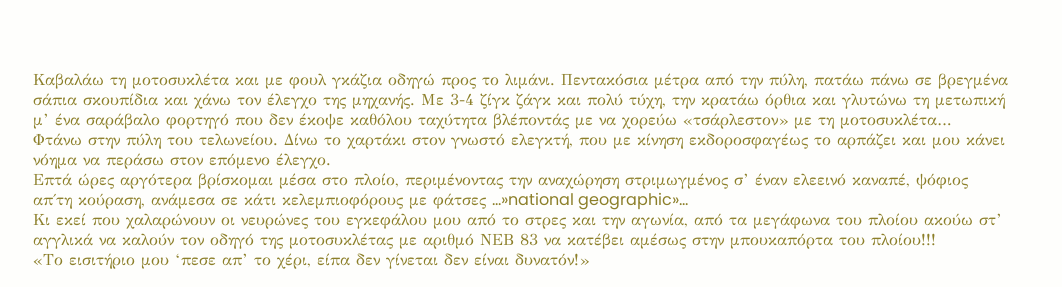Καβαλάω τη μοτοσυκλέτα και με φουλ γκάζια οδηγώ προς το λιμάνι. Πεντακόσια μέτρα από την πύλη, πατάω πάνω σε βρεγμένα σάπια σκουπίδια και χάνω τον έλεγχο της μηχανής. Με 3-4 ζίγκ ζάγκ και πολύ τύχη, την κρατάω όρθια και γλυτώνω τη μετωπική μ’ ένα σαράβαλο φορτηγό που δεν έκοψε καθόλου ταχύτητα βλέποντάς με να χορεύω «τσάρλεστον» με τη μοτοσυκλέτα…
Φτάνω στην πύλη του τελωνείου. Δίνω το χαρτάκι στον γνωστό ελεγκτή, που με κίνηση εκδοροσφαγέως το αρπάζει και μου κάνει νόημα να περάσω στον επόμενο έλεγχο.
Επτά ώρες αργότερα βρίσκομαι μέσα στο πλοίο, περιμένοντας την αναχώρηση στριμωγμένος σ’ έναν ελεεινό καναπέ, ψόφιος απ΄τη κούραση, ανάμεσα σε κάτι κελεμπιοφόρους με φάτσες …»national geographic»…
Κι εκεί που χαλαρώνουν οι νευρώνες του εγκεφάλου μου από το στρες και την αγωνία, από τα μεγάφωνα του πλοίου ακούω στ’ αγγλικά να καλούν τον οδηγό της μοτοσυκλέτας με αριθμό ΝΕΒ 83 να κατέβει αμέσως στην μπουκαπόρτα του πλοίου!!!
«Το εισιτήριο μου ‘πεσε απ’ το χέρι, είπα δεν γίνεται δεν είναι δυνατόν!»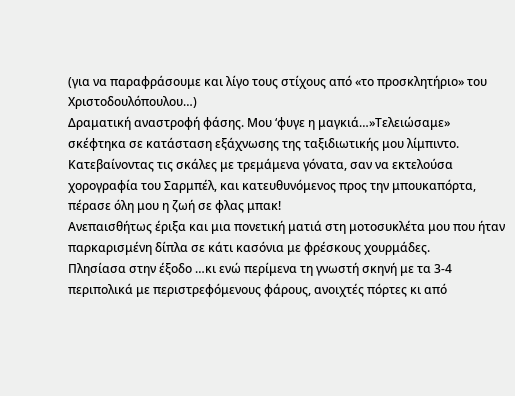(για να παραφράσουμε και λίγο τους στίχους από «το προσκλητήριο» του Χριστοδουλόπουλου…)
Δραματική αναστροφή φάσης. Μου ‘φυγε η μαγκιά…»Τελειώσαμε» σκέφτηκα σε κατάσταση εξάχνωσης της ταξιδιωτικής μου λίμπιντο.
Κατεβαίνοντας τις σκάλες με τρεμάμενα γόνατα, σαν να εκτελούσα χορογραφία του Σαρμπέλ, και κατευθυνόμενος προς την μπουκαπόρτα, πέρασε όλη μου η ζωή σε φλας μπακ!
Ανεπαισθήτως έριξα και μια πονετική ματιά στη μοτοσυκλέτα μου που ήταν παρκαρισμένη δίπλα σε κάτι κασόνια με φρέσκους χουρμάδες.
Πλησίασα στην έξοδο …κι ενώ περίμενα τη γνωστή σκηνή με τα 3-4 περιπολικά με περιστρεφόμενους φάρους, ανοιχτές πόρτες κι από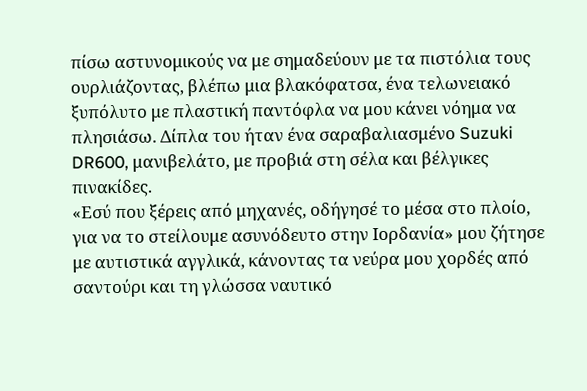πίσω αστυνομικούς να με σημαδεύουν με τα πιστόλια τους ουρλιάζοντας, βλέπω μια βλακόφατσα, ένα τελωνειακό ξυπόλυτο με πλαστική παντόφλα να μου κάνει νόημα να πλησιάσω. Δίπλα του ήταν ένα σαραβαλιασμένο Suzuki DR600, μανιβελάτο, με προβιά στη σέλα και βέλγικες πινακίδες.
«Εσύ που ξέρεις από μηχανές, οδήγησέ το μέσα στο πλοίο, για να το στείλουμε ασυνόδευτο στην Ιορδανία» μου ζήτησε με αυτιστικά αγγλικά, κάνοντας τα νεύρα μου χορδές από σαντούρι και τη γλώσσα ναυτικό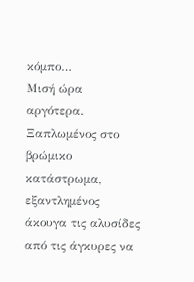κόμπο…
Μισή ώρα αργότερα.
Ξαπλωμένος στο βρώμικο κατάστρωμα, εξαντλημένος άκουγα τις αλυσίδες από τις άγκυρες να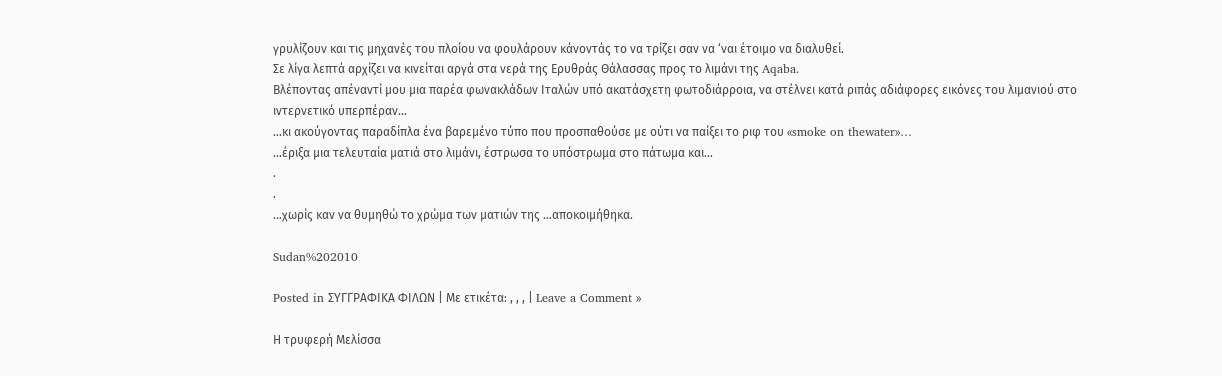γρυλίζουν και τις μηχανές του πλοίου να φουλάρουν κάνοντάς το να τρίζει σαν να ‘ναι έτοιμο να διαλυθεί.
Σε λίγα λεπτά αρχίζει να κινείται αργά στα νερά της Ερυθράς Θάλασσας προς το λιμάνι της Aqaba.
Βλέποντας απέναντί μου μια παρέα φωνακλάδων Ιταλών υπό ακατάσχετη φωτοδιάρροια, να στέλνει κατά ριπάς αδιάφορες εικόνες του λιμανιού στο ιντερνετικό υπερπέραν…
…κι ακούγοντας παραδίπλα ένα βαρεμένο τύπο που προσπαθούσε με ούτι να παίξει το ριφ του «smoke on thewater»…
…έριξα μια τελευταία ματιά στο λιμάνι, έστρωσα το υπόστρωμα στο πάτωμα και…
.
.
…χωρίς καν να θυμηθώ το χρώμα των ματιών της …αποκοιμήθηκα.

Sudan%202010

Posted in ΣΥΓΓΡΑΦΙΚΑ ΦΙΛΩΝ | Με ετικέτα: , , , | Leave a Comment »

Η τρυφερή Μελίσσα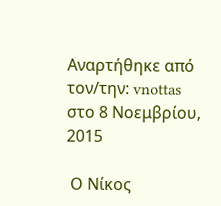Αναρτήθηκε από τον/την: vnottas στο 8 Νοεμβρίου, 2015

 Ο Νίκος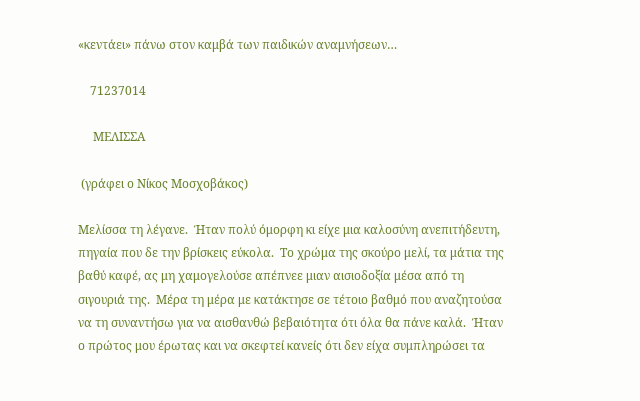«κεντάει» πάνω στον καμβά των παιδικών αναμνήσεων…

    71237014

     ΜΕΛΙΣΣΑ

 (γράφει ο Νίκος Μοσχοβάκος)

Μελίσσα τη λέγανε.  Ήταν πολύ όμορφη κι είχε μια καλοσύνη ανεπιτήδευτη, πηγαία που δε την βρίσκεις εύκολα.  Το χρώμα της σκούρο μελί, τα μάτια της βαθύ καφέ, ας μη χαμογελούσε απέπνεε μιαν αισιοδοξία μέσα από τη σιγουριά της.  Μέρα τη μέρα με κατάκτησε σε τέτοιο βαθμό που αναζητούσα να τη συναντήσω για να αισθανθώ βεβαιότητα ότι όλα θα πάνε καλά.  Ήταν ο πρώτος μου έρωτας και να σκεφτεί κανείς ότι δεν είχα συμπληρώσει τα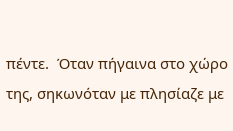πέντε.  Όταν πήγαινα στο χώρο της, σηκωνόταν με πλησίαζε με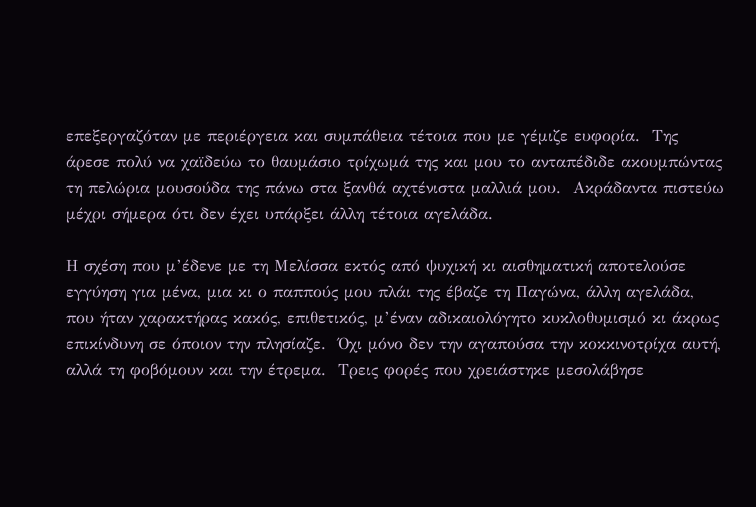επεξεργαζόταν με περιέργεια και συμπάθεια τέτοια που με γέμιζε ευφορία.  Της άρεσε πολύ να χαϊδεύω το θαυμάσιο τρίχωμά της και μου το ανταπέδιδε ακουμπώντας τη πελώρια μουσούδα της πάνω στα ξανθά αχτένιστα μαλλιά μου.  Ακράδαντα πιστεύω μέχρι σήμερα ότι δεν έχει υπάρξει άλλη τέτοια αγελάδα.

Η σχέση που μ’έδενε με τη Μελίσσα εκτός από ψυχική κι αισθηματική αποτελούσε εγγύηση για μένα, μια κι ο παππούς μου πλάι της έβαζε τη Παγώνα, άλλη αγελάδα, που ήταν χαρακτήρας κακός, επιθετικός, μ’έναν αδικαιολόγητο κυκλοθυμισμό κι άκρως επικίνδυνη σε όποιον την πλησίαζε.  Όχι μόνο δεν την αγαπούσα την κοκκινοτρίχα αυτή, αλλά τη φοβόμουν και την έτρεμα.  Τρεις φορές που χρειάστηκε μεσολάβησε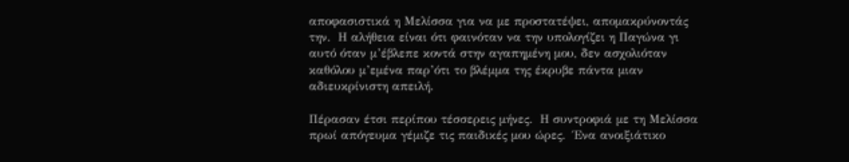αποφασιστικά η Μελίσσα για να με προστατέψει, απομακρύνοντάς την.  Η αλήθεια είναι ότι φαινόταν να την υπολογίζει η Παγώνα γι αυτό όταν μ’έβλεπε κοντά στην αγαπημένη μου, δεν ασχολιόταν καθόλου μ’εμένα παρ’ότι το βλέμμα της έκρυβε πάντα μιαν αδιευκρίνιστη απειλή.

Πέρασαν έτσι περίπου τέσσερεις μήνες.  Η συντροφιά με τη Μελίσσα πρωί απόγευμα γέμιζε τις παιδικές μου ώρες.  Ένα ανοιξιάτικο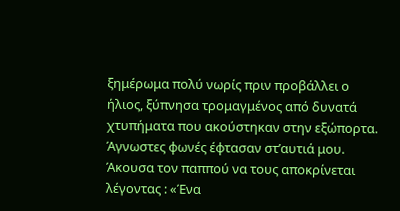ξημέρωμα πολύ νωρίς πριν προβάλλει ο ήλιος, ξύπνησα τρομαγμένος από δυνατά χτυπήματα που ακούστηκαν στην εξώπορτα.  Άγνωστες φωνές έφτασαν στ’αυτιά μου.  Άκουσα τον παππού να τους αποκρίνεται λέγοντας : «Ένα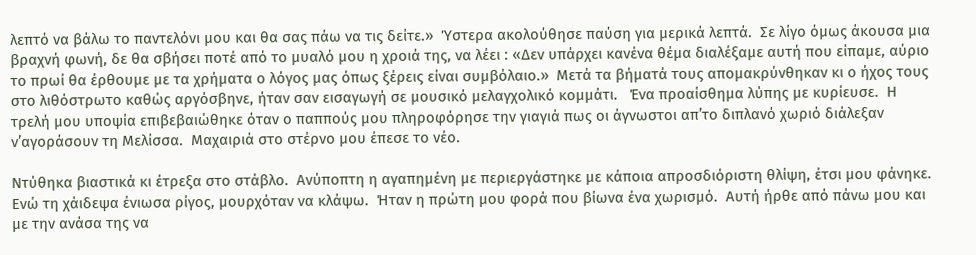λεπτό να βάλω το παντελόνι μου και θα σας πάω να τις δείτε.»  Ύστερα ακολούθησε παύση για μερικά λεπτά.  Σε λίγο όμως άκουσα μια βραχνή φωνή, δε θα σβήσει ποτέ από το μυαλό μου η χροιά της, να λέει : «Δεν υπάρχει κανένα θέμα διαλέξαμε αυτή που είπαμε, αύριο το πρωί θα έρθουμε με τα χρήματα ο λόγος μας όπως ξέρεις είναι συμβόλαιο.»  Μετά τα βήματά τους απομακρύνθηκαν κι ο ήχος τους στο λιθόστρωτο καθώς αργόσβηνε, ήταν σαν εισαγωγή σε μουσικό μελαγχολικό κομμάτι.   Ένα προαίσθημα λύπης με κυρίευσε.  Η τρελή μου υποψία επιβεβαιώθηκε όταν ο παππούς μου πληροφόρησε την γιαγιά πως οι άγνωστοι απ’το διπλανό χωριό διάλεξαν ν’αγοράσουν τη Μελίσσα.  Μαχαιριά στο στέρνο μου έπεσε το νέο.

Ντύθηκα βιαστικά κι έτρεξα στο στάβλο.  Ανύποπτη η αγαπημένη με περιεργάστηκε με κάποια απροσδιόριστη θλίψη, έτσι μου φάνηκε.  Ενώ τη χάιδεψα ένιωσα ρίγος, μουρχόταν να κλάψω.  Ήταν η πρώτη μου φορά που βίωνα ένα χωρισμό.  Αυτή ήρθε από πάνω μου και με την ανάσα της να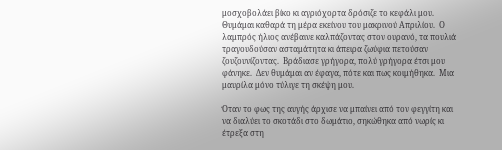μοσχοβολάει βίκο κι αγριόχορτα δρόσιζε το κεφάλι μου.  Θυμάμαι καθαρά τη μέρα εκείνου του μακρινού Απριλίου.  Ο λαμπρός ήλιος ανέβαινε καλπάζοντας στον ουρανό, τα πουλιά τραγουδούσαν ασταμάτητα κι άπειρα ζωύφια πετούσαν ζουζουνίζοντας.  Βράδιασε γρήγορα, πολύ γρήγορα έτσι μου φάνηκε.  Δεν θυμάμαι αν έφαγα, πότε και πως κοιμήθηκα.  Μια μαυρίλα μόνο τύλιγε τη σκέψη μου.

Όταν το φως της αυγής άρχισε να μπαίνει από τον φεγγίτη και να διαλύει το σκοτάδι στο δωμάτιο, σηκώθηκα από νωρίς κι έτρεξα στη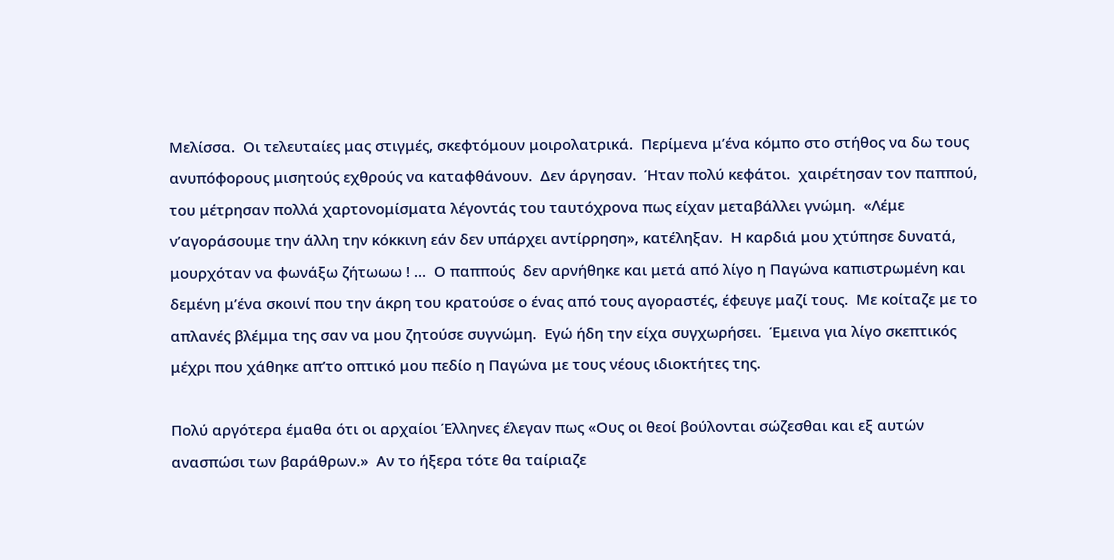Μελίσσα.  Οι τελευταίες μας στιγμές, σκεφτόμουν μοιρολατρικά.  Περίμενα μ’ένα κόμπο στο στήθος να δω τους ανυπόφορους μισητούς εχθρούς να καταφθάνουν.  Δεν άργησαν.  Ήταν πολύ κεφάτοι.  χαιρέτησαν τον παππού, του μέτρησαν πολλά χαρτονομίσματα λέγοντάς του ταυτόχρονα πως είχαν μεταβάλλει γνώμη.  «Λέμε ν’αγοράσουμε την άλλη την κόκκινη εάν δεν υπάρχει αντίρρηση», κατέληξαν.  Η καρδιά μου χτύπησε δυνατά, μουρχόταν να φωνάξω ζήτωωω ! …  Ο παππούς  δεν αρνήθηκε και μετά από λίγο η Παγώνα καπιστρωμένη και δεμένη μ’ένα σκοινί που την άκρη του κρατούσε ο ένας από τους αγοραστές, έφευγε μαζί τους.  Με κοίταζε με το απλανές βλέμμα της σαν να μου ζητούσε συγνώμη.  Εγώ ήδη την είχα συγχωρήσει.  Έμεινα για λίγο σκεπτικός μέχρι που χάθηκε απ’το οπτικό μου πεδίο η Παγώνα με τους νέους ιδιοκτήτες της.

Πολύ αργότερα έμαθα ότι οι αρχαίοι Έλληνες έλεγαν πως «Ους οι θεοί βούλονται σώζεσθαι και εξ αυτών ανασπώσι των βαράθρων.»  Αν το ήξερα τότε θα ταίριαζε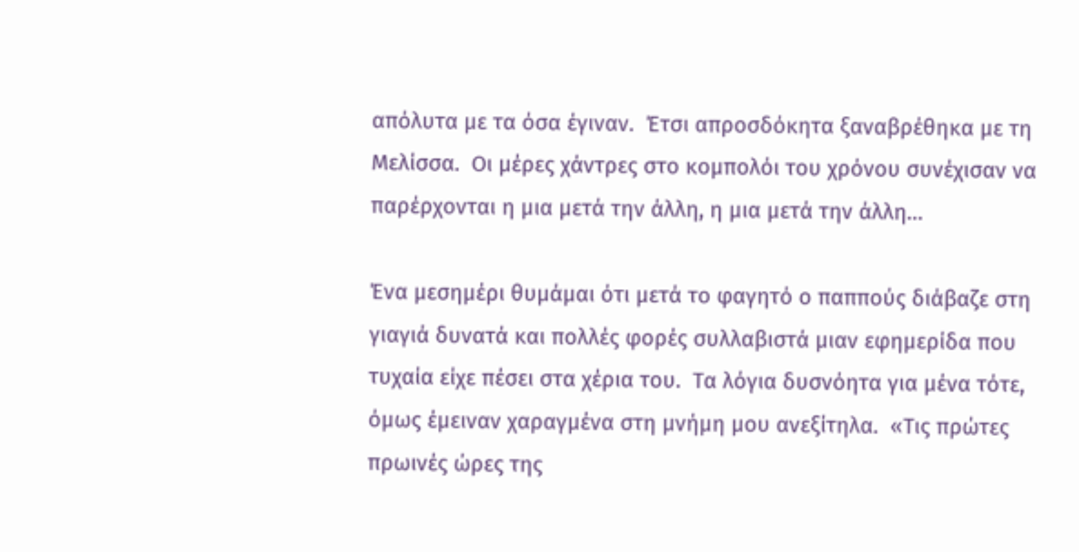απόλυτα με τα όσα έγιναν.  Έτσι απροσδόκητα ξαναβρέθηκα με τη Μελίσσα.  Οι μέρες χάντρες στο κομπολόι του χρόνου συνέχισαν να παρέρχονται η μια μετά την άλλη, η μια μετά την άλλη…

Ένα μεσημέρι θυμάμαι ότι μετά το φαγητό ο παππούς διάβαζε στη γιαγιά δυνατά και πολλές φορές συλλαβιστά μιαν εφημερίδα που τυχαία είχε πέσει στα χέρια του.  Τα λόγια δυσνόητα για μένα τότε, όμως έμειναν χαραγμένα στη μνήμη μου ανεξίτηλα.  «Τις πρώτες πρωινές ώρες της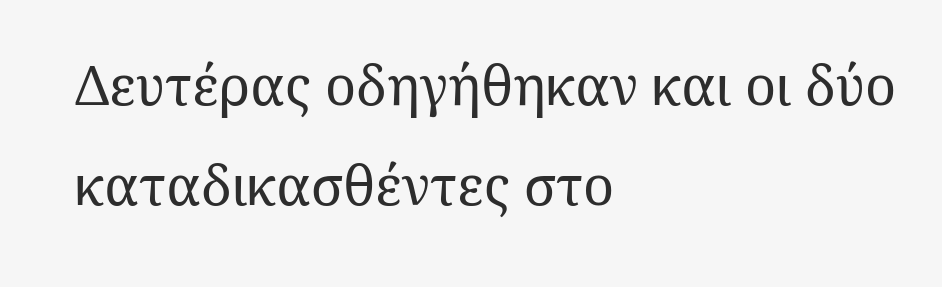Δευτέρας οδηγήθηκαν και οι δύο καταδικασθέντες στο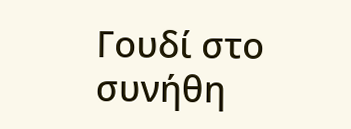Γουδί στο συνήθη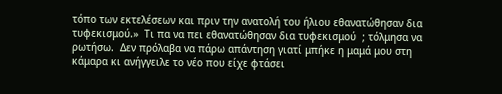τόπο των εκτελέσεων και πριν την ανατολή του ήλιου εθανατώθησαν δια τυφεκισμού.»  Τι πα να πει εθανατώθησαν δια τυφεκισμού  ; τόλμησα να ρωτήσω.  Δεν πρόλαβα να πάρω απάντηση γιατί μπήκε η μαμά μου στη κάμαρα κι ανήγγειλε το νέο που είχε φτάσει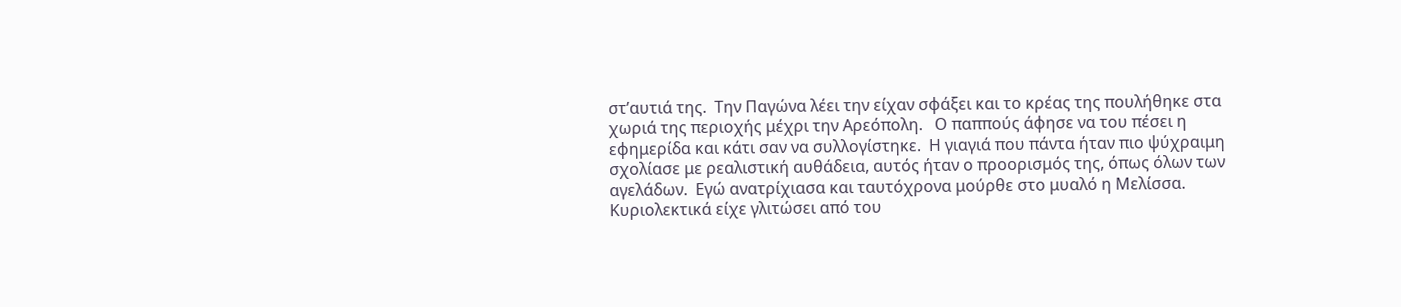στ’αυτιά της.  Την Παγώνα λέει την είχαν σφάξει και το κρέας της πουλήθηκε στα χωριά της περιοχής μέχρι την Αρεόπολη.   Ο παππούς άφησε να του πέσει η εφημερίδα και κάτι σαν να συλλογίστηκε.  Η γιαγιά που πάντα ήταν πιο ψύχραιμη σχολίασε με ρεαλιστική αυθάδεια, αυτός ήταν ο προορισμός της, όπως όλων των αγελάδων.  Εγώ ανατρίχιασα και ταυτόχρονα μούρθε στο μυαλό η Μελίσσα.  Κυριολεκτικά είχε γλιτώσει από του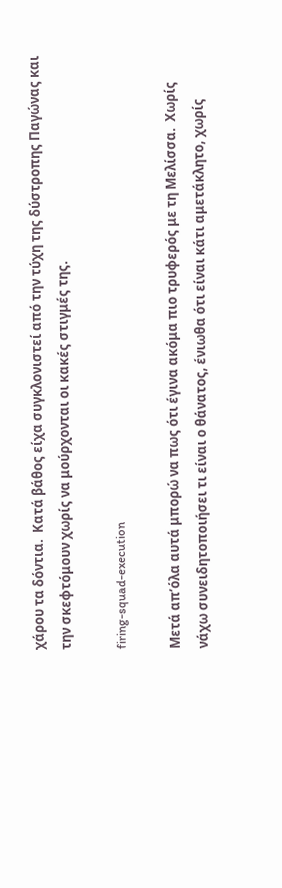χάρου τα δόντια.  Κατά βάθος είχα συγκλονιστεί από την τύχη της δύστροπης Παγώνας και την σκεφτόμουν χωρίς να μούρχονται οι κακές στιγμές της.

firing-squad-execution

Μετά απ’όλα αυτά μπορώ να πως ότι έγινα ακόμα πιο τρυφερός με τη Μελίσσα.  Χωρίς νάχω συνειδητοποιήσει τι είναι ο θάνατος, ένιωθα ότι είναι κάτι αμετάκλητο, χωρίς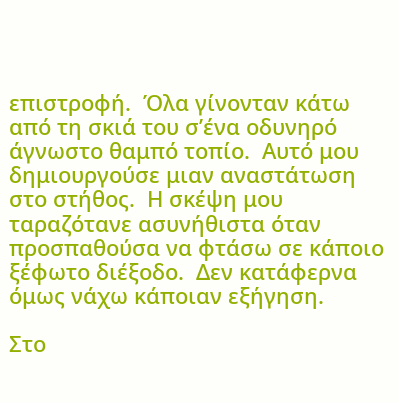επιστροφή.  Όλα γίνονταν κάτω από τη σκιά του σ’ένα οδυνηρό άγνωστο θαμπό τοπίο.  Αυτό μου δημιουργούσε μιαν αναστάτωση στο στήθος.  Η σκέψη μου ταραζότανε ασυνήθιστα όταν προσπαθούσα να φτάσω σε κάποιο ξέφωτο διέξοδο.  Δεν κατάφερνα όμως νάχω κάποιαν εξήγηση.

Στο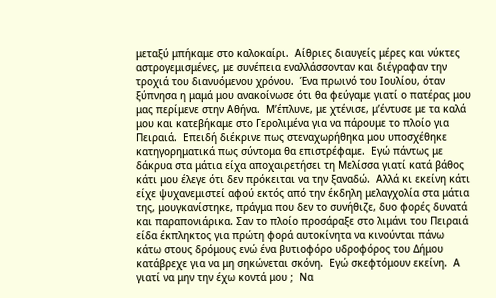μεταξύ μπήκαμε στο καλοκαίρι.  Αίθριες διαυγείς μέρες και νύκτες αστρογεμισμένες, με συνέπεια εναλλάσσονταν και διέγραφαν την τροχιά του διανυόμενου χρόνου.  Ένα πρωινό του Ιουλίου, όταν ξύπνησα η μαμά μου ανακοίνωσε ότι θα φεύγαμε γιατί ο πατέρας μου μας περίμενε στην Αθήνα.  Μ’έπλυνε, με χτένισε, μ’έντυσε με τα καλά μου και κατεβήκαμε στο Γερολιμένα για να πάρουμε το πλοίο για Πειραιά.  Επειδή διέκρινε πως στεναχωρήθηκα μου υποσχέθηκε κατηγορηματικά πως σύντομα θα επιστρέφαμε.  Εγώ πάντως με δάκρυα στα μάτια είχα αποχαιρετήσει τη Μελίσσα γιατί κατά βάθος κάτι μου έλεγε ότι δεν πρόκειται να την ξαναδώ.  Αλλά κι εκείνη κάτι είχε ψυχανεμιστεί αφού εκτός από την έκδηλη μελαγχολία στα μάτια της, μουγκανίστηκε, πράγμα που δεν το συνήθιζε, δυο φορές δυνατά και παραπονιάρικα. Σαν το πλοίο προσάραξε στο λιμάνι του Πειραιά είδα έκπληκτος για πρώτη φορά αυτοκίνητα να κινούνται πάνω κάτω στους δρόμους ενώ ένα βυτιοφόρο υδροφόρος του Δήμου κατάβρεχε για να μη σηκώνεται σκόνη.  Εγώ σκεφτόμουν εκείνη.  Α γιατί να μην την έχω κοντά μου ;  Να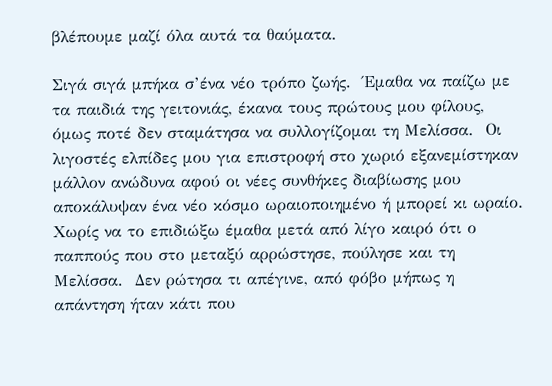βλέπουμε μαζί όλα αυτά τα θαύματα.

Σιγά σιγά μπήκα σ’ένα νέο τρόπο ζωής.  Έμαθα να παίζω με τα παιδιά της γειτονιάς, έκανα τους πρώτους μου φίλους, όμως ποτέ δεν σταμάτησα να συλλογίζομαι τη Μελίσσα.  Οι λιγοστές ελπίδες μου για επιστροφή στο χωριό εξανεμίστηκαν μάλλον ανώδυνα αφού οι νέες συνθήκες διαβίωσης μου αποκάλυψαν ένα νέο κόσμο ωραιοποιημένο ή μπορεί κι ωραίο.   Χωρίς να το επιδιώξω έμαθα μετά από λίγο καιρό ότι ο παππούς που στο μεταξύ αρρώστησε, πούλησε και τη Μελίσσα.  Δεν ρώτησα τι απέγινε, από φόβο μήπως η απάντηση ήταν κάτι που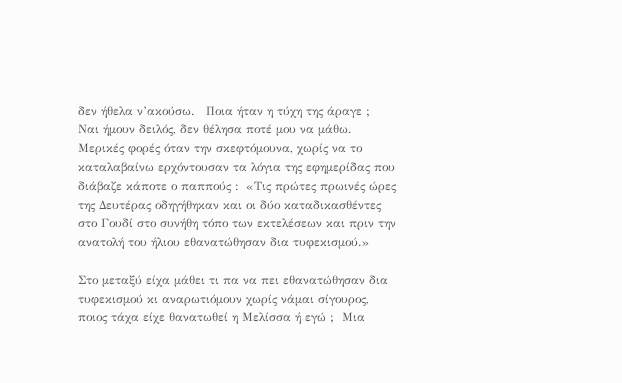δεν ήθελα ν’ακούσω.   Ποια ήταν η τύχη της άραγε ;  Ναι ήμουν δειλός, δεν θέλησα ποτέ μου να μάθω.  Μερικές φορές όταν την σκεφτόμουνα, χωρίς να το καταλαβαίνω ερχόντουσαν τα λόγια της εφημερίδας που διάβαζε κάποτε ο παππούς :  «Τις πρώτες πρωινές ώρες της Δευτέρας οδηγήθηκαν και οι δύο καταδικασθέντες στο Γουδί στο συνήθη τόπο των εκτελέσεων και πριν την ανατολή του ήλιου εθανατώθησαν δια τυφεκισμού.»

Στο μεταξύ είχα μάθει τι πα να πει εθανατώθησαν δια τυφεκισμού κι αναρωτιόμουν χωρίς νάμαι σίγουρος, ποιος τάχα είχε θανατωθεί η Μελίσσα ή εγώ ;  Μια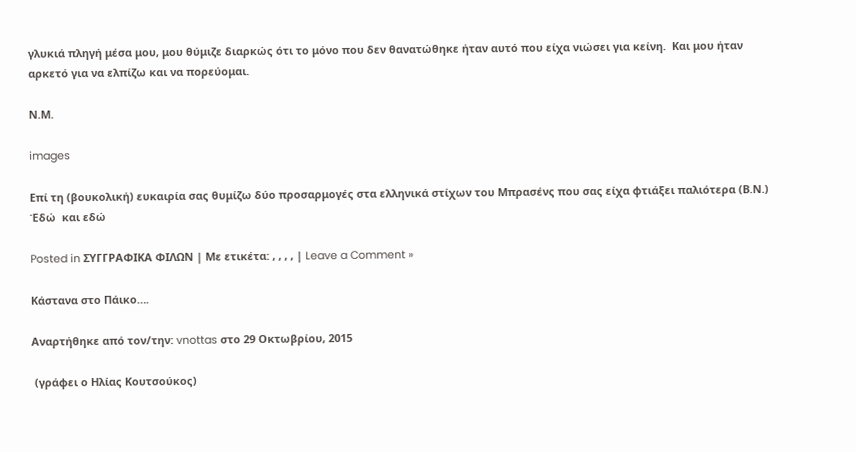γλυκιά πληγή μέσα μου, μου θύμιζε διαρκώς ότι το μόνο που δεν θανατώθηκε ήταν αυτό που είχα νιώσει για κείνη.  Και μου ήταν αρκετό για να ελπίζω και να πορεύομαι.

Ν.Μ.

images

Επί τη (βουκολική) ευκαιρία σας θυμίζω δύο προσαρμογές στα ελληνικά στίχων του Μπρασένς που σας είχα φτιάξει παλιότερα (Β.Ν.)  Έδώ  και εδώ

Posted in ΣΥΓΓΡΑΦΙΚΑ ΦΙΛΩΝ | Με ετικέτα: , , , , | Leave a Comment »

Κάστανα στο Πάικο….

Αναρτήθηκε από τον/την: vnottas στο 29 Οκτωβρίου, 2015

 (γράφει ο Ηλίας Κουτσούκος)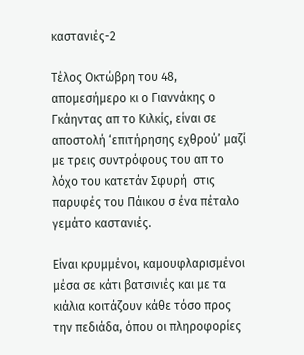καστανιές-2

Τέλος Οκτώβρη του 48, απομεσήμερο κι ο Γιαννάκης ο Γκάηντας απ το Κιλκίς, είναι σε αποστολή ‘επιτήρησης εχθρού’ μαζί με τρεις συντρόφους του απ το λόχο του κατετάν Σφυρή  στις παρυφές του Πάικου σ ένα πέταλο γεμάτο καστανιές.

Είναι κρυμμένοι, καμουφλαρισμένοι μέσα σε κάτι βατσινιές και με τα κιάλια κοιτάζουν κάθε τόσο προς την πεδιάδα, όπου οι πληροφορίες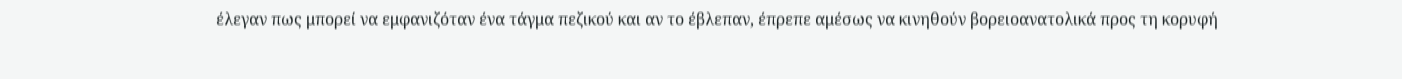έλεγαν πως μπορεί να εμφανιζόταν ένα τάγμα πεζικού και αν το έβλεπαν, έπρεπε αμέσως να κινηθούν βορειοανατολικά προς τη κορυφή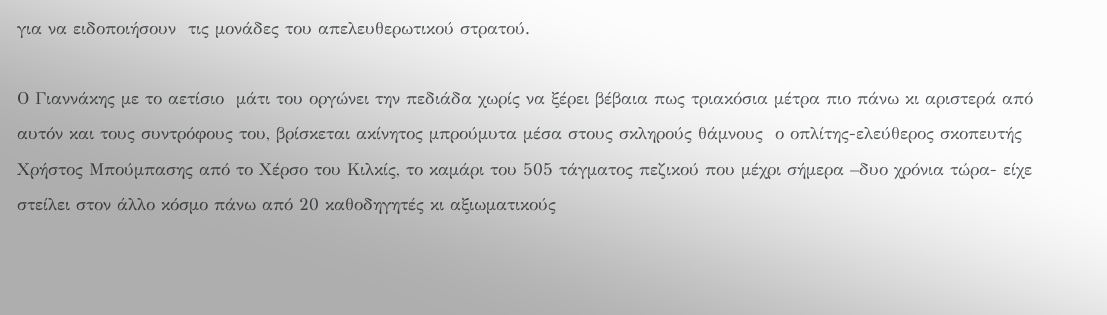για να ειδοποιήσουν  τις μονάδες του απελευθερωτικού στρατού.

Ο Γιαννάκης με το αετίσιο  μάτι του οργώνει την πεδιάδα χωρίς να ξέρει βέβαια πως τριακόσια μέτρα πιο πάνω κι αριστερά από αυτόν και τους συντρόφους του, βρίσκεται ακίνητος μπρούμυτα μέσα στους σκληρούς θάμνους  ο οπλίτης-ελεύθερος σκοπευτής Χρήστος Μπούμπασης από το Χέρσο του Κιλκίς, το καμάρι του 505 τάγματος πεζικού που μέχρι σήμερα –δυο χρόνια τώρα- είχε στείλει στον άλλο κόσμο πάνω από 20 καθοδηγητές κι αξιωματικούς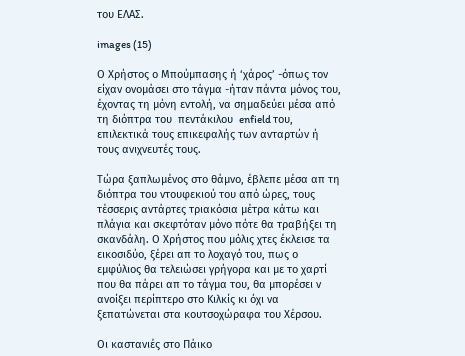του ΕΛΑΣ.

images (15)

Ο Χρήστος ο Μπούμπασης ή ‘χάρος’ -όπως τον είχαν ονομάσει στο τάγμα -ήταν πάντα μόνος του, έχοντας τη μόνη εντολή, να σημαδεύει μέσα από  τη διόπτρα του  πεντάκιλου  enfield του, επιλεκτικά τους επικεφαλής των ανταρτών ή τους ανιχνευτές τους.

Τώρα ξαπλωμένος στο θάμνο, έβλεπε μέσα απ τη διόπτρα του ντουφεκιού του από ώρες, τους τέσσερις αντάρτες τριακόσια μέτρα κάτω και πλάγια και σκεφτόταν μόνο πότε θα τραβήξει τη σκανδάλη. Ο Χρήστος που μόλις χτες έκλεισε τα εικοσιδύο, ξέρει απ το λοχαγό του, πως ο εμφύλιος θα τελειώσει γρήγορα και με το χαρτί που θα πάρει απ το τάγμα του, θα μπορέσει ν ανοίξει περίπτερο στο Κιλκίς κι όχι να ξεπατώνεται στα κουτσοχώραφα του Χέρσου.

Οι καστανιές στο Πάικο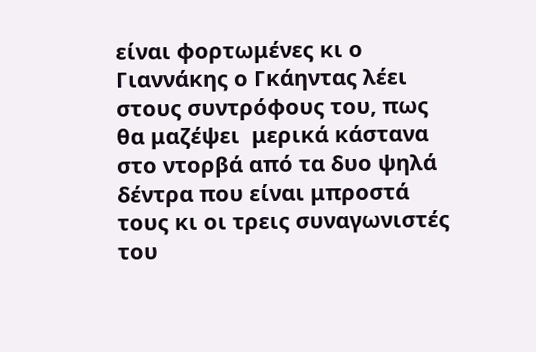είναι φορτωμένες κι ο Γιαννάκης ο Γκάηντας λέει στους συντρόφους του, πως θα μαζέψει  μερικά κάστανα στο ντορβά από τα δυο ψηλά δέντρα που είναι μπροστά τους κι οι τρεις συναγωνιστές του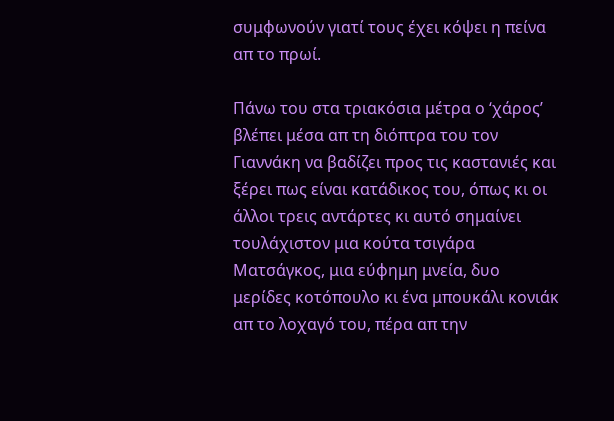συμφωνούν γιατί τους έχει κόψει η πείνα απ το πρωί.

Πάνω του στα τριακόσια μέτρα ο ‘χάρος’ βλέπει μέσα απ τη διόπτρα του τον Γιαννάκη να βαδίζει προς τις καστανιές και ξέρει πως είναι κατάδικος του, όπως κι οι άλλοι τρεις αντάρτες κι αυτό σημαίνει τουλάχιστον μια κούτα τσιγάρα Ματσάγκος, μια εύφημη μνεία, δυο μερίδες κοτόπουλο κι ένα μπουκάλι κονιάκ απ το λοχαγό του, πέρα απ την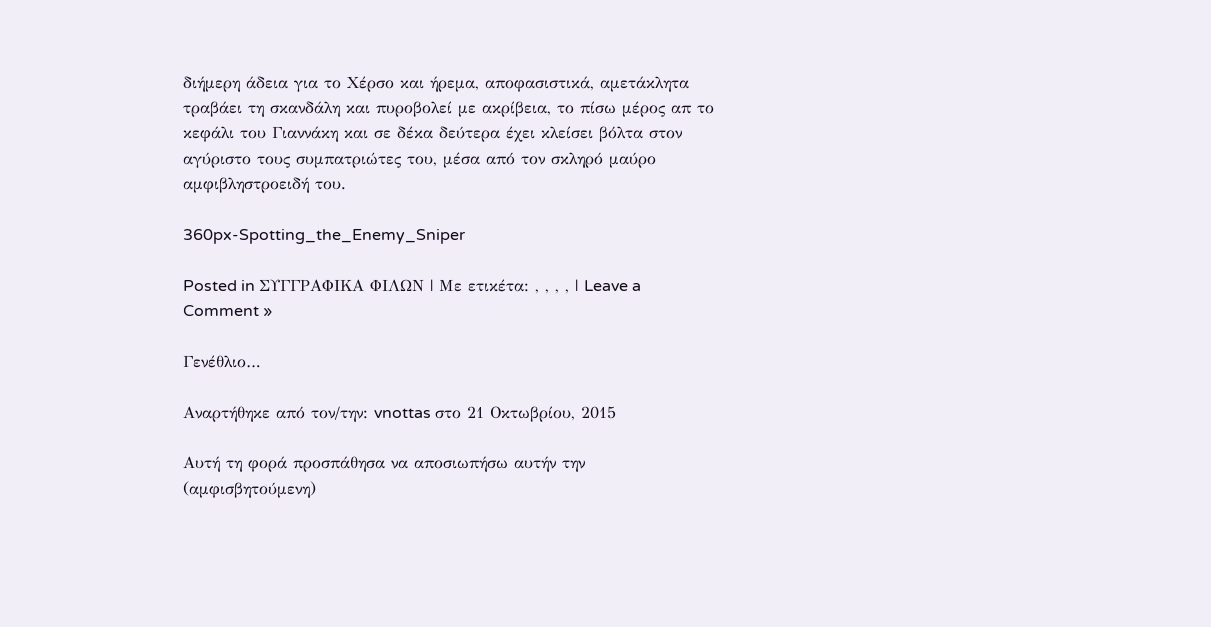διήμερη άδεια για το Χέρσο και ήρεμα, αποφασιστικά, αμετάκλητα τραβάει τη σκανδάλη και πυροβολεί με ακρίβεια, το πίσω μέρος απ το κεφάλι του Γιαννάκη και σε δέκα δεύτερα έχει κλείσει βόλτα στον αγύριστο τους συμπατριώτες του, μέσα από τον σκληρό μαύρο αμφιβληστροειδή του.

360px-Spotting_the_Enemy_Sniper

Posted in ΣΥΓΓΡΑΦΙΚΑ ΦΙΛΩΝ | Με ετικέτα: , , , , | Leave a Comment »

Γενέθλιο…

Αναρτήθηκε από τον/την: vnottas στο 21 Οκτωβρίου, 2015

Αυτή τη φορά προσπάθησα να αποσιωπήσω αυτήν την (αμφισβητούμενη)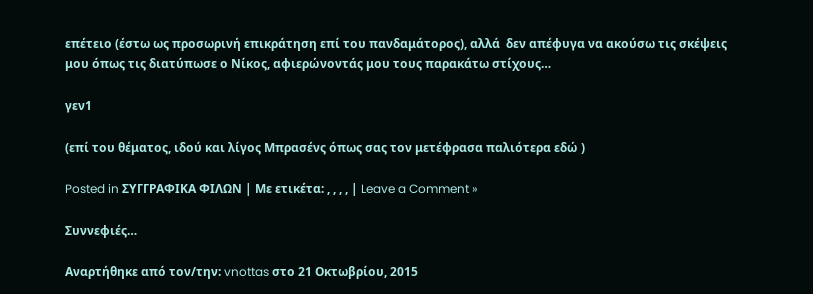επέτειο (έστω ως προσωρινή επικράτηση επί του πανδαμάτορος), αλλά  δεν απέφυγα να ακούσω τις σκέψεις μου όπως τις διατύπωσε ο Νίκος, αφιερώνοντάς μου τους παρακάτω στίχους…

γεν1

(επί του θέματος, ιδού και λίγος Μπρασένς όπως σας τον μετέφρασα παλιότερα εδώ )

Posted in ΣΥΓΓΡΑΦΙΚΑ ΦΙΛΩΝ | Με ετικέτα: , , , , | Leave a Comment »

Συννεφιές…

Αναρτήθηκε από τον/την: vnottas στο 21 Οκτωβρίου, 2015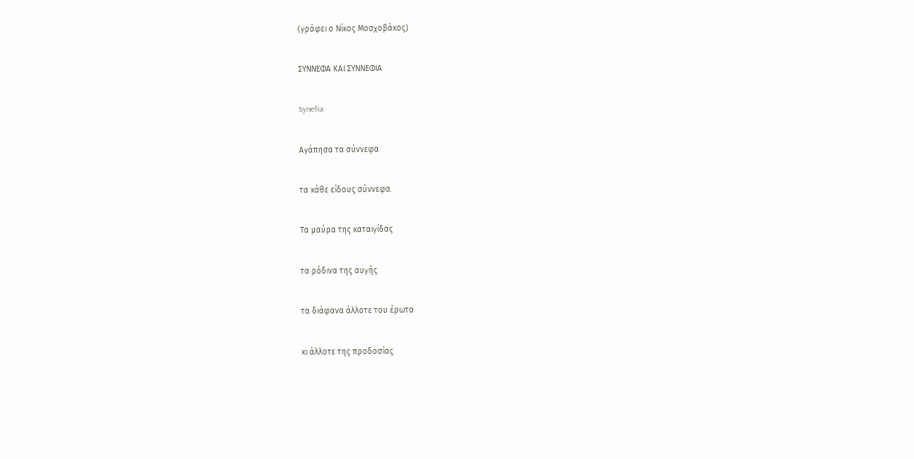(γράφει ο Νίκος Μοσχοβάκος)

ΣΥΝΝΕΦΑ ΚΑΙ ΣΥΝΝΕΦΙΑ

Synefia

Αγάπησα τα σύννεφα

τα κάθε είδους σύννεφα.

Τα μαύρα της καταιγίδας

τα ρόδινα της αυγής

τα διάφανα άλλοτε του έρωτα

κι άλλοτε της προδοσίας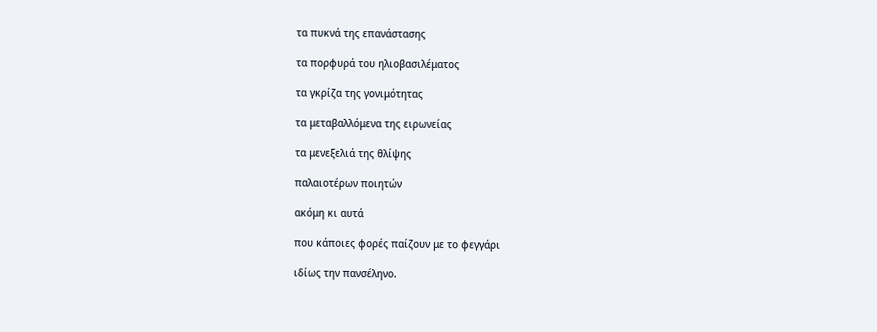τα πυκνά της επανάστασης

τα πορφυρά του ηλιοβασιλέματος

τα γκρίζα της γονιμότητας

τα μεταβαλλόμενα της ειρωνείας

τα μενεξελιά της θλίψης

παλαιοτέρων ποιητών

ακόμη κι αυτά

που κάποιες φορές παίζουν με το φεγγάρι

ιδίως την πανσέληνο.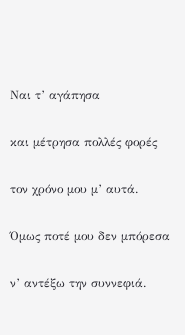Ναι τ’ αγάπησα

και μέτρησα πολλές φορές

τον χρόνο μου μ’ αυτά.

Όμως ποτέ μου δεν μπόρεσα

ν’ αντέξω την συννεφιά.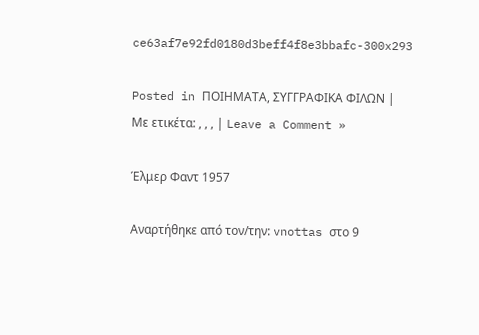ce63af7e92fd0180d3beff4f8e3bbafc-300x293

Posted in ΠΟΙΗΜΑΤΑ, ΣΥΓΓΡΑΦΙΚΑ ΦΙΛΩΝ | Με ετικέτα: , , , | Leave a Comment »

Έλμερ Φαντ 1957

Αναρτήθηκε από τον/την: vnottas στο 9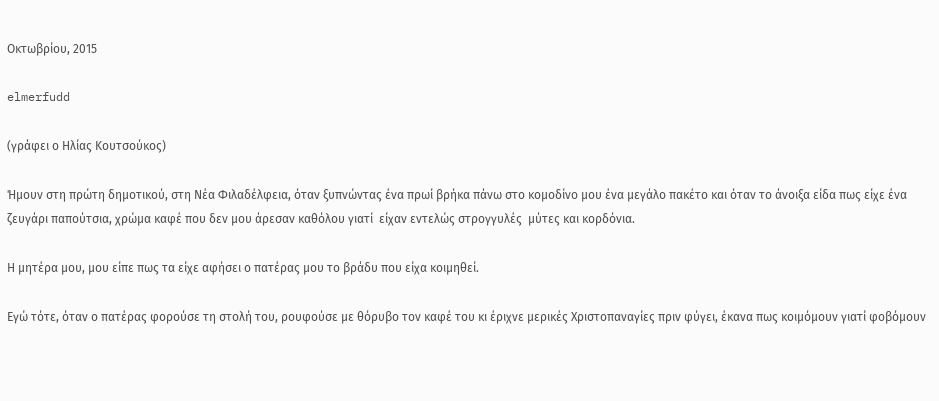Οκτωβρίου, 2015

elmerfudd

(γράφει ο Ηλίας Κουτσούκος)

Ήμουν στη πρώτη δημοτικού, στη Νέα Φιλαδέλφεια, όταν ξυπνώντας ένα πρωί βρήκα πάνω στο κομοδίνο μου ένα μεγάλο πακέτο και όταν το άνοιξα είδα πως είχε ένα ζευγάρι παπούτσια, χρώμα καφέ που δεν μου άρεσαν καθόλου γιατί  είχαν εντελώς στρογγυλές  μύτες και κορδόνια.

Η μητέρα μου, μου είπε πως τα είχε αφήσει ο πατέρας μου το βράδυ που είχα κοιμηθεί.

Εγώ τότε, όταν ο πατέρας φορούσε τη στολή του, ρουφούσε με θόρυβο τον καφέ του κι έριχνε μερικές Χριστοπαναγίες πριν φύγει, έκανα πως κοιμόμουν γιατί φοβόμουν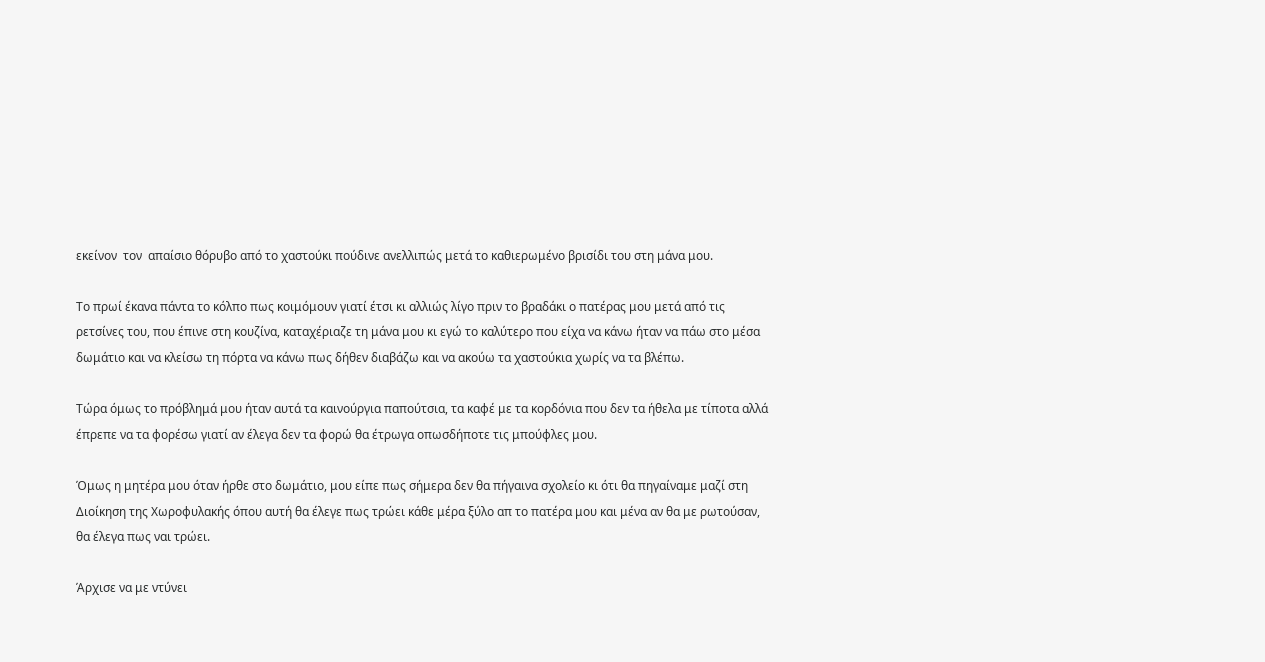εκείνον  τον  απαίσιο θόρυβο από το χαστούκι πούδινε ανελλιπώς μετά το καθιερωμένο βρισίδι του στη μάνα μου.

Το πρωί έκανα πάντα το κόλπο πως κοιμόμουν γιατί έτσι κι αλλιώς λίγο πριν το βραδάκι ο πατέρας μου μετά από τις ρετσίνες του, που έπινε στη κουζίνα, καταχέριαζε τη μάνα μου κι εγώ το καλύτερο που είχα να κάνω ήταν να πάω στο μέσα δωμάτιο και να κλείσω τη πόρτα να κάνω πως δήθεν διαβάζω και να ακούω τα χαστούκια χωρίς να τα βλέπω.

Τώρα όμως το πρόβλημά μου ήταν αυτά τα καινούργια παπούτσια, τα καφέ με τα κορδόνια που δεν τα ήθελα με τίποτα αλλά έπρεπε να τα φορέσω γιατί αν έλεγα δεν τα φορώ θα έτρωγα οπωσδήποτε τις μπούφλες μου.

Όμως η μητέρα μου όταν ήρθε στο δωμάτιο, μου είπε πως σήμερα δεν θα πήγαινα σχολείο κι ότι θα πηγαίναμε μαζί στη Διοίκηση της Χωροφυλακής όπου αυτή θα έλεγε πως τρώει κάθε μέρα ξύλο απ το πατέρα μου και μένα αν θα με ρωτούσαν, θα έλεγα πως ναι τρώει.

Άρχισε να με ντύνει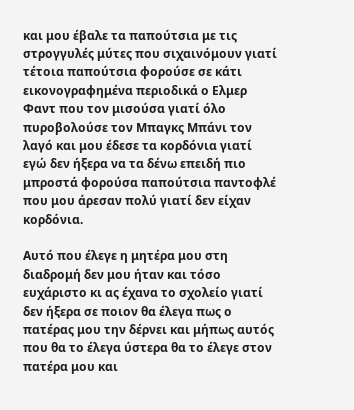και μου έβαλε τα παπούτσια με τις στρογγυλές μύτες που σιχαινόμουν γιατί τέτοια παπούτσια φορούσε σε κάτι εικονογραφημένα περιοδικά ο Ελμερ Φαντ που τον μισούσα γιατί όλο πυροβολούσε τον Μπαγκς Μπάνι τον λαγό και μου έδεσε τα κορδόνια γιατί εγώ δεν ήξερα να τα δένω επειδή πιο μπροστά φορούσα παπούτσια παντοφλέ που μου άρεσαν πολύ γιατί δεν είχαν κορδόνια.

Αυτό που έλεγε η μητέρα μου στη διαδρομή δεν μου ήταν και τόσο ευχάριστο κι ας έχανα το σχολείο γιατί δεν ήξερα σε ποιον θα έλεγα πως ο πατέρας μου την δέρνει και μήπως αυτός που θα το έλεγα ύστερα θα το έλεγε στον πατέρα μου και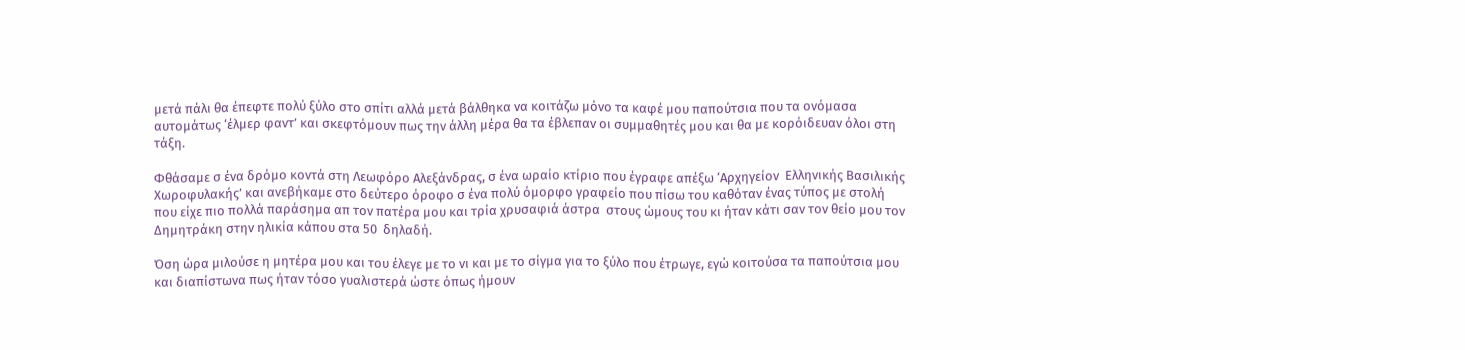μετά πάλι θα έπεφτε πολύ ξύλο στο σπίτι αλλά μετά βάλθηκα να κοιτάζω μόνο τα καφέ μου παπούτσια που τα ονόμασα αυτομάτως ‘έλμερ φαντ’ και σκεφτόμουν πως την άλλη μέρα θα τα έβλεπαν οι συμμαθητές μου και θα με κορόιδευαν όλοι στη τάξη.

Φθάσαμε σ ένα δρόμο κοντά στη Λεωφόρο Αλεξάνδρας, σ ένα ωραίο κτίριο που έγραφε απέξω ‘Αρχηγείον  Ελληνικής Βασιλικής Χωροφυλακής’ και ανεβήκαμε στο δεύτερο όροφο σ ένα πολύ όμορφο γραφείο που πίσω του καθόταν ένας τύπος με στολή που είχε πιο πολλά παράσημα απ τον πατέρα μου και τρία χρυσαφιά άστρα  στους ώμους του κι ήταν κάτι σαν τον θείο μου τον Δημητράκη στην ηλικία κάπου στα 50  δηλαδή.

Όση ώρα μιλούσε η μητέρα μου και του έλεγε με το νι και με το σίγμα για το ξύλο που έτρωγε, εγώ κοιτούσα τα παπούτσια μου και διαπίστωνα πως ήταν τόσο γυαλιστερά ώστε όπως ήμουν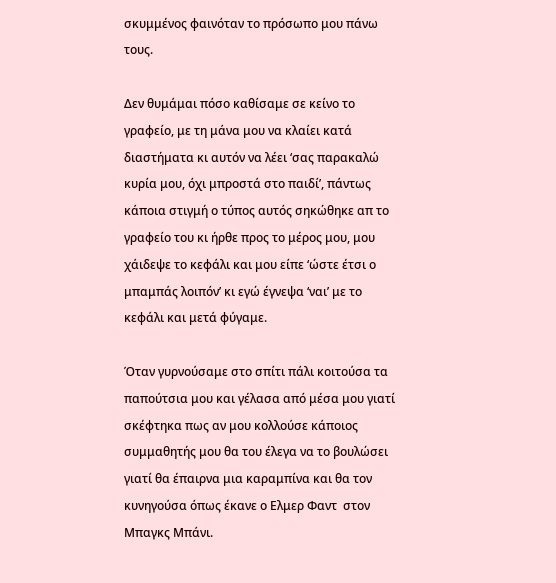σκυμμένος φαινόταν το πρόσωπο μου πάνω τους.

Δεν θυμάμαι πόσο καθίσαμε σε κείνο το γραφείο, με τη μάνα μου να κλαίει κατά διαστήματα κι αυτόν να λέει ‘σας παρακαλώ κυρία μου, όχι μπροστά στο παιδί’, πάντως κάποια στιγμή ο τύπος αυτός σηκώθηκε απ το γραφείο του κι ήρθε προς το μέρος μου, μου χάιδεψε το κεφάλι και μου είπε ‘ώστε έτσι ο μπαμπάς λοιπόν’ κι εγώ έγνεψα ‘ναι’ με το κεφάλι και μετά φύγαμε.

Όταν γυρνούσαμε στο σπίτι πάλι κοιτούσα τα παπούτσια μου και γέλασα από μέσα μου γιατί σκέφτηκα πως αν μου κολλούσε κάποιος συμμαθητής μου θα του έλεγα να το βουλώσει  γιατί θα έπαιρνα μια καραμπίνα και θα τον κυνηγούσα όπως έκανε ο Ελμερ Φαντ  στον Μπαγκς Μπάνι.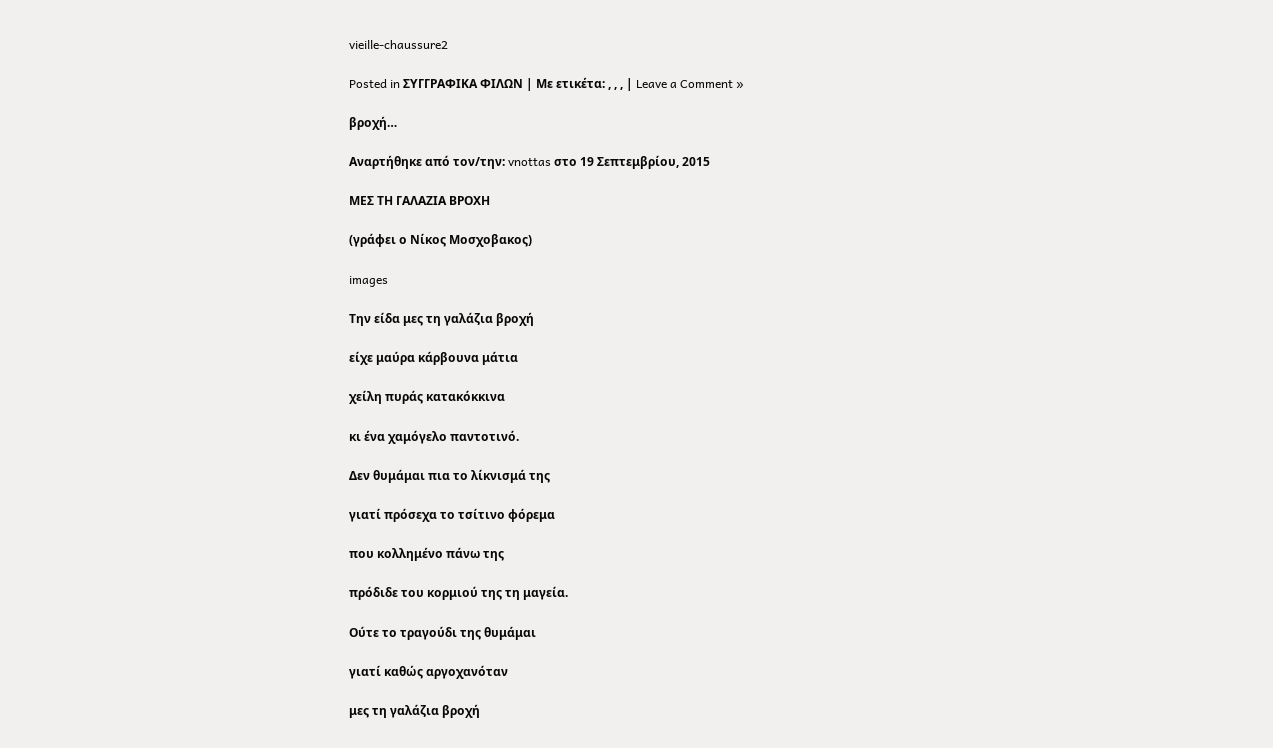vieille-chaussure2

Posted in ΣΥΓΓΡΑΦΙΚΑ ΦΙΛΩΝ | Με ετικέτα: , , , | Leave a Comment »

βροχή…

Αναρτήθηκε από τον/την: vnottas στο 19 Σεπτεμβρίου, 2015

ΜΕΣ ΤΗ ΓΑΛΑΖΙΑ ΒΡΟΧΗ

(γράφει ο Νίκος Μοσχοβακος)

images

Την είδα μες τη γαλάζια βροχή

είχε μαύρα κάρβουνα μάτια

χείλη πυράς κατακόκκινα

κι ένα χαμόγελο παντοτινό.

Δεν θυμάμαι πια το λίκνισμά της

γιατί πρόσεχα το τσίτινο φόρεμα

που κολλημένο πάνω της

πρόδιδε του κορμιού της τη μαγεία.

Ούτε το τραγούδι της θυμάμαι

γιατί καθώς αργοχανόταν

μες τη γαλάζια βροχή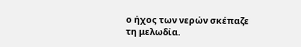ο ήχος των νερών σκέπαζε τη μελωδία.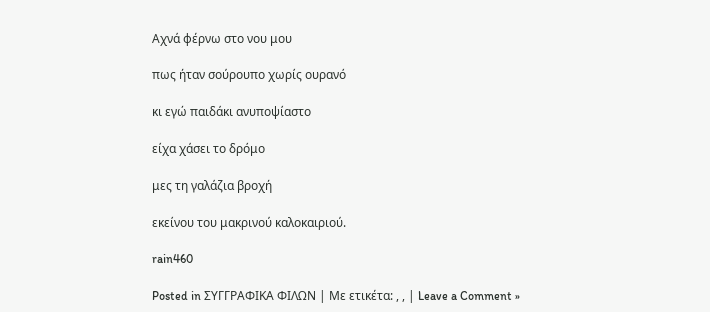Αχνά φέρνω στο νου μου

πως ήταν σούρουπο χωρίς ουρανό

κι εγώ παιδάκι ανυποψίαστο

είχα χάσει το δρόμο

μες τη γαλάζια βροχή

εκείνου του μακρινού καλοκαιριού.

rain460

Posted in ΣΥΓΓΡΑΦΙΚΑ ΦΙΛΩΝ | Με ετικέτα: , , | Leave a Comment »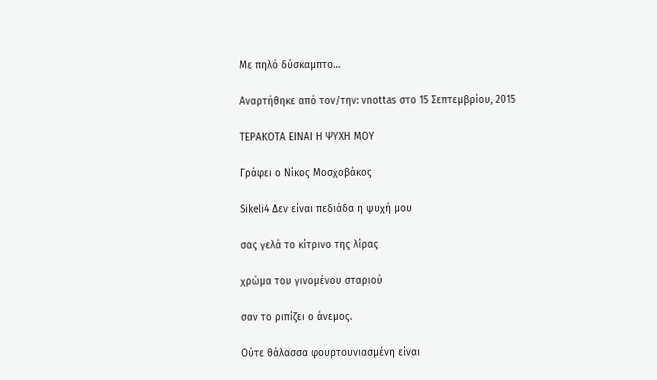Με πηλό δύσκαμπτο…

Αναρτήθηκε από τον/την: vnottas στο 15 Σεπτεμβρίου, 2015

ΤΕΡΑΚΟΤΑ ΕΙΝΑΙ Η ΨΥΧΗ ΜΟΥ

Γράφει ο Νίκος Μοσχοβάκος

Sikeli4 Δεν είναι πεδιάδα η ψυχή μου

σας γελά το κίτρινο της λίρας

χρώμα του γινομένου σταριού

σαν το ριπίζει ο άνεμος.

Ούτε θάλασσα φουρτουνιασμένη είναι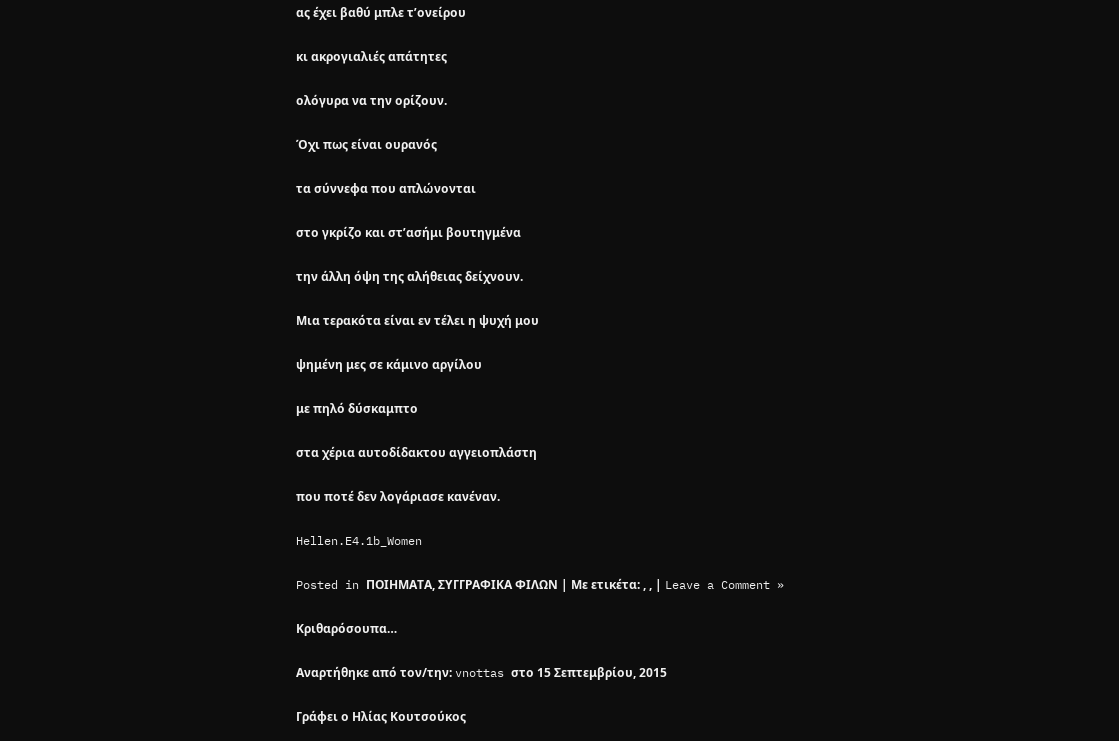ας έχει βαθύ μπλε τ’ονείρου

κι ακρογιαλιές απάτητες

ολόγυρα να την ορίζουν.

Όχι πως είναι ουρανός

τα σύννεφα που απλώνονται

στο γκρίζο και στ’ασήμι βουτηγμένα

την άλλη όψη της αλήθειας δείχνουν.

Μια τερακότα είναι εν τέλει η ψυχή μου

ψημένη μες σε κάμινο αργίλου

με πηλό δύσκαμπτο

στα χέρια αυτοδίδακτου αγγειοπλάστη

που ποτέ δεν λογάριασε κανέναν.

Hellen.E4.1b_Women

Posted in ΠΟΙΗΜΑΤΑ, ΣΥΓΓΡΑΦΙΚΑ ΦΙΛΩΝ | Με ετικέτα: , , | Leave a Comment »

Κριθαρόσουπα…

Αναρτήθηκε από τον/την: vnottas στο 15 Σεπτεμβρίου, 2015

Γράφει ο Ηλίας Κουτσούκος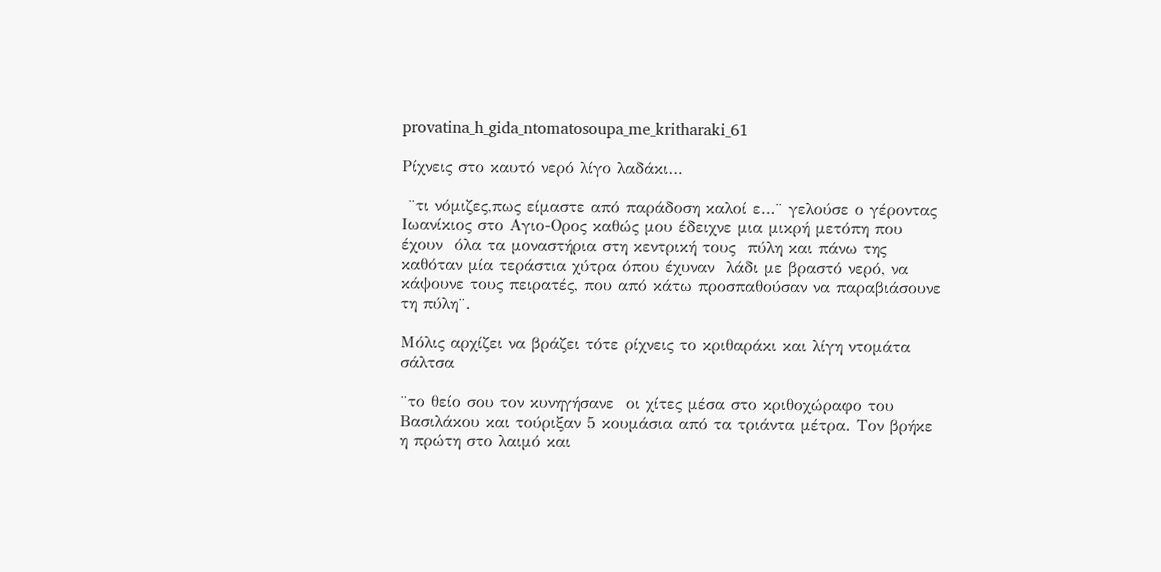provatina_h_gida_ntomatosoupa_me_kritharaki_61

Ρίχνεις στο καυτό νερό λίγο λαδάκι…

 ¨τι νόμιζες,πως είμαστε από παράδοση καλοί ε…¨ γελούσε ο γέροντας Ιωανίκιος στο Αγιο-Ορος καθώς μου έδειχνε μια μικρή μετόπη που έχουν  όλα τα μοναστήρια στη κεντρική τους  πύλη και πάνω της καθόταν μία τεράστια χύτρα όπου έχυναν  λάδι με βραστό νερό, να κάψουνε τους πειρατές, που από κάτω προσπαθούσαν να παραβιάσουνε τη πύλη¨.

Μόλις αρχίζει να βράζει τότε ρίχνεις το κριθαράκι και λίγη ντομάτα σάλτσα

¨το θείο σου τον κυνηγήσανε  οι χίτες μέσα στο κριθοχώραφο του Βασιλάκου και τούριξαν 5 κουμάσια από τα τριάντα μέτρα. Τον βρήκε η πρώτη στο λαιμό και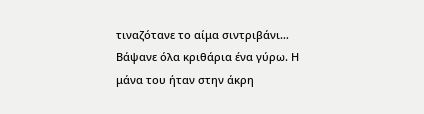τιναζότανε το αίμα σιντριβάνι… Βάψανε όλα κριθάρια ένα γύρω. Η μάνα του ήταν στην άκρη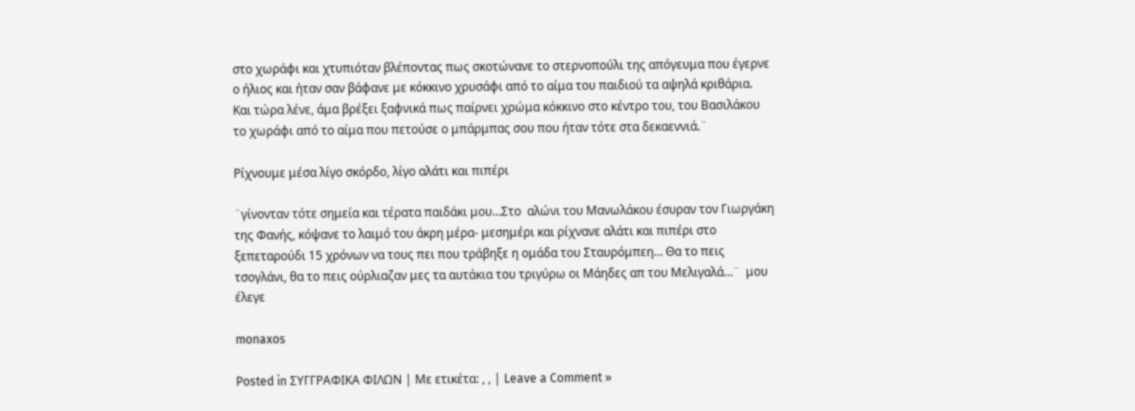στο χωράφι και χτυπιόταν βλέποντας πως σκοτώνανε το στερνοπούλι της απόγευμα που έγερνε  ο ήλιος και ήταν σαν βάφανε με κόκκινο χρυσάφι από το αίμα του παιδιού τα αψηλά κριθάρια.  Και τώρα λένε, άμα βρέξει ξαφνικά πως παίρνει χρώμα κόκκινο στο κέντρο του, του Βασιλάκου το χωράφι από το αίμα που πετούσε ο μπάρμπας σου που ήταν τότε στα δεκαεννιά.¨

Ρίχνουμε μέσα λίγο σκόρδο, λίγο αλάτι και πιπέρι

¨γίνονταν τότε σημεία και τέρατα παιδάκι μου…Στο  αλώνι του Μανωλάκου έσυραν τον Γιωργάκη της Φανής, κόψανε το λαιμό του άκρη μέρα- μεσημέρι και ρίχνανε αλάτι και πιπέρι στο ξεπεταρούδι 15 χρόνων να τους πει που τράβηξε η ομάδα του Σταυρόμπεη… Θα το πεις τσογλάνι, θα το πεις ούρλιαζαν μες τα αυτάκια του τριγύρω οι Μάηδες απ του Μελιγαλά…¨  μου έλεγε

monaxos

Posted in ΣΥΓΓΡΑΦΙΚΑ ΦΙΛΩΝ | Με ετικέτα: , , | Leave a Comment »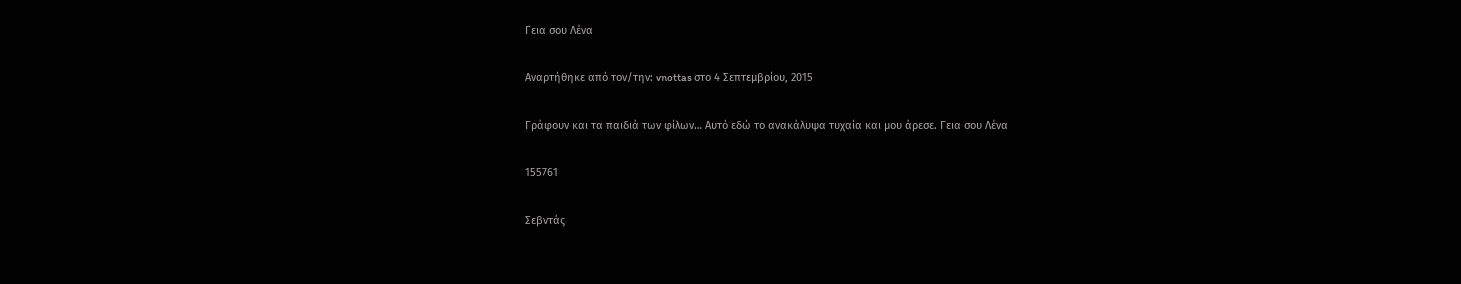Γεια σου Λένα

Αναρτήθηκε από τον/την: vnottas στο 4 Σεπτεμβρίου, 2015

Γράφουν και τα παιδιά των φίλων… Αυτό εδώ το ανακάλυψα τυχαία και μου άρεσε. Γεια σου Λένα

155761

Σεβντάς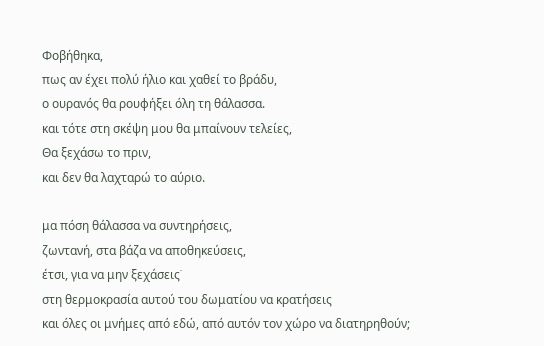Φοβήθηκα,
πως αν έχει πολύ ήλιο και χαθεί το βράδυ,
ο ουρανός θα ρουφήξει όλη τη θάλασσα.
και τότε στη σκέψη μου θα μπαίνουν τελείες,
Θα ξεχάσω το πριν,
και δεν θα λαχταρώ το αύριο.

μα πόση θάλασσα να συντηρήσεις,
ζωντανή, στα βάζα να αποθηκεύσεις,
έτσι, για να μην ξεχάσεις˙
στη θερμοκρασία αυτού του δωματίου να κρατήσεις
και όλες οι μνήμες από εδώ, από αυτόν τον χώρο να διατηρηθούν;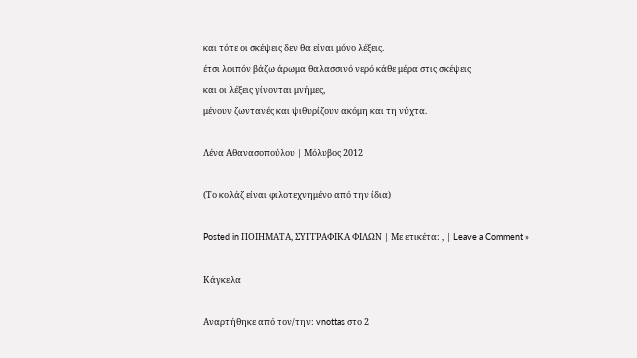και τότε οι σκέψεις δεν θα είναι μόνο λέξεις.
έτσι λοιπόν βάζω άρωμα θαλασσινό νερό κάθε μέρα στις σκέψεις
και οι λέξεις γίνονται μνήμες,
μένουν ζωντανές και ψιθυρίζουν ακόμη και τη νύχτα.

Λένα Αθανασοπούλου | Μόλυβος 2012

(Το κολάζ είναι φιλοτεχνημένο από την ίδια)

Posted in ΠΟΙΗΜΑΤΑ, ΣΥΓΓΡΑΦΙΚΑ ΦΙΛΩΝ | Με ετικέτα: , | Leave a Comment »

Κάγκελα

Αναρτήθηκε από τον/την: vnottas στο 2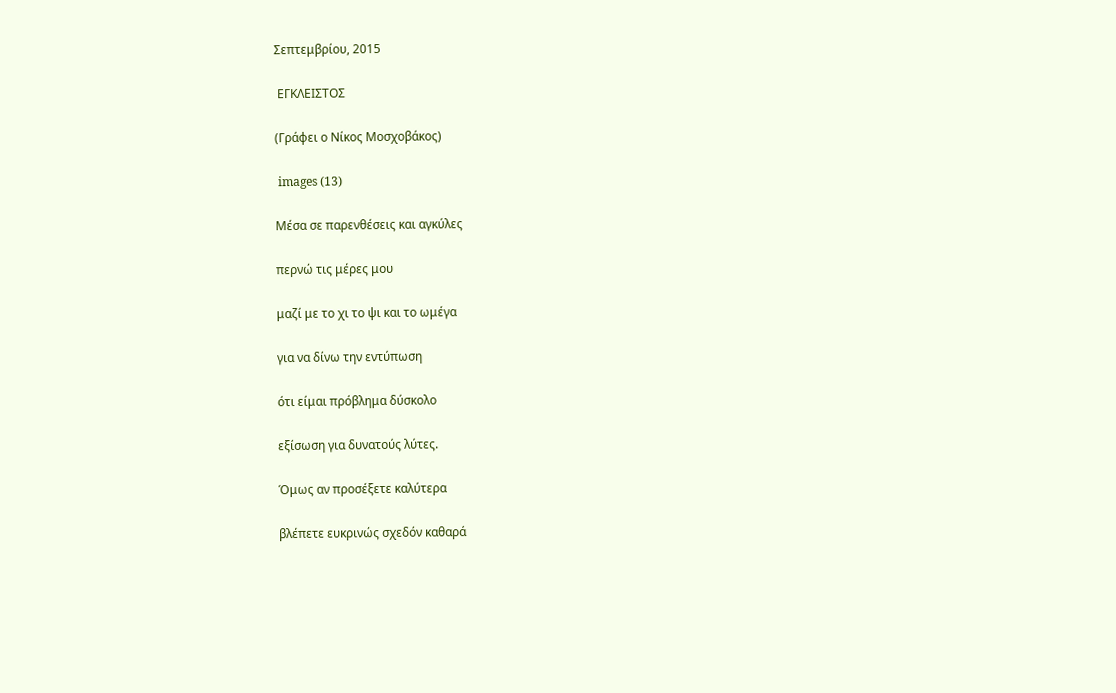Σεπτεμβρίου, 2015

 ΕΓΚΛΕΙΣΤΟΣ

(Γράφει ο Νίκος Μοσχοβάκος)

 images (13)

Μέσα σε παρενθέσεις και αγκύλες

περνώ τις μέρες μου

μαζί με το χι το ψι και το ωμέγα

για να δίνω την εντύπωση

ότι είμαι πρόβλημα δύσκολο

εξίσωση για δυνατούς λύτες.

Όμως αν προσέξετε καλύτερα

βλέπετε ευκρινώς σχεδόν καθαρά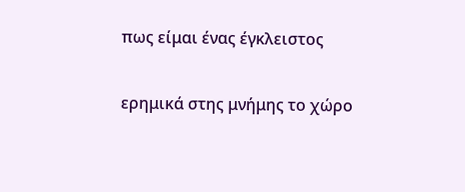πως είμαι ένας έγκλειστος

ερημικά στης μνήμης το χώρο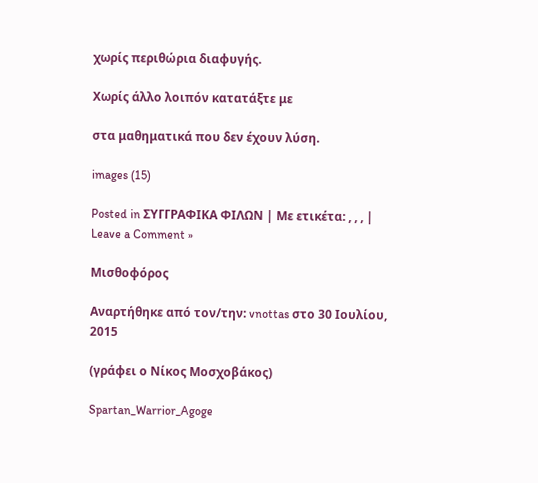χωρίς περιθώρια διαφυγής.

Χωρίς άλλο λοιπόν κατατάξτε με

στα μαθηματικά που δεν έχουν λύση.

images (15)

Posted in ΣΥΓΓΡΑΦΙΚΑ ΦΙΛΩΝ | Με ετικέτα: , , , | Leave a Comment »

Μισθοφόρος

Αναρτήθηκε από τον/την: vnottas στο 30 Ιουλίου, 2015

(γράφει ο Νίκος Μοσχοβάκος)

Spartan_Warrior_Agoge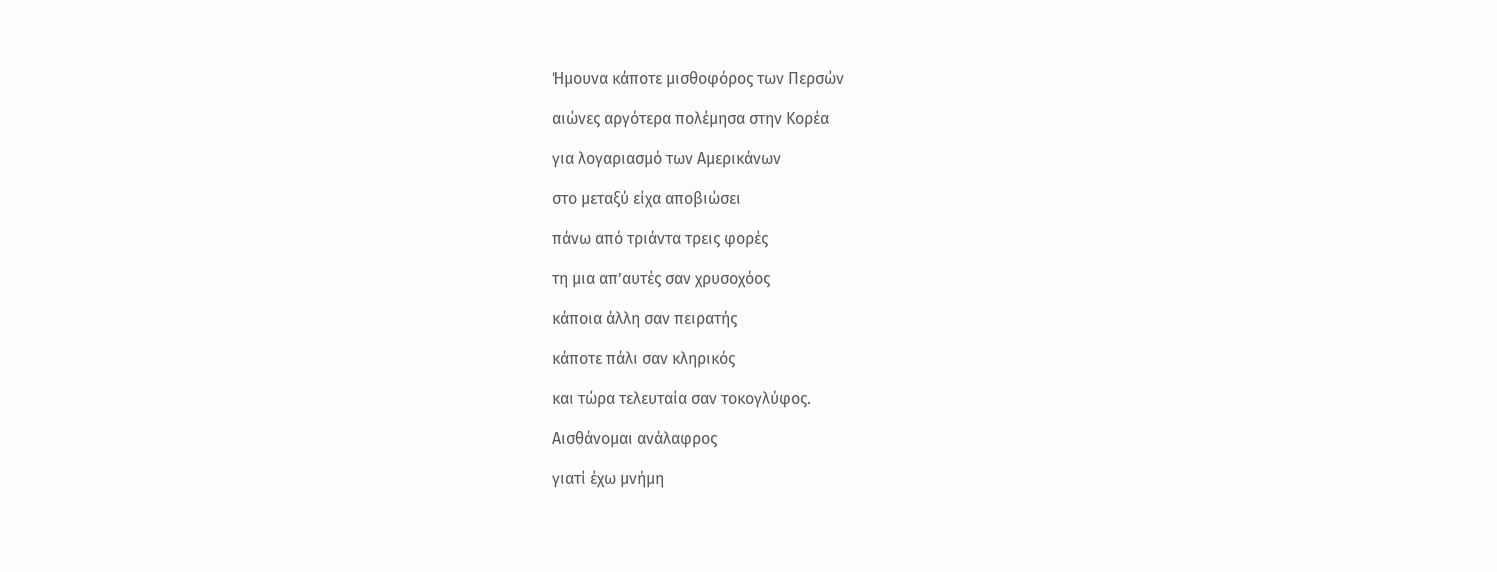Ήμουνα κάποτε μισθοφόρος των Περσών

αιώνες αργότερα πολέμησα στην Κορέα

για λογαριασμό των Αμερικάνων

στο μεταξύ είχα αποβιώσει

πάνω από τριάντα τρεις φορές

τη μια απ’αυτές σαν χρυσοχόος

κάποια άλλη σαν πειρατής

κάποτε πάλι σαν κληρικός

και τώρα τελευταία σαν τοκογλύφος.

Αισθάνομαι ανάλαφρος

γιατί έχω μνήμη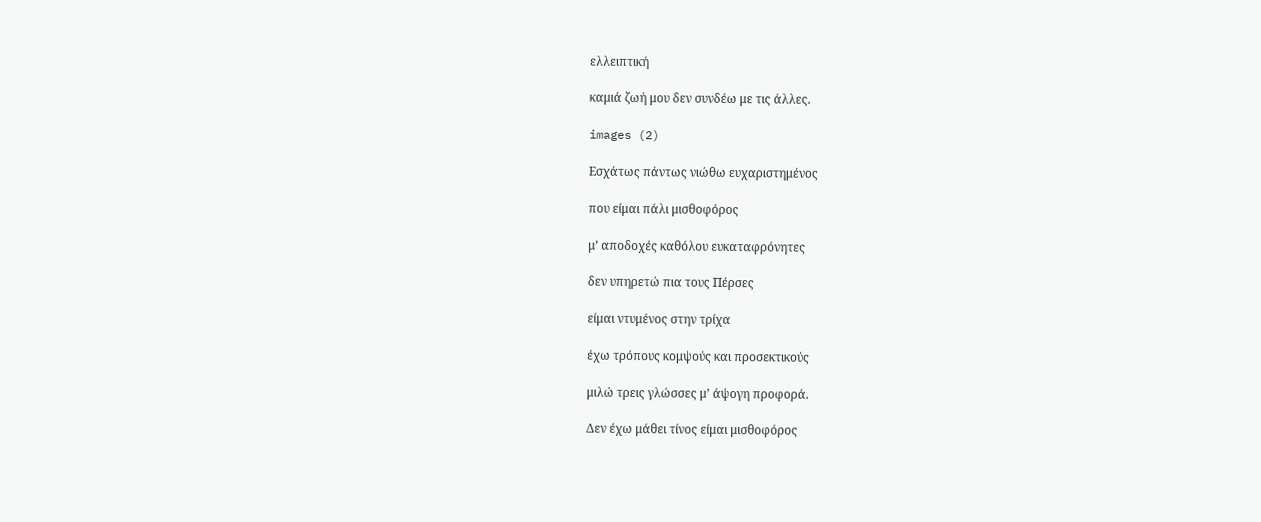ελλειπτική

καμιά ζωή μου δεν συνδέω με τις άλλες.

images (2)

Εσχάτως πάντως νιώθω ευχαριστημένος

που είμαι πάλι μισθοφόρος

μ’ αποδοχές καθόλου ευκαταφρόνητες

δεν υπηρετώ πια τους Πέρσες

είμαι ντυμένος στην τρίχα

έχω τρόπους κομψούς και προσεκτικούς

μιλώ τρεις γλώσσες μ’ άψογη προφορά.

Δεν έχω μάθει τίνος είμαι μισθοφόρος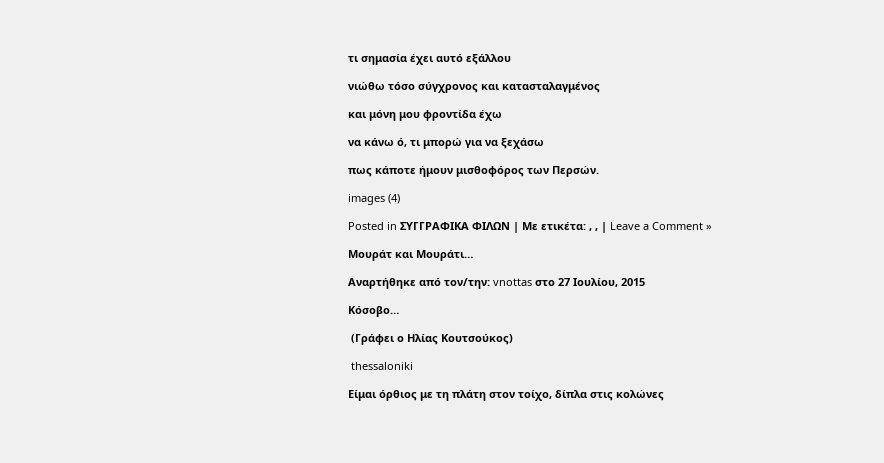τι σημασία έχει αυτό εξάλλου

νιώθω τόσο σύγχρονος και κατασταλαγμένος

και μόνη μου φροντίδα έχω

να κάνω ό, τι μπορώ για να ξεχάσω

πως κάποτε ήμουν μισθοφόρος των Περσών.

images (4)

Posted in ΣΥΓΓΡΑΦΙΚΑ ΦΙΛΩΝ | Με ετικέτα: , , | Leave a Comment »

Μουράτ και Μουράτι…

Αναρτήθηκε από τον/την: vnottas στο 27 Ιουλίου, 2015

Κόσοβο…

 (Γράφει ο Ηλίας Κουτσούκος)

 thessaloniki

Είμαι όρθιος με τη πλάτη στον τοίχο, δίπλα στις κολώνες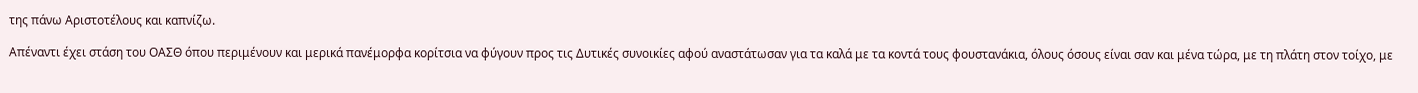της πάνω Αριστοτέλους και καπνίζω.

Απέναντι έχει στάση του ΟΑΣΘ όπου περιμένουν και μερικά πανέμορφα κορίτσια να φύγουν προς τις Δυτικές συνοικίες αφού αναστάτωσαν για τα καλά με τα κοντά τους φουστανάκια, όλους όσους είναι σαν και μένα τώρα, με τη πλάτη στον τοίχο, με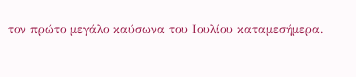τον πρώτο μεγάλο καύσωνα του Ιουλίου καταμεσήμερα.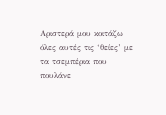Αριστερά μου κοιτάζω όλες αυτές τις ‘θείες’ με τα τσεμπέρια που πουλάνε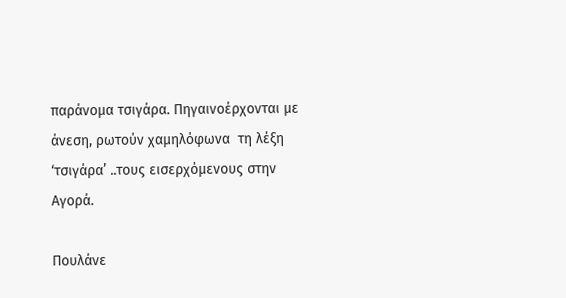παράνομα τσιγάρα. Πηγαινοέρχονται με άνεση, ρωτούν χαμηλόφωνα  τη λέξη ‘τσιγάρα’ ..τους εισερχόμενους στην Αγορά.

Πουλάνε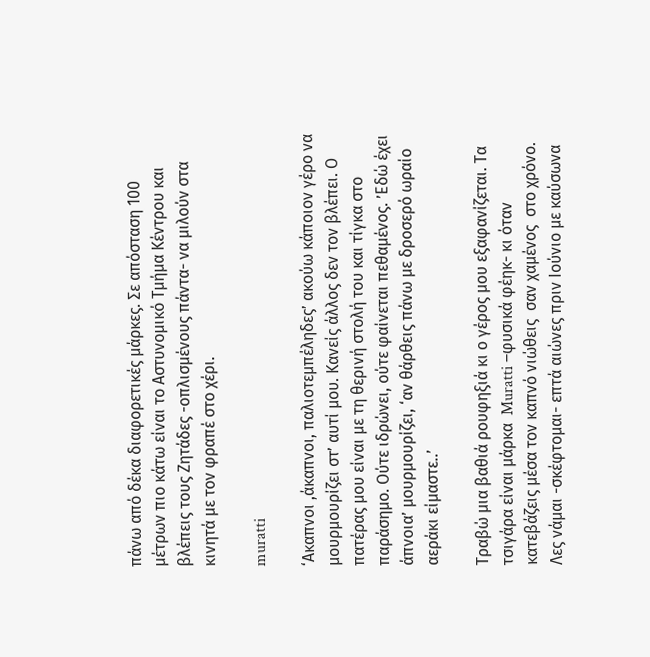πάνω από δέκα διαφορετικές μάρκες. Σε απόσταση 100 μέτρων πιο κάτω είναι το Αστυνομικό Τμήμα Κέντρου και βλέπεις τους Ζητάδες -οπλισμένους πάντα- να μιλούν στα κινητά με τον φραπέ στο χέρι.

muratti

‘Ακαπνοι ,άκαπνοι, παλιοτεμπέληδες’ ακούω κάποιον γέρο να μουρμουρίζει στ’ αυτί μου. Κανείς άλλος δεν τον βλέπει. Ο πατέρας μου είναι με τη θερινή στολή του και τίγκα στο παράσημο. Ούτε ιδρώνει, ούτε φαίνεται πεθαμένος. ’Εδώ έχει άπνοια’ μουρμουρίζει, ‘αν θάρθεις πάνω με δροσερό ωραίο αεράκι είμαστε..’

Τραβώ μια βαθιά ρουφηξιά κι ο γέρος μου εξαφανίζεται. Τα τσιγάρα είναι μάρκα  Muratti –φυσικά φέηκ- κι όταν κατεβάζεις μέσα τον καπνό νιώθεις  σαν χαμένος  στο χρόνο. Λες νάμαι -σκέφτομαι- επτά αιώνες πριν Ιούνιο με καύσωνα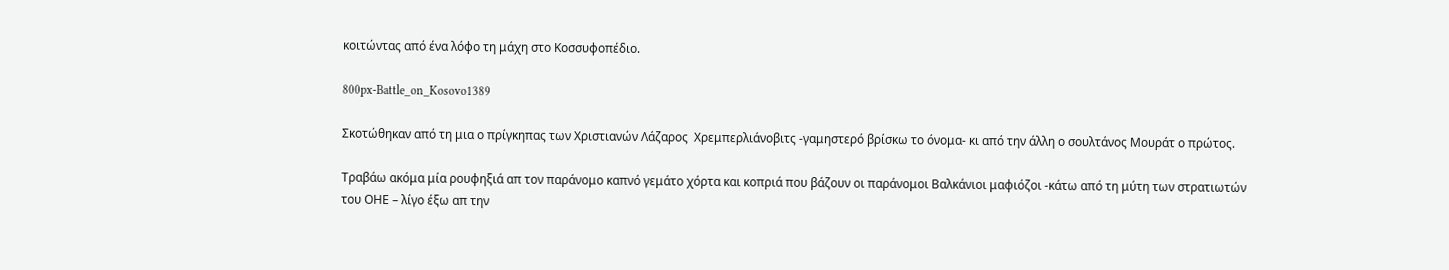κοιτώντας από ένα λόφο τη μάχη στο Κοσσυφοπέδιο.

800px-Battle_on_Kosovo1389

Σκοτώθηκαν από τη μια ο πρίγκηπας των Χριστιανών Λάζαρος  Χρεμπερλιάνοβιτς -γαμηστερό βρίσκω το όνομα- κι από την άλλη ο σουλτάνος Μουράτ ο πρώτος.

Τραβάω ακόμα μία ρουφηξιά απ τον παράνομο καπνό γεμάτο χόρτα και κοπριά που βάζουν οι παράνομοι Βαλκάνιοι μαφιόζοι -κάτω από τη μύτη των στρατιωτών του ΟΗΕ – λίγο έξω απ την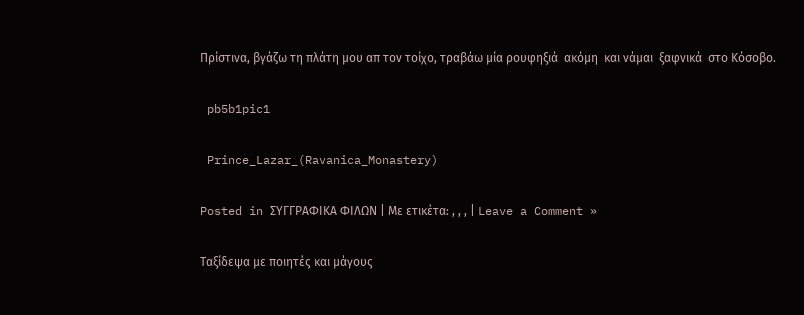Πρίστινα, βγάζω τη πλάτη μου απ τον τοίχο, τραβάω μία ρουφηξιά  ακόμη  και νάμαι  ξαφνικά  στο Κόσοβο.

 pb5b1pic1

 Prince_Lazar_(Ravanica_Monastery)

Posted in ΣΥΓΓΡΑΦΙΚΑ ΦΙΛΩΝ | Με ετικέτα: , , , | Leave a Comment »

Ταξίδεψα με ποιητές και μάγους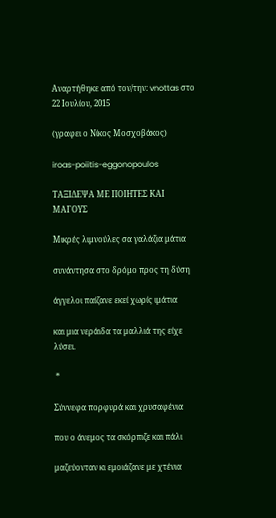Αναρτήθηκε από τον/την: vnottas στο 22 Ιουλίου, 2015

(γραφει ο Νίκος Μοσχοβάκος)

iroas-poiitis-eggonopoulos

ΤΑΞΙΔΕΨΑ ΜΕ ΠΟΙΗΤΕΣ ΚΑΙ ΜΑΓΟΥΣ

Μικρές λιμνούλες σα γαλάζια μάτια

συνάντησα στο δρόμο προς τη δύση

άγγελοι παίζανε εκεί χωρίς ιμάτια

και μια νεράιδα τα μαλλιά της είχε λύσει.

 *

Σύννεφα πορφυρά και χρυσαφένια

που ο άνεμος τα σκόρπιζε και πάλι

μαζεύονταν κι εμοιάζανε με χτένια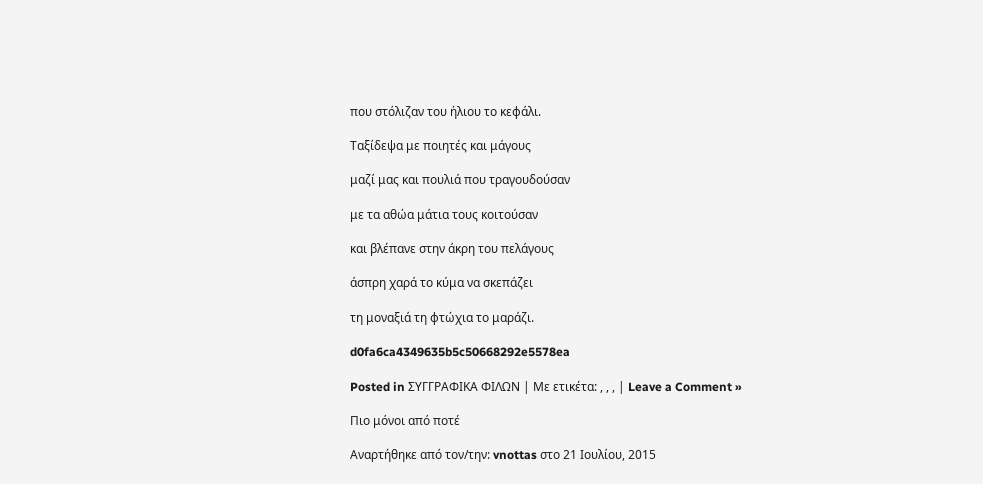που στόλιζαν του ήλιου το κεφάλι.

Ταξίδεψα με ποιητές και μάγους

μαζί μας και πουλιά που τραγουδούσαν

με τα αθώα μάτια τους κοιτούσαν

και βλέπανε στην άκρη του πελάγους

άσπρη χαρά το κύμα να σκεπάζει

τη μοναξιά τη φτώχια το μαράζι.

d0fa6ca4349635b5c50668292e5578ea

Posted in ΣΥΓΓΡΑΦΙΚΑ ΦΙΛΩΝ | Με ετικέτα: , , , | Leave a Comment »

Πιο μόνοι από ποτέ

Αναρτήθηκε από τον/την: vnottas στο 21 Ιουλίου, 2015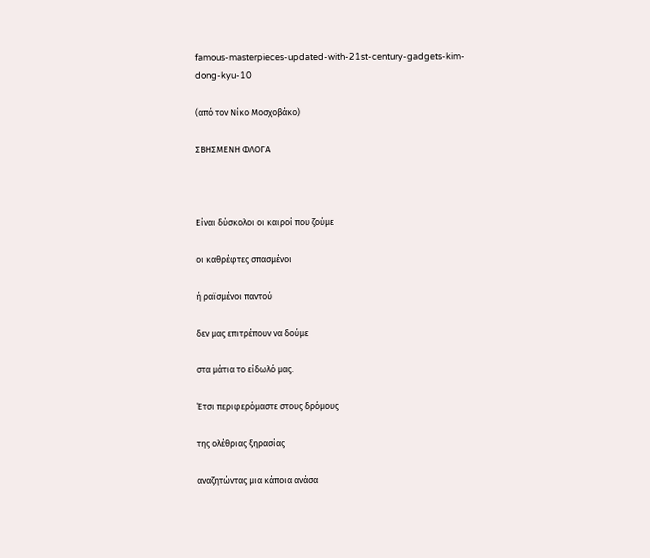famous-masterpieces-updated-with-21st-century-gadgets-kim-dong-kyu-10

(από τον Νίκο Μοσχοβάκο)

ΣΒΗΣΜΕΝΗ ΦΛΟΓΑ



Είναι δύσκολοι οι καιροί που ζούμε

οι καθρέφτες σπασμένοι

ή ραϊσμένοι παντού

δεν μας επιτρέπουν να δούμε

στα μάτια το είδωλό μας.

Έτσι περιφερόμαστε στους δρόμους

της ολέθριας ξηρασίας

αναζητώντας μια κάποια ανάσα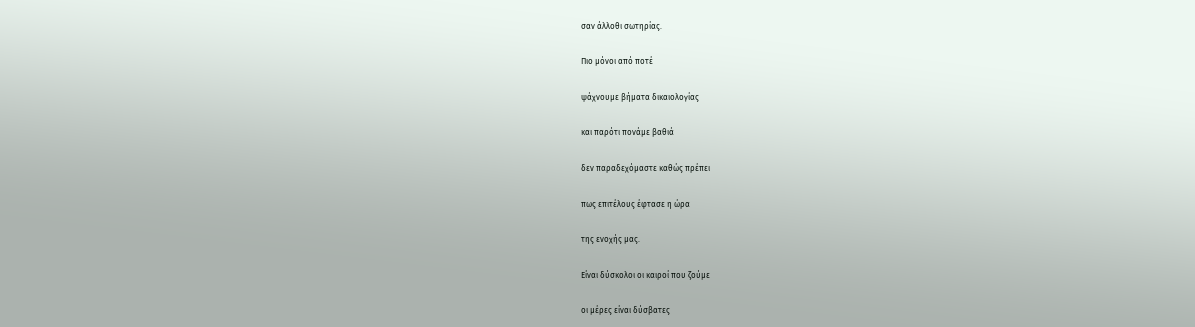σαν άλλοθι σωτηρίας.

Πιο μόνοι από ποτέ

ψάχνουμε βήματα δικαιολογίας

και παρότι πονάμε βαθιά

δεν παραδεχόμαστε καθώς πρέπει

πως επιτέλους έφτασε η ώρα

της ενοχής μας.

Είναι δύσκολοι οι καιροί που ζούμε

οι μέρες είναι δύσβατες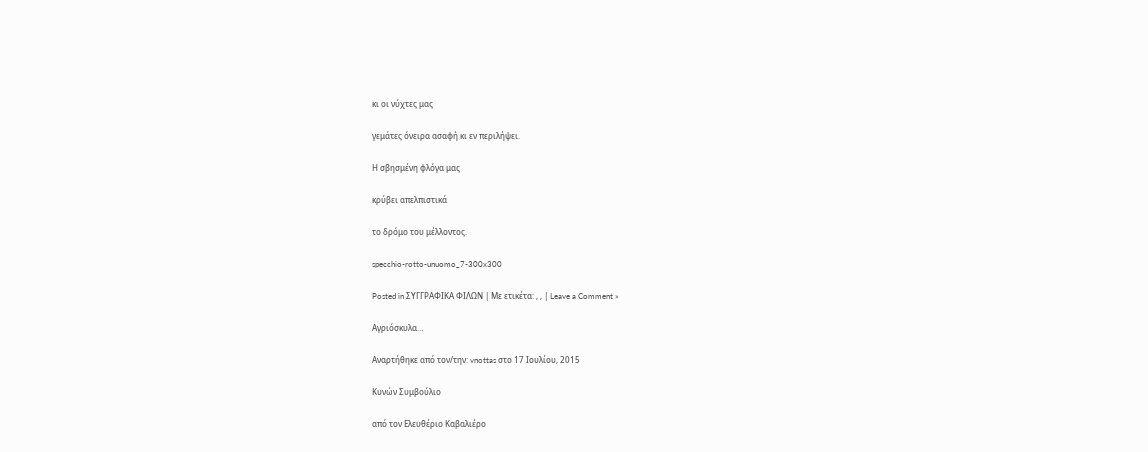κι οι νύχτες μας

γεμάτες όνειρα ασαφή κι εν περιλήψει.

Η σβησμένη φλόγα μας

κρύβει απελπιστικά

το δρόμο του μέλλοντος.

specchio-rotto-unuomo_7-300x300

Posted in ΣΥΓΓΡΑΦΙΚΑ ΦΙΛΩΝ | Με ετικέτα: , , | Leave a Comment »

Αγριόσκυλα…

Αναρτήθηκε από τον/την: vnottas στο 17 Ιουλίου, 2015

Κυνών Συμβούλιο

από τον Ελευθέριο Καβαλιέρο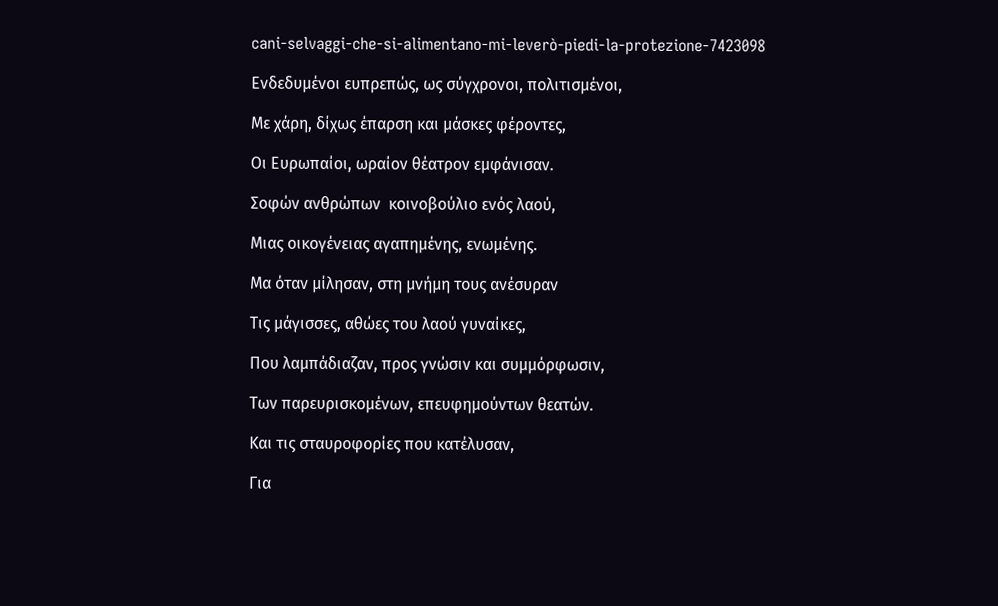cani-selvaggi-che-si-alimentano-mi-leverò-piedi-la-protezione-7423098

Ενδεδυμένοι ευπρεπώς, ως σύγχρονοι, πολιτισμένοι,

Με χάρη, δίχως έπαρση και μάσκες φέροντες,

Οι Ευρωπαίοι, ωραίον θέατρον εμφάνισαν.

Σοφών ανθρώπων  κοινοβούλιο ενός λαού,

Μιας οικογένειας αγαπημένης, ενωμένης.

Μα όταν μίλησαν, στη μνήμη τους ανέσυραν

Τις μάγισσες, αθώες του λαού γυναίκες,

Που λαμπάδιαζαν, προς γνώσιν και συμμόρφωσιν,

Των παρευρισκομένων, επευφημούντων θεατών.

Και τις σταυροφορίες που κατέλυσαν,

Για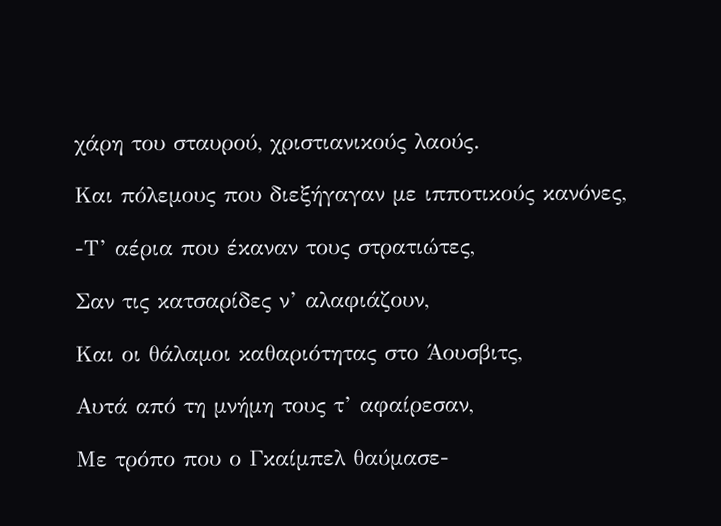χάρη του σταυρού, χριστιανικούς λαούς.

Και πόλεμους που διεξήγαγαν με ιπποτικούς κανόνες,

-Τ’ αέρια που έκαναν τους στρατιώτες,

Σαν τις κατσαρίδες ν’ αλαφιάζουν,

Και οι θάλαμοι καθαριότητας στο Άουσβιτς,

Αυτά από τη μνήμη τους τ’ αφαίρεσαν,

Με τρόπο που ο Γκαίμπελ θαύμασε-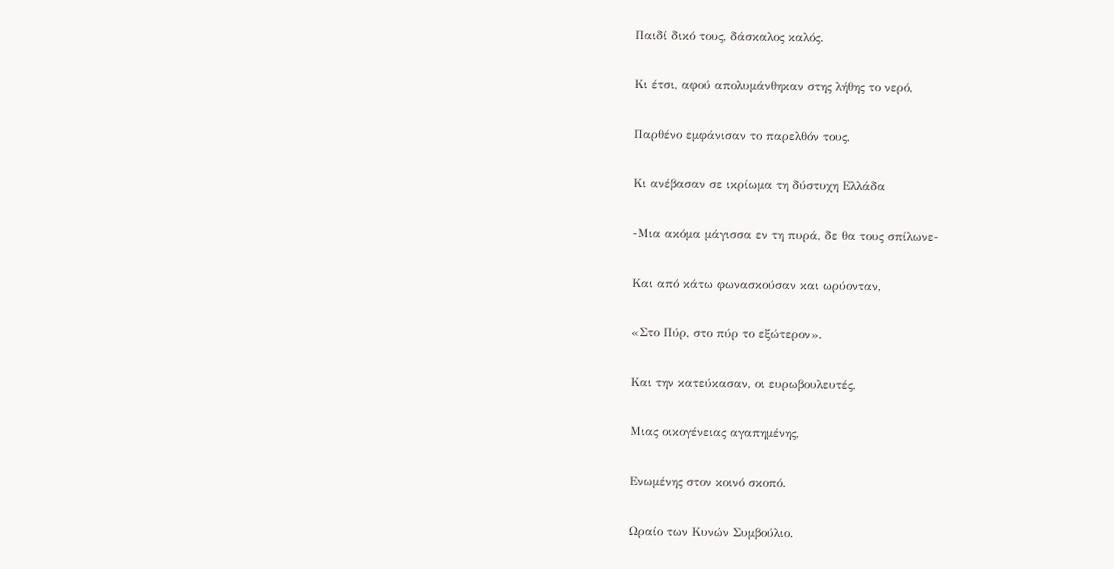Παιδί δικό τους, δάσκαλος καλός.

Κι έτσι, αφού απολυμάνθηκαν στης λήθης το νερό,

Παρθένο εμφάνισαν το παρελθόν τους,

Κι ανέβασαν σε ικρίωμα τη δύστυχη Ελλάδα

-Μια ακόμα μάγισσα εν τη πυρά, δε θα τους σπίλωνε-

Και από κάτω φωνασκούσαν και ωρύονταν,

«Στο Πύρ, στο πύρ το εξώτερον».

Και την κατεύκασαν, οι ευρωβουλευτές,

Μιας οικογένειας αγαπημένης,

Ενωμένης στον κοινό σκοπό.

Ωραίο των Κυνών Συμβούλιο.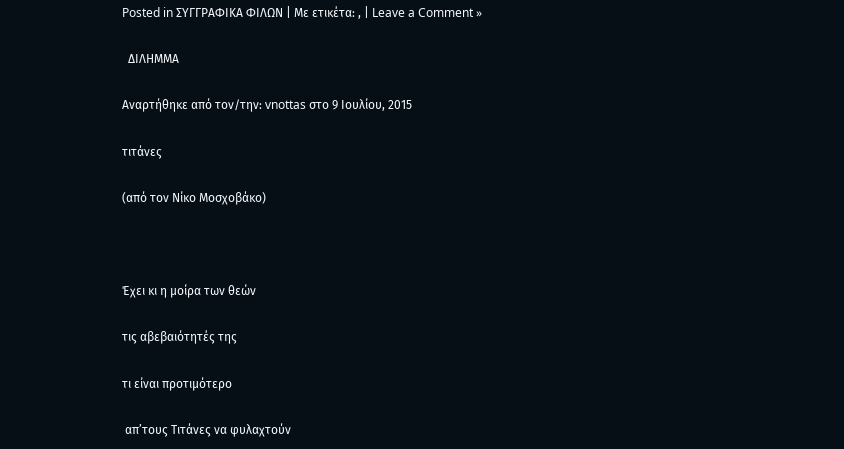Posted in ΣΥΓΓΡΑΦΙΚΑ ΦΙΛΩΝ | Με ετικέτα: , | Leave a Comment »

  ΔΙΛΗΜΜΑ

Αναρτήθηκε από τον/την: vnottas στο 9 Ιουλίου, 2015

τιτάνες

(από τον Νίκο Μοσχοβάκο)



Έχει κι η μοίρα των θεών

τις αβεβαιότητές της

τι είναι προτιμότερο

 απ’τους Τιτάνες να φυλαχτούν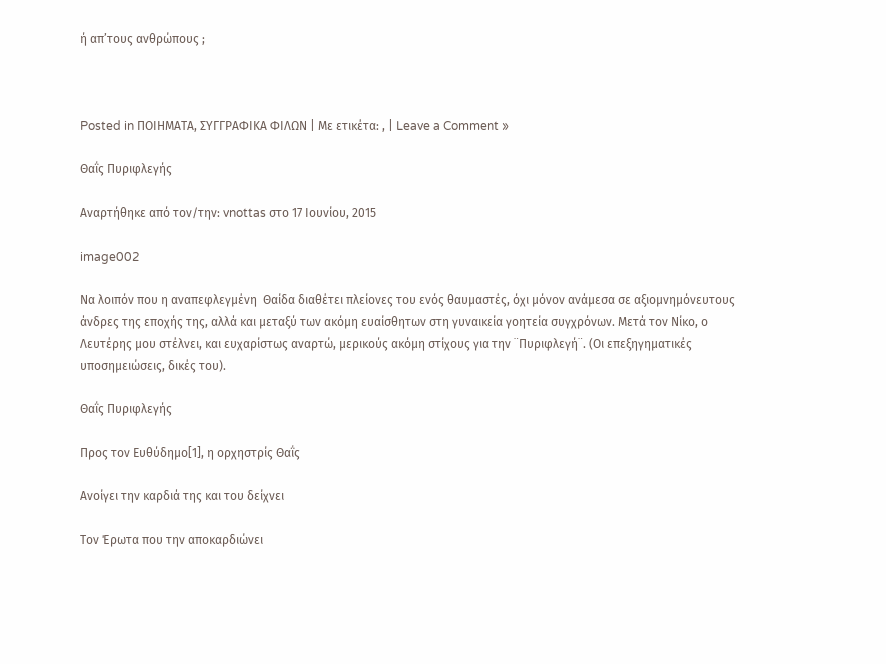ή απ’τους ανθρώπους ;



Posted in ΠΟΙΗΜΑΤΑ, ΣΥΓΓΡΑΦΙΚΑ ΦΙΛΩΝ | Με ετικέτα: , | Leave a Comment »

Θαΐς Πυριφλεγής

Αναρτήθηκε από τον/την: vnottas στο 17 Ιουνίου, 2015

image002

Να λοιπόν που η αναπεφλεγμένη  Θαίδα διαθέτει πλείονες του ενός θαυμαστές, όχι μόνον ανάμεσα σε αξιομνημόνευτους άνδρες της εποχής της, αλλά και μεταξύ των ακόμη ευαίσθητων στη γυναικεία γοητεία συγχρόνων. Μετά τον Νίκο, ο Λευτέρης μου στέλνει, και ευχαρίστως αναρτώ, μερικούς ακόμη στίχους για την ¨Πυριφλεγή¨. (Οι επεξηγηματικές υποσημειώσεις, δικές του).

Θαΐς Πυριφλεγής

Προς τον Ευθύδημο[1], η ορχηστρίς Θαΐς

Ανοίγει την καρδιά της και του δείχνει

Τον Έρωτα που την αποκαρδιώνει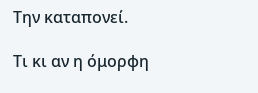Την καταπονεί.

Τι κι αν η όμορφη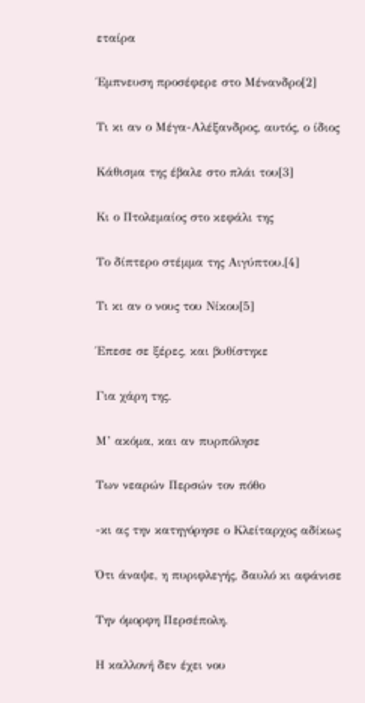εταίρα

Έμπνευση προσέφερε στο Μένανδρο[2]

Τι κι αν ο Μέγα-Αλέξανδρος, αυτός, ο ίδιος

Κάθισμα της έβαλε στο πλάι του[3]

Κι ο Πτολεμαίος στο κεφάλι της

Το δίπτερο στέμμα της Αιγύπτου.[4]

Τι κι αν ο νους του Νίκου[5]

Έπεσε σε ξέρες, και βυθίστηκε

Για χάρη της.

Μ’ ακόμα, και αν πυρπόλησε

Των νεαρών Περσών τον πόθο

-κι ας την κατηγόρησε ο Κλείταρχος αδίκως

Ότι άναψε, η πυριφλεγής, δαυλό κι αφάνισε

Την όμορφη Περσέπολη.

Η καλλονή δεν έχει νου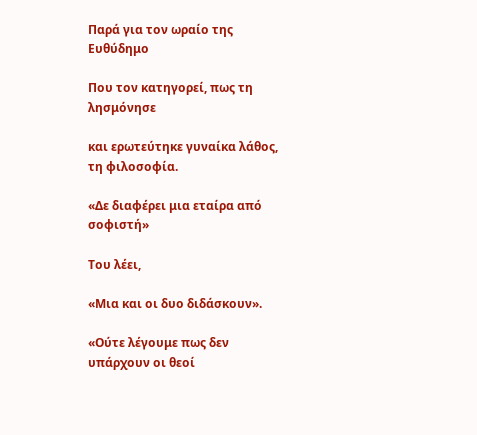Παρά για τον ωραίο της Ευθύδημο

Που τον κατηγορεί, πως τη λησμόνησε

και ερωτεύτηκε γυναίκα λάθος, τη φιλοσοφία.

«Δε διαφέρει μια εταίρα από σοφιστή»

Του λέει,

«Μια και οι δυο διδάσκουν».

«Ούτε λέγουμε πως δεν υπάρχουν οι θεοί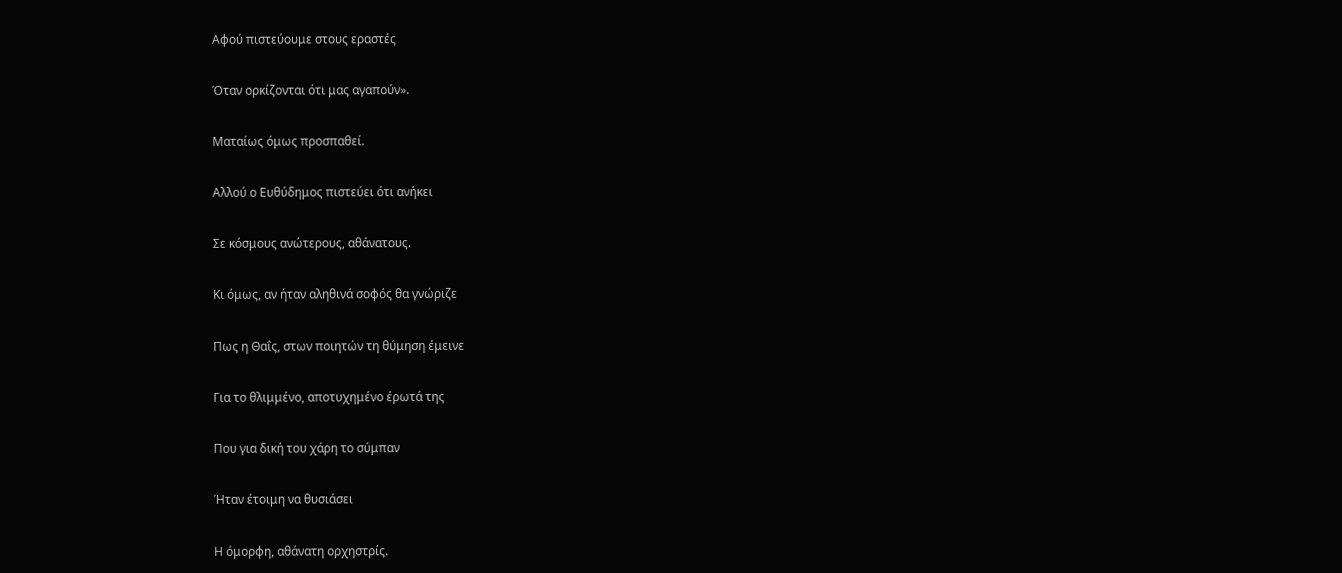Αφού πιστεύουμε στους εραστές

Όταν ορκίζονται ότι μας αγαπούν».

Ματαίως όμως προσπαθεί.

Αλλού ο Ευθύδημος πιστεύει ότι ανήκει

Σε κόσμους ανώτερους, αθάνατους.

Κι όμως, αν ήταν αληθινά σοφός θα γνώριζε

Πως η Θαΐς, στων ποιητών τη θύμηση έμεινε

Για το θλιμμένο, αποτυχημένο έρωτά της

Που για δική του χάρη το σύμπαν

Ήταν έτοιμη να θυσιάσει

Η όμορφη, αθάνατη ορχηστρίς.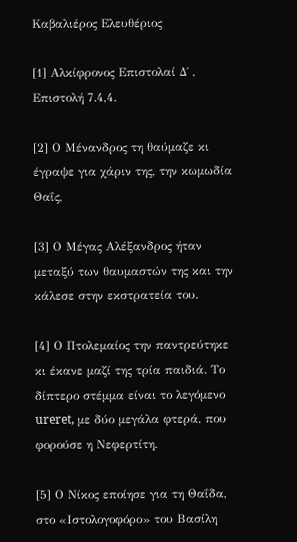Καβαλιέρος Ελευθέριος

[1] Αλκίφρονος Επιστολαί Δ΄ , Επιστολή 7.4,4.

[2] Ο Μένανδρος τη θαύμαζε κι έγραψε για χάριν της, την κωμωδία Θαΐς,

[3] Ο Μέγας Αλέξανδρος ήταν μεταξύ των θαυμαστών της και την κάλεσε στην εκστρατεία του.

[4] Ο Πτολεμαίος την παντρεύτηκε κι έκανε μαζί της τρία παιδιά. Το δίπτερο στέμμα είναι το λεγόμενο ureret, με δύο μεγάλα φτερά, που φορούσε η Νεφερτίτη.

[5] Ο Νίκος εποίησε για τη Θαΐδα, στο «Ιστολογοφόρο» του Βασίλη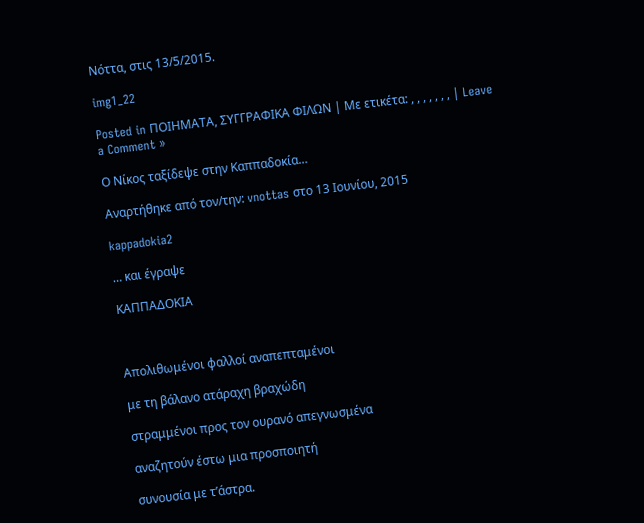Νόττα, στις 13/5/2015.

img1_22

Posted in ΠΟΙΗΜΑΤΑ, ΣΥΓΓΡΑΦΙΚΑ ΦΙΛΩΝ | Με ετικέτα: , , , , , , , | Leave a Comment »

Ο Νίκος ταξίδεψε στην Καππαδοκία…

Αναρτήθηκε από τον/την: vnottas στο 13 Ιουνίου, 2015

kappadokia2

… και έγραψε

ΚΑΠΠΑΔΟΚΙΑ



Απολιθωμένοι φαλλοί αναπεπταμένοι

με τη βάλανο ατάραχη βραχώδη

στραμμένοι προς τον ουρανό απεγνωσμένα

αναζητούν έστω μια προσποιητή

συνουσία με τ’άστρα.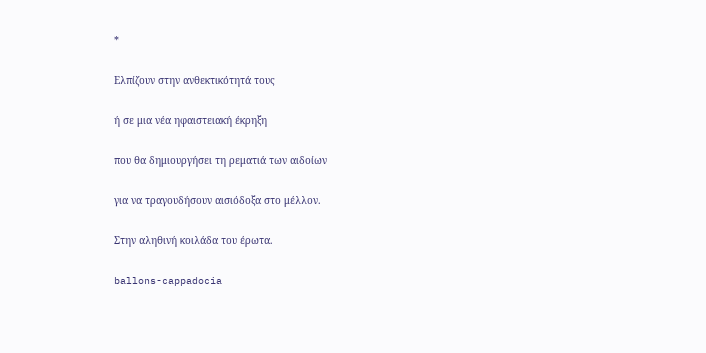*

Ελπίζουν στην ανθεκτικότητά τους

ή σε μια νέα ηφαιστειακή έκρηξη

που θα δημιουργήσει τη ρεματιά των αιδοίων

για να τραγουδήσουν αισιόδοξα στο μέλλον.

Στην αληθινή κοιλάδα του έρωτα.

ballons-cappadocia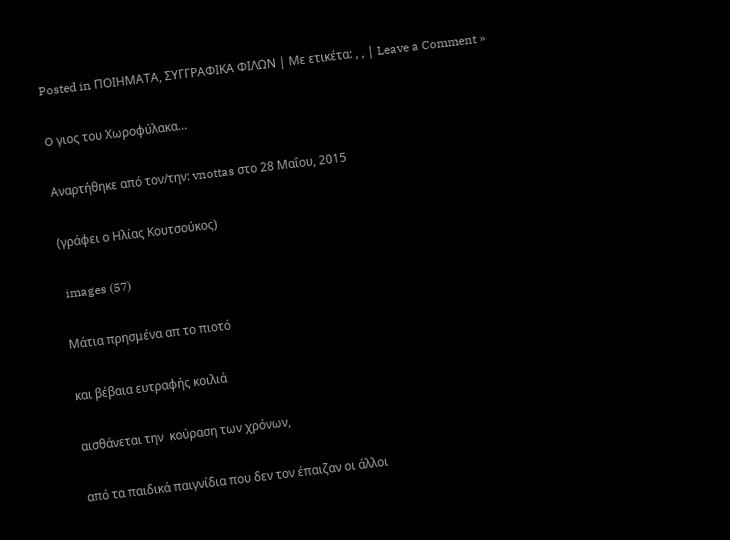Posted in ΠΟΙΗΜΑΤΑ, ΣΥΓΓΡΑΦΙΚΑ ΦΙΛΩΝ | Με ετικέτα: , , | Leave a Comment »

O γιος του Χωροφύλακα…

Αναρτήθηκε από τον/την: vnottas στο 28 Μαΐου, 2015

(γράφει ο Ηλίας Κουτσούκος)

 images (57)

Μάτια πρησμένα απ το πιοτό

και βέβαια ευτραφής κοιλιά

αισθάνεται την  κούραση των χρόνων,

από τα παιδικά παιγνίδια που δεν τον έπαιζαν οι άλλοι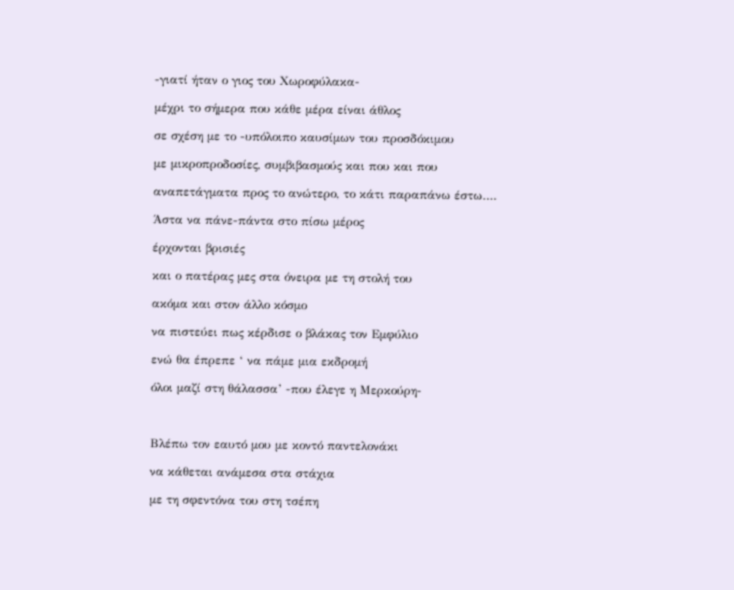-γιατί ήταν ο γιος του Χωροφύλακα-

μέχρι το σήμερα που κάθε μέρα είναι άθλος

σε σχέση με το -υπόλοιπο καυσίμων του προσδόκιμου

με μικροπροδοσίες, συμβιβασμούς και που και που

αναπετάγματα προς το ανώτερο, το κάτι παραπάνω έστω….

Άστα να πάνε-πάντα στο πίσω μέρος

έρχονται βρισιές

και ο πατέρας μες στα όνειρα με τη στολή του

ακόμα και στον άλλο κόσμο

να πιστεύει πως κέρδισε ο βλάκας τον Εμφύλιο

ενώ θα έπρεπε ‘ να πάμε μια εκδρομή

όλοι μαζί στη θάλασσα’ -που έλεγε η Μερκούρη-



Βλέπω τον εαυτό μου με κοντό παντελονάκι

να κάθεται ανάμεσα στα στάχια

με τη σφεντόνα του στη τσέπη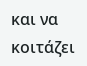και να κοιτάζει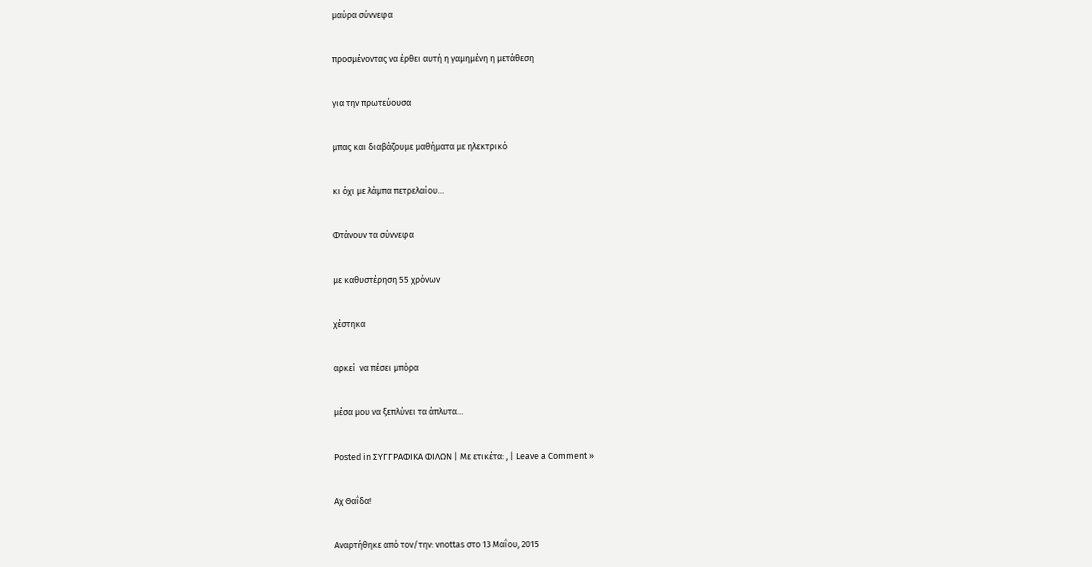μαύρα σύννεφα

προσμένοντας να έρθει αυτή η γαμημένη η μετάθεση

για την πρωτεύουσα

μπας και διαβάζουμε μαθήματα με ηλεκτρικό

κι όχι με λάμπα πετρελαίου…

Φτάνουν τα σύννεφα

με καθυστέρηση 55 χρόνων

χέστηκα

αρκεί  να πέσει μπόρα

μέσα μου να ξεπλύνει τα άπλυτα…

Posted in ΣΥΓΓΡΑΦΙΚΑ ΦΙΛΩΝ | Με ετικέτα: , | Leave a Comment »

Αχ Θαΐδα!

Αναρτήθηκε από τον/την: vnottas στο 13 Μαΐου, 2015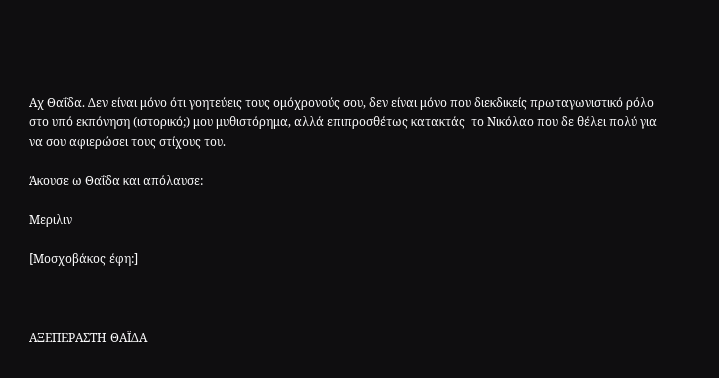Αχ Θαΐδα. Δεν είναι μόνο ότι γοητεύεις τους ομόχρονούς σου, δεν είναι μόνο που διεκδικείς πρωταγωνιστικό ρόλο στο υπό εκπόνηση (ιστορικό;) μου μυθιστόρημα, αλλά επιπροσθέτως κατακτάς  το Νικόλαο που δε θέλει πολύ για να σου αφιερώσει τους στίχους του.

Άκουσε ω Θαΐδα και απόλαυσε:

Μεριλιν

[Μοσχοβάκος έφη:]



ΑΞΕΠΕΡΑΣΤΗ ΘΑΪΔΑ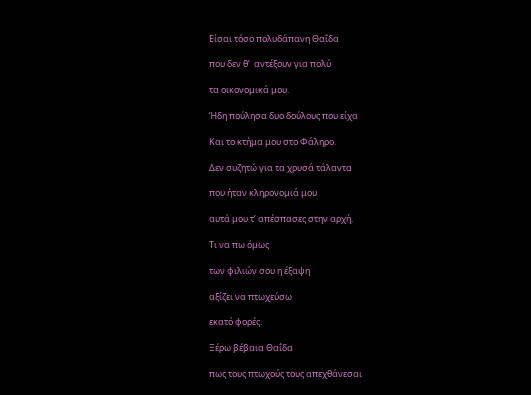Είσαι τόσο πολυδάπανη Θαΐδα

που δεν θ’  αντέξουν για πολύ

τα οικονομικά μου.

Ήδη πούλησα δυο δούλους που είχα

Και το κτήμα μου στο Φάληρο.

Δεν συζητώ για τα χρυσά τάλαντα

που ήταν κληρονομιά μου

αυτά μου τ’ απέσπασες στην αρχή.

Τι να πω όμως

των φιλιών σου η έξαψη

αξίζει να πτωχεύσω

εκατό φορές.

Ξέρω βέβαια Θαΐδα

πως τους πτωχούς τους απεχθάνεσαι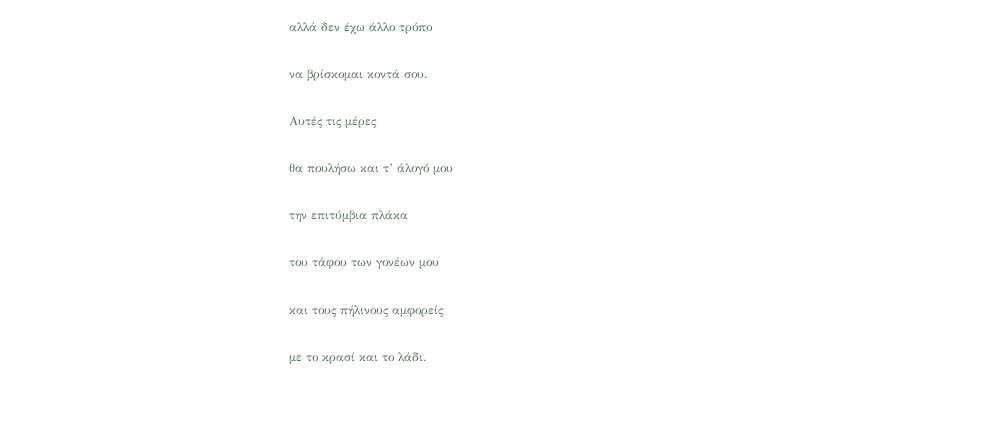αλλά δεν έχω άλλο τρόπο

να βρίσκομαι κοντά σου.

Αυτές τις μέρες

θα πουλήσω και τ’ άλογό μου

την επιτύμβια πλάκα

του τάφου των γονέων μου

και τους πήλινους αμφορείς

με το κρασί και το λάδι.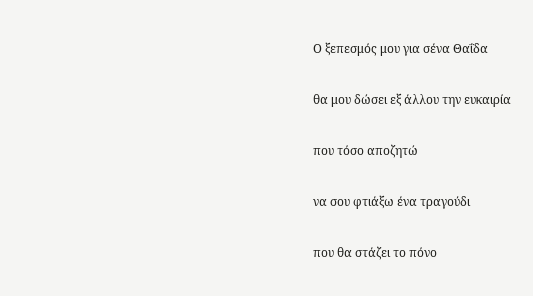Ο ξεπεσμός μου για σένα Θαΐδα

θα μου δώσει εξ άλλου την ευκαιρία

που τόσο αποζητώ

να σου φτιάξω ένα τραγούδι

που θα στάζει το πόνο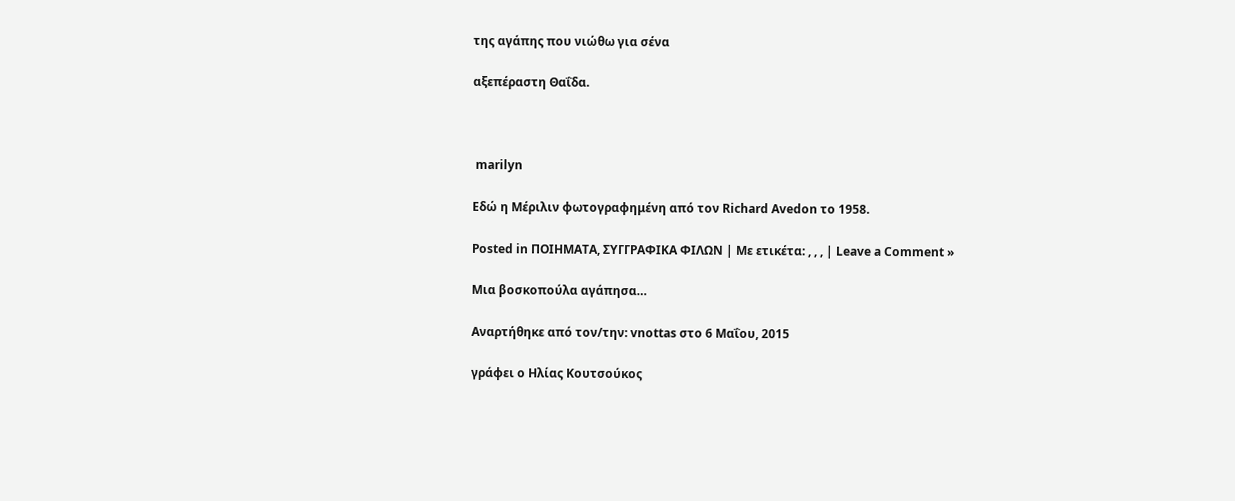της αγάπης που νιώθω για σένα

αξεπέραστη Θαΐδα.



 marilyn

Εδώ η Μέριλιν φωτογραφημένη από τον Richard Avedon το 1958.

Posted in ΠΟΙΗΜΑΤΑ, ΣΥΓΓΡΑΦΙΚΑ ΦΙΛΩΝ | Με ετικέτα: , , , | Leave a Comment »

Μια βοσκοπούλα αγάπησα…

Αναρτήθηκε από τον/την: vnottas στο 6 Μαΐου, 2015

γράφει ο Ηλίας Κουτσούκος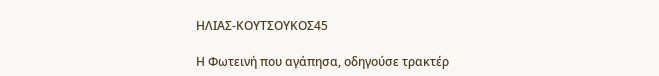ΗΛΙΑΣ-ΚΟΥΤΣΟΥΚΟΣ45

Η Φωτεινή που αγάπησα, οδηγούσε τρακτέρ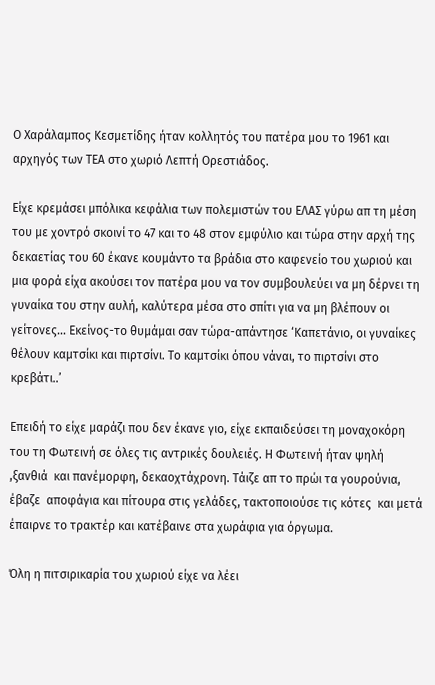Ο Χαράλαμπος Κεσμετίδης ήταν κολλητός του πατέρα μου το 1961 και αρχηγός των ΤΕΑ στο χωριό Λεπτή Ορεστιάδος.

Eίχε κρεμάσει μπόλικα κεφάλια των πολεμιστών του ΕΛΑΣ γύρω απ τη μέση του με χοντρό σκοινί το 47 και το 48 στον εμφύλιο και τώρα στην αρχή της δεκαετίας του 60 έκανε κουμάντο τα βράδια στο καφενείο του χωριού και μια φορά είχα ακούσει τον πατέρα μου να τον συμβουλεύει να μη δέρνει τη γυναίκα του στην αυλή, καλύτερα μέσα στο σπίτι για να μη βλέπουν οι γείτονες… Εκείνος-το θυμάμαι σαν τώρα-απάντησε ‘Καπετάνιο, οι γυναίκες θέλουν καμτσίκι και πιρτσίνι. Το καμτσίκι όπου νάναι, το πιρτσίνι στο κρεβάτι..’

Επειδή το είχε μαράζι που δεν έκανε γιο, είχε εκπαιδεύσει τη μοναχοκόρη του τη Φωτεινή σε όλες τις αντρικές δουλειές. Η Φωτεινή ήταν ψηλή ,ξανθιά  και πανέμορφη, δεκαοχτάχρονη. Τάιζε απ το πρώι τα γουρούνια, έβαζε  αποφάγια και πίτουρα στις γελάδες, τακτοποιούσε τις κότες  και μετά έπαιρνε το τρακτέρ και κατέβαινε στα χωράφια για όργωμα.

Όλη η πιτσιρικαρία του χωριού είχε να λέει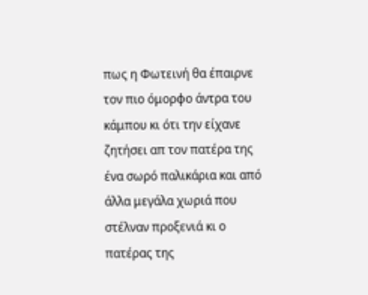πως η Φωτεινή θα έπαιρνε τον πιο όμορφο άντρα του κάμπου κι ότι την είχανε ζητήσει απ τον πατέρα της ένα σωρό παλικάρια και από άλλα μεγάλα χωριά που στέλναν προξενιά κι ο πατέρας της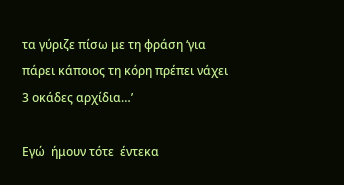τα γύριζε πίσω με τη φράση ‘για πάρει κάποιος τη κόρη πρέπει νάχει 3 οκάδες αρχίδια…’

Εγώ  ήμουν τότε  έντεκα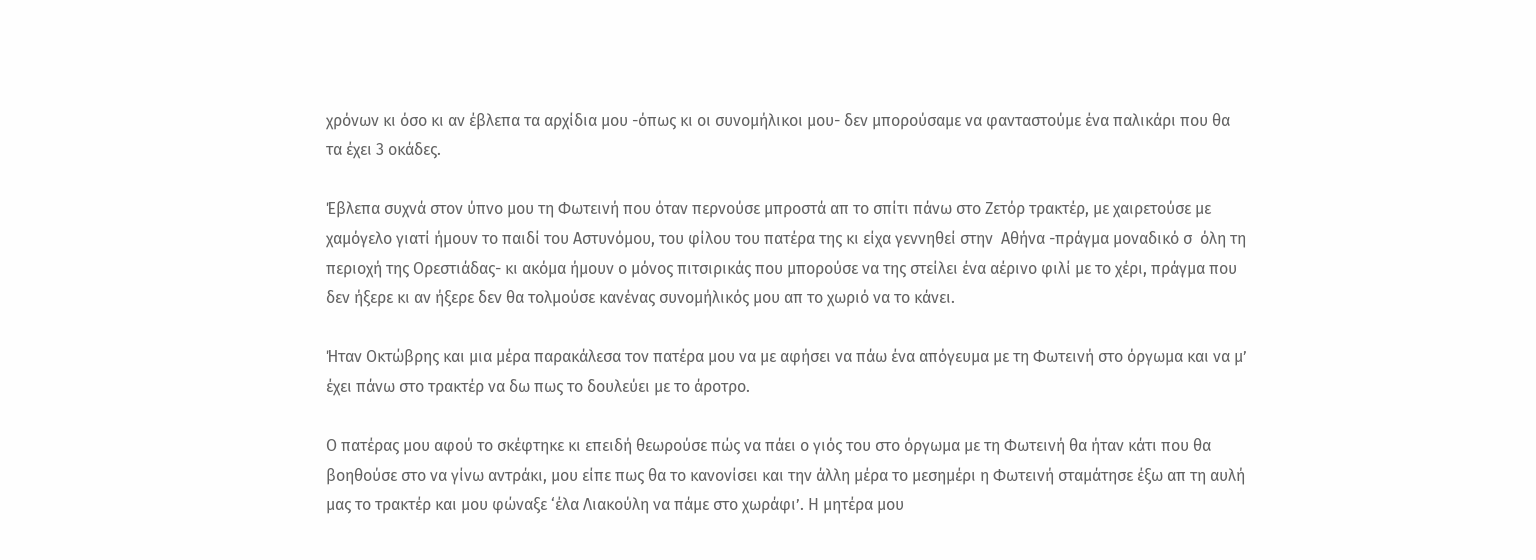χρόνων κι όσο κι αν έβλεπα τα αρχίδια μου -όπως κι οι συνομήλικοι μου- δεν μπορούσαμε να φανταστούμε ένα παλικάρι που θα τα έχει 3 οκάδες.

Έβλεπα συχνά στον ύπνο μου τη Φωτεινή που όταν περνούσε μπροστά απ το σπίτι πάνω στο Ζετόρ τρακτέρ, με χαιρετούσε με χαμόγελο γιατί ήμουν το παιδί του Αστυνόμου, του φίλου του πατέρα της κι είχα γεννηθεί στην  Αθήνα -πράγμα μοναδικό σ  όλη τη περιοχή της Ορεστιάδας- κι ακόμα ήμουν ο μόνος πιτσιρικάς που μπορούσε να της στείλει ένα αέρινο φιλί με το χέρι, πράγμα που δεν ήξερε κι αν ήξερε δεν θα τολμούσε κανένας συνομήλικός μου απ το χωριό να το κάνει.

Ήταν Οκτώβρης και μια μέρα παρακάλεσα τον πατέρα μου να με αφήσει να πάω ένα απόγευμα με τη Φωτεινή στο όργωμα και να μ’ έχει πάνω στο τρακτέρ να δω πως το δουλεύει με το άροτρο.

Ο πατέρας μου αφού το σκέφτηκε κι επειδή θεωρούσε πώς να πάει ο γιός του στο όργωμα με τη Φωτεινή θα ήταν κάτι που θα βοηθούσε στο να γίνω αντράκι, μου είπε πως θα το κανονίσει και την άλλη μέρα το μεσημέρι η Φωτεινή σταμάτησε έξω απ τη αυλή μας το τρακτέρ και μου φώναξε ‘έλα Λιακούλη να πάμε στο χωράφι’. Η μητέρα μου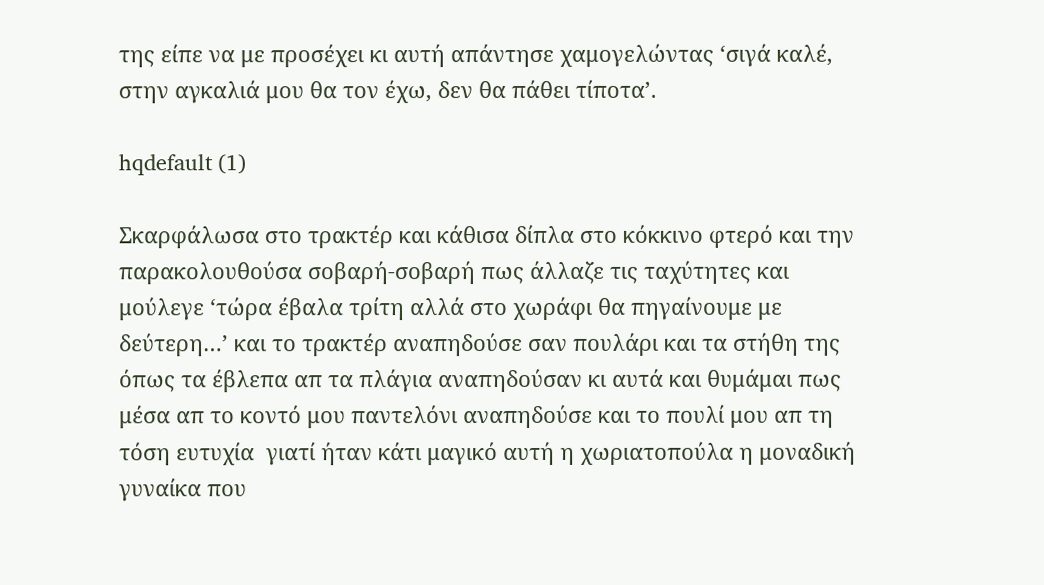της είπε να με προσέχει κι αυτή απάντησε χαμογελώντας ‘σιγά καλέ, στην αγκαλιά μου θα τον έχω, δεν θα πάθει τίποτα’.

hqdefault (1)

Σκαρφάλωσα στο τρακτέρ και κάθισα δίπλα στο κόκκινο φτερό και την παρακολουθούσα σοβαρή-σοβαρή πως άλλαζε τις ταχύτητες και μούλεγε ‘τώρα έβαλα τρίτη αλλά στο χωράφι θα πηγαίνουμε με δεύτερη…’ και το τρακτέρ αναπηδούσε σαν πουλάρι και τα στήθη της όπως τα έβλεπα απ τα πλάγια αναπηδούσαν κι αυτά και θυμάμαι πως μέσα απ το κοντό μου παντελόνι αναπηδούσε και το πουλί μου απ τη τόση ευτυχία  γιατί ήταν κάτι μαγικό αυτή η χωριατοπούλα η μοναδική γυναίκα που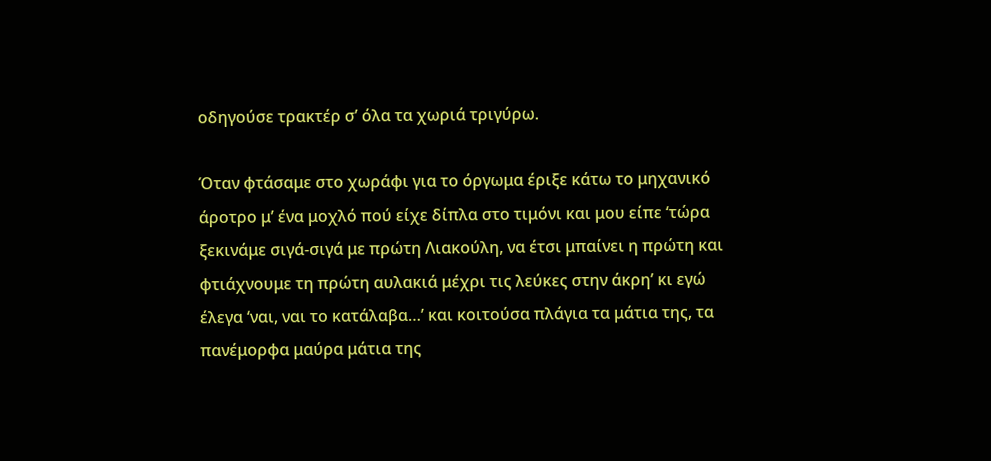οδηγούσε τρακτέρ σ’ όλα τα χωριά τριγύρω.

Όταν φτάσαμε στο χωράφι για το όργωμα έριξε κάτω το μηχανικό άροτρο μ’ ένα μοχλό πού είχε δίπλα στο τιμόνι και μου είπε ‘τώρα ξεκινάμε σιγά-σιγά με πρώτη Λιακούλη, να έτσι μπαίνει η πρώτη και φτιάχνουμε τη πρώτη αυλακιά μέχρι τις λεύκες στην άκρη’ κι εγώ έλεγα ‘ναι, ναι το κατάλαβα…’ και κοιτούσα πλάγια τα μάτια της, τα πανέμορφα μαύρα μάτια της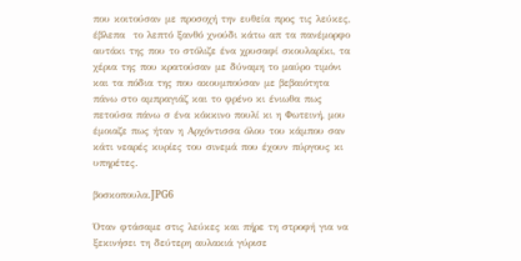που κοιτούσαν με προσοχή την ευθεία προς τις λεύκες, έβλεπα  το λεπτό ξανθό χνούδι κάτω απ τα πανέμορφο αυτάκι της που το στόλιζε ένα χρυσαφί σκουλαρίκι, τα χέρια της που κρατούσαν με δύναμη το μαύρο τιμόνι και τα πόδια της που ακουμπούσαν με βεβαιότητα πάνω στο αμπραγιάζ και το φρένο κι ένιωθα πως πετούσα πάνω σ ένα κόκκινο πουλί κι η Φωτεινή, μου έμοιαζε πως ήταν η Αρχόντισσα όλου του κάμπου σαν κάτι νεαρές κυρίες του σινεμά που έχουν πύργους κι υπηρέτες.

βοσκοπουλα.JPG6

Όταν φτάσαμε στις λεύκες και πήρε τη στροφή για να ξεκινήσει τη δεύτερη αυλακιά γύρισε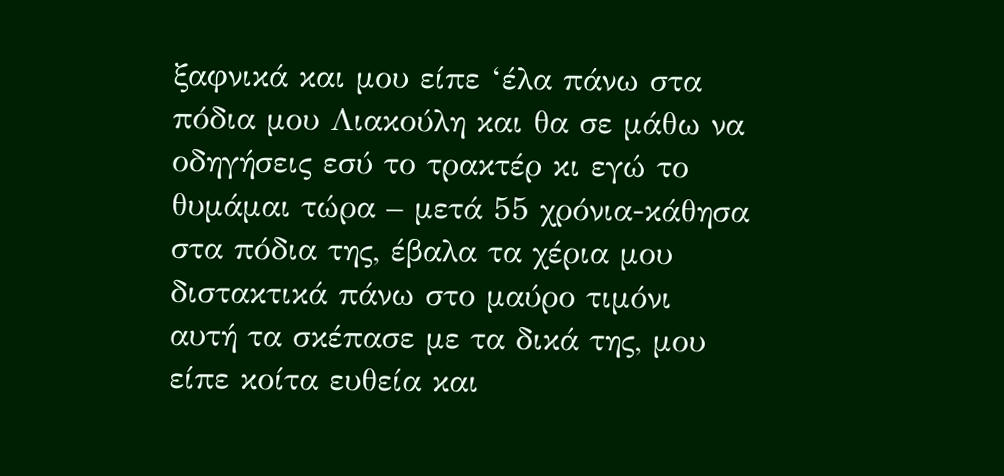ξαφνικά και μου είπε ‘έλα πάνω στα πόδια μου Λιακούλη και θα σε μάθω να οδηγήσεις εσύ το τρακτέρ κι εγώ το θυμάμαι τώρα – μετά 55 χρόνια-κάθησα στα πόδια της, έβαλα τα χέρια μου διστακτικά πάνω στο μαύρο τιμόνι αυτή τα σκέπασε με τα δικά της, μου είπε κοίτα ευθεία και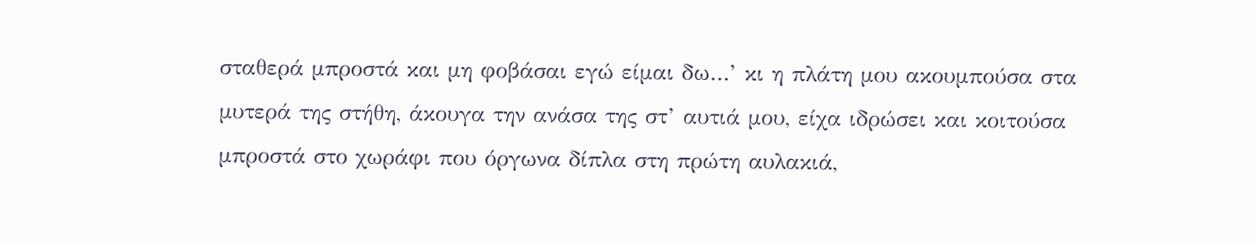σταθερά μπροστά και μη φοβάσαι εγώ είμαι δω…’ κι η πλάτη μου ακουμπούσα στα μυτερά της στήθη, άκουγα την ανάσα της στ’ αυτιά μου, είχα ιδρώσει και κοιτούσα μπροστά στο χωράφι που όργωνα δίπλα στη πρώτη αυλακιά,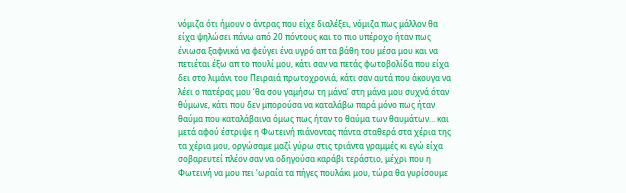νόμιζα ότι ήμουν ο άντρας που είχε διαλέξει, νόμιζα πως μάλλον θα είχα ψηλώσει πάνω από 20 πόντους και το πιο υπέροχο ήταν πως ένιωσα ξαφνικά να φεύγει ένα υγρό απ τα βάθη του μέσα μου και να πετιέται έξω απ το πουλί μου, κάτι σαν να πετάς φωτοβολίδα που είχα δει στο λιμάνι του Πειραιά πρωτοχρονιά, κάτι σαν αυτά που άκουγα να λέει ο πατέρας μου ‘θα σου γαμήσω τη μάνα’ στη μάνα μου συχνά όταν θύμωνε, κάτι που δεν μπορούσα να καταλάβω παρά μόνο πως ήταν θαύμα που καταλάβαινα όμως πως ήταν το θαύμα των θαυμάτων… και μετά αφού έστριψε η Φωτεινή πιάνοντας πάντα σταθερά στα χέρια της τα χέρια μου, οργώσαμε μαζί γύρω στις τριάντα γραμμές κι εγώ είχα σοβαρευτεί πλέον σαν να οδηγούσα καράβι τεράστιο, μέχρι που η Φωτεινή να μου πει ‘ωραία τα πήγες πουλάκι μου, τώρα θα γυρίσουμε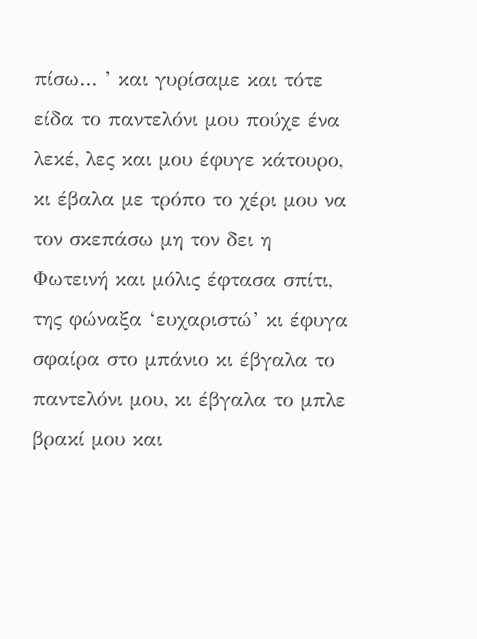πίσω… ’ και γυρίσαμε και τότε είδα το παντελόνι μου πούχε ένα λεκέ, λες και μου έφυγε κάτουρο, κι έβαλα με τρόπο το χέρι μου να τον σκεπάσω μη τον δει η Φωτεινή και μόλις έφτασα σπίτι, της φώναξα ‘ευχαριστώ’ κι έφυγα σφαίρα στο μπάνιο κι έβγαλα το παντελόνι μου, κι έβγαλα το μπλε βρακί μου και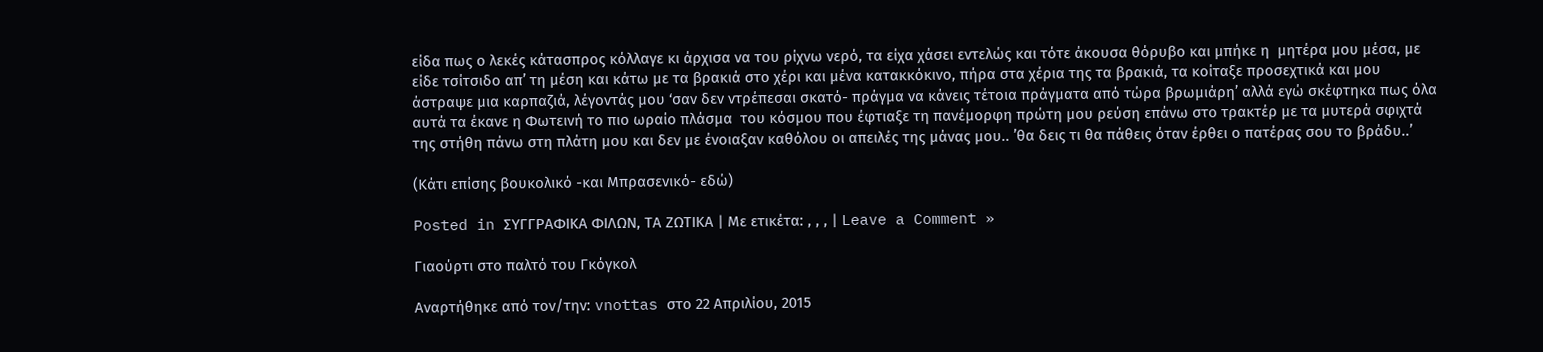είδα πως ο λεκές κάτασπρος κόλλαγε κι άρχισα να του ρίχνω νερό, τα είχα χάσει εντελώς και τότε άκουσα θόρυβο και μπήκε η  μητέρα μου μέσα, με είδε τσίτσιδο απ’ τη μέση και κάτω με τα βρακιά στο χέρι και μένα κατακκόκινο, πήρα στα χέρια της τα βρακιά, τα κοίταξε προσεχτικά και μου άστραψε μια καρπαζιά, λέγοντάς μου ‘σαν δεν ντρέπεσαι σκατό- πράγμα να κάνεις τέτοια πράγματα από τώρα βρωμιάρη’ αλλά εγώ σκέφτηκα πως όλα αυτά τα έκανε η Φωτεινή το πιο ωραίο πλάσμα  του κόσμου που έφτιαξε τη πανέμορφη πρώτη μου ρεύση επάνω στο τρακτέρ με τα μυτερά σφιχτά της στήθη πάνω στη πλάτη μου και δεν με ένοιαξαν καθόλου οι απειλές της μάνας μου.. ’θα δεις τι θα πάθεις όταν έρθει ο πατέρας σου το βράδυ..’

(Κάτι επίσης βουκολικό -και Μπρασενικό- εδώ)

Posted in ΣΥΓΓΡΑΦΙΚΑ ΦΙΛΩΝ, ΤΑ ΖΩΤΙΚΑ | Με ετικέτα: , , , | Leave a Comment »

Γιαούρτι στο παλτό του Γκόγκολ

Αναρτήθηκε από τον/την: vnottas στο 22 Απριλίου, 2015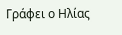Γράφει ο Ηλίας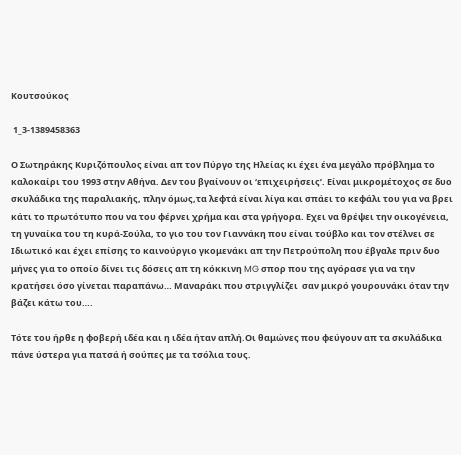Κουτσούκος

 1_3-1389458363

Ο Σωτηράκης Κυριζόπουλος είναι απ τον Πύργο της Ηλείας κι έχει ένα μεγάλο πρόβλημα το καλοκαίρι του 1993 στην Αθήνα. Δεν του βγαίνουν οι ‘επιχειρήσεις’. Είναι μικρομέτοχος σε δυο σκυλάδικα της παραλιακής, πλην όμως,τα λεφτά είναι λίγα και σπάει το κεφάλι του για να βρει κάτι το πρωτότυπο που να του φέρνει χρήμα και στα γρήγορα. Εχει να θρέψει την οικογένεια, τη γυναίκα του τη κυρά-Σούλα, το γιο του τον Γιαννάκη που είναι τούβλο και τον στέλνει σε Ιδιωτικό και έχει επίσης το καινούργιο γκομενάκι απ την Πετρούπολη που έβγαλε πριν δυο μήνες για το οποίο δίνει τις δόσεις απ τη κόκκινη MG σπορ που της αγόρασε για να την κρατήσει όσο γίνεται παραπάνω… Μαναράκι που στριγγλίζει  σαν μικρό γουρουνάκι όταν την βάζει κάτω του….

Τότε του ήρθε η φοβερή ιδέα και η ιδέα ήταν απλή.Oι θαμώνες που φεύγουν απ τα σκυλάδικα πάνε ύστερα για πατσά ή σούπες με τα τσόλια τους.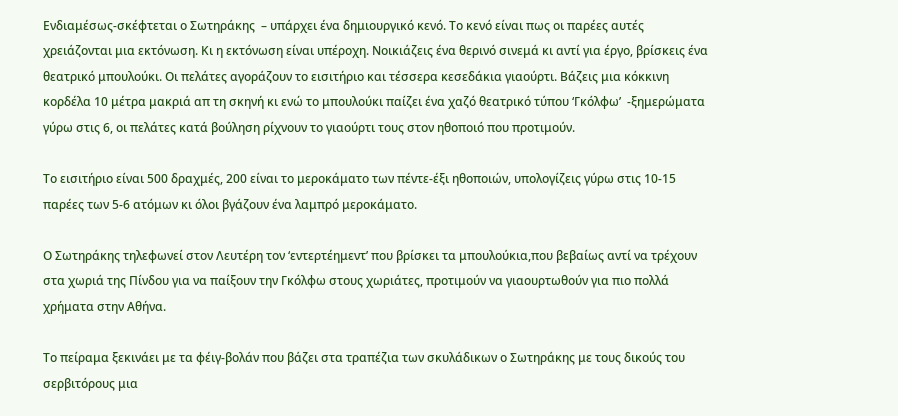Ενδιαμέσως-σκέφτεται ο Σωτηράκης  – υπάρχει ένα δημιουργικό κενό. Το κενό είναι πως οι παρέες αυτές χρειάζονται μια εκτόνωση. Κι η εκτόνωση είναι υπέροχη. Νοικιάζεις ένα θερινό σινεμά κι αντί για έργο, βρίσκεις ένα θεατρικό μπουλούκι. Οι πελάτες αγοράζουν το εισιτήριο και τέσσερα κεσεδάκια γιαούρτι. Βάζεις μια κόκκινη κορδέλα 10 μέτρα μακριά απ τη σκηνή κι ενώ το μπουλούκι παίζει ένα χαζό θεατρικό τύπου ‘Γκόλφω’  -ξημερώματα γύρω στις 6, οι πελάτες κατά βούληση ρίχνουν το γιαούρτι τους στον ηθοποιό που προτιμούν.

Το εισιτήριο είναι 500 δραχμές, 200 είναι το μεροκάματο των πέντε-έξι ηθοποιών, υπολογίζεις γύρω στις 10-15 παρέες των 5-6 ατόμων κι όλοι βγάζουν ένα λαμπρό μεροκάματο.

Ο Σωτηράκης τηλεφωνεί στον Λευτέρη τον ‘εντερτέημεντ’ που βρίσκει τα μπουλούκια,που βεβαίως αντί να τρέχουν στα χωριά της Πίνδου για να παίξουν την Γκόλφω στους χωριάτες, προτιμούν να γιαουρτωθούν για πιο πολλά χρήματα στην Αθήνα.

Το πείραμα ξεκινάει με τα φέιγ-βολάν που βάζει στα τραπέζια των σκυλάδικων ο Σωτηράκης με τους δικούς του σερβιτόρους μια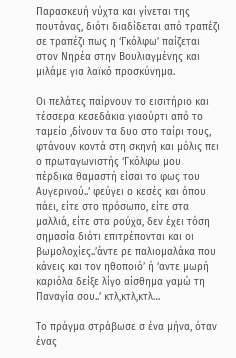Παρασκευή νύχτα και γίνεται της πουτάνας, διότι διαδίδεται από τραπέζι σε τραπέζι πως η ‘Γκόλφω’ παίζεται στον Νηρέα στην Βουλιαγμένης και μιλάμε για λαϊκό προσκύνημα.

Οι πελάτες παίρνουν το εισιτήριο και τέσσερα κεσεδάκια γιαούρτι από το ταμείο ,δίνουν τα δυο στο ταίρι τους, φτάνουν κοντά στη σκηνή και μόλις πει ο πρωταγωνιστής ‘Γκόλφω μου πέρδικα θαμαστή είσαι το φως του Αυγερινού..’ φεύγει ο κεσές και όπου πάει, είτε στο πρόσωπο, είτε στα μαλλιά, είτε στα ρούχα, δεν έχει τόση σημασία διότι επιτρέπονται και οι βωμολοχίες..’άντε ρε παλιομαλάκα που κάνεις και τον ηθοποιό’ ή ‘αντε μωρή καριόλα δείξε λίγο αίσθημα γαμώ τη Παναγία σου..’ κτλ,κτλ,κτλ…

Το πράγμα στράβωσε σ ένα μήνα, όταν ένας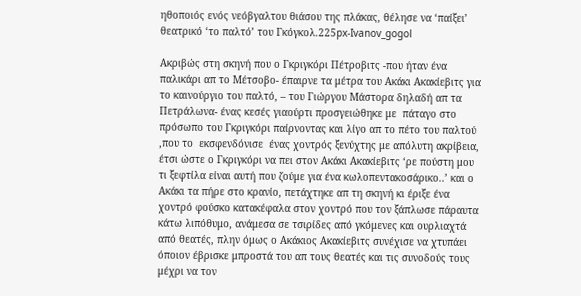ηθοποιός ενός νεόβγαλτου θιάσου της πλάκας, θέλησε να ‘παίξει’ θεατρικό ‘το παλτό’ του Γκόγκολ.225px-Ivanov_gogol

Ακριβώς στη σκηνή που ο Γκριγκόρι Πέτροβιτς -που ήταν ένα παλικάρι απ το Μέτσοβο- έπαιρνε τα μέτρα του Ακάκι Ακακίεβιτς για το καινούργιο του παλτό, – του Γιώργου Μάστορα δηλαδή απ τα Πετράλωνα- ένας κεσές γιαούρτι προσγειώθηκε με  πάταγο στο πρόσωπο του Γκριγκόρι παίρνοντας και λίγο απ το πέτο του παλτού ,που το  εκσφενδόνισε  ένας χοντρός ξενύχτης με απόλυτη ακρίβεια, έτσι ώστε ο Γκριγκόρι να πει στον Ακάκι Ακακίεβιτς ‘ρε πούστη μου τι ξεφτίλα είναι αυτή που ζούμε για ένα κωλοπεντακοσάρικο..’ και ο Ακάκι τα πήρε στο κρανίο, πετάχτηκε απ τη σκηνή κι έριξε ένα χοντρό φούσκο κατακέφαλα στον χοντρό που τον ξάπλωσε πάραυτα κάτω λιπόθυμο, ανάμεσα σε τσιρίδες από γκόμενες και ουρλιαχτά από θεατές, πλην όμως ο Ακάκιος Ακακίεβιτς συνέχισε να χτυπάει όποιον έβρισκε μπροστά του απ τους θεατές και τις συνοδούς τους  μέχρι να τον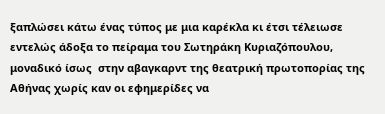ξαπλώσει κάτω ένας τύπος με μια καρέκλα κι έτσι τέλειωσε εντελώς άδοξα το πείραμα του Σωτηράκη Κυριαζόπουλου, μοναδικό ίσως  στην αβαγκαρντ της θεατρική πρωτοπορίας της Αθήνας χωρίς καν οι εφημερίδες να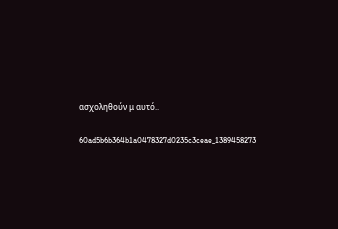ασχοληθούν μ αυτό..

60ad5b6b364b1a0478327d0235c3ceae_1389458273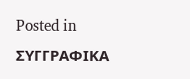Posted in ΣΥΓΓΡΑΦΙΚΑ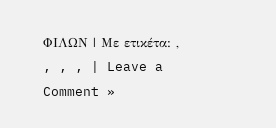ΦΙΛΩΝ | Με ετικέτα: , , , , | Leave a Comment »